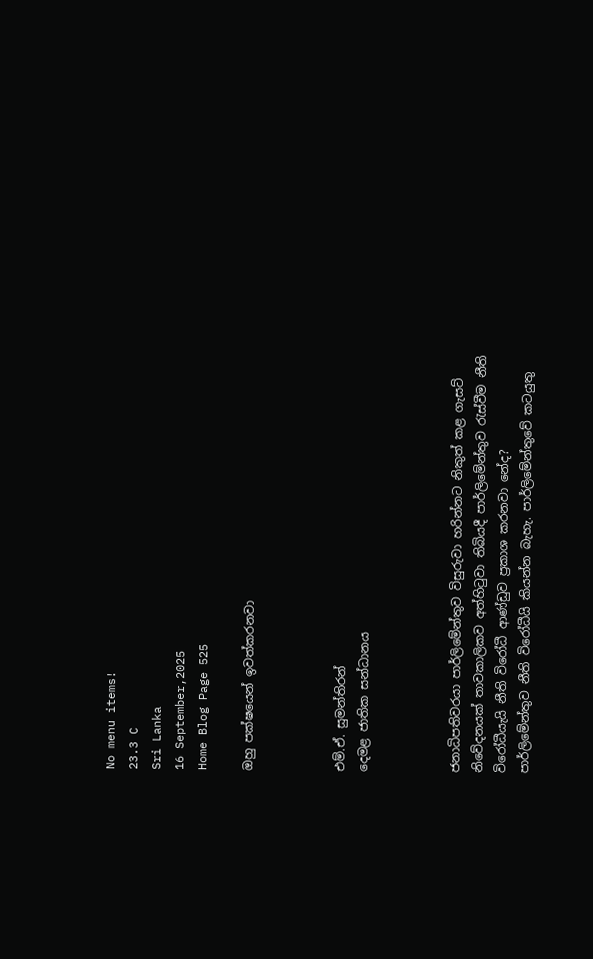No menu items!
23.3 C
Sri Lanka
16 September,2025
Home Blog Page 525

ඔහු පක්ෂයෙන් ඉවත්කරනවා



එම්.ඒ. සුමන්තිරන්
දෙමළ ජාතික සන්ධානය



ජනාධිපතිවරයා පාර්ලිමේන්තුව විසුරුවා හරින්නට නිකුත් කළ ගැසට් නිවේදනයක් තාවකාලිකව අත්හිටුවා තිබියදී පාර්ලිමේන්තුව රැස්වීම නීති විරෝධීයැයි නීති විරෝධී ආණ්ඩුව ප්‍රකාශ කරනවා නේද?
පාර්ලිමේන්තුව නීති විරෝධීයි කියන්න බැහැ. පාර්ලිමේන්තුවේ කටයුතු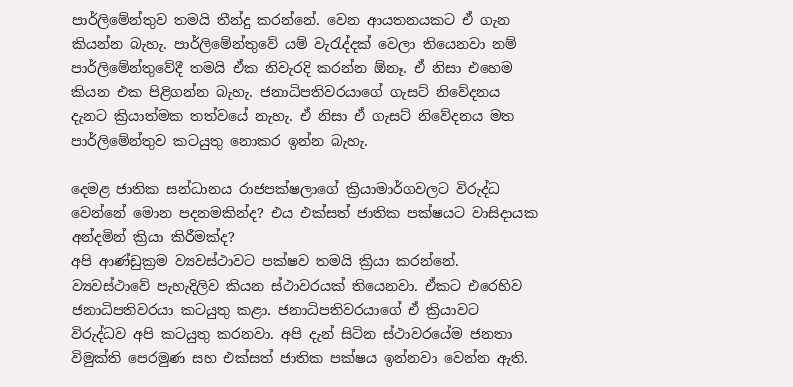පාර්ලිමේන්තුව තමයි තීන්දු කරන්නේ. වෙන ආයතනයකට ඒ ගැන කියන්න බැහැ. පාර්ලිමේන්තුවේ යම් වැරැද්දක් වෙලා තියෙනවා නම් පාර්ලිමේන්තුවේදී තමයි ඒක නිවැරදි කරන්න ඕනෑ. ඒ නිසා එහෙම කියන එක පිළිගන්න බැහැ. ජනාධිපතිවරයාගේ ගැසට් නිවේදනය දැනට ක්‍රියාත්මක තත්වයේ නැහැ. ඒ නිසා ඒ ගැසට් නිවේදනය මත පාර්ලිමේන්තුව කටයුතු නොකර ඉන්න බැහැ.

දෙමළ ජාතික සන්ධානය රාජපක්ෂලාගේ ක්‍රියාමාර්ගවලට විරුද්ධ වෙන්නේ මොන පදනමකින්ද? එය එක්සත් ජාතික පක්ෂයට වාසිදායක අන්දමින් ක්‍රියා කිරීමක්ද?
අපි ආණ්ඩුක්‍රම ව්‍යවස්ථාවට පක්ෂව තමයි ක්‍රියා කරන්නේ. ව්‍යවස්ථාවේ පැහැදිලිව කියන ස්ථාවරයක් තියෙනවා. ඒකට එරෙහිව ජනාධිපතිවරයා කටයුතු කළා. ජනාධිපතිවරයාගේ ඒ ක්‍රියාවට විරුද්ධව අපි කටයුතු කරනවා. අපි දැන් සිටින ස්ථාවරයේම ජනතා විමුක්ති පෙරමුණ සහ එක්සත් ජාතික පක්ෂය ඉන්නවා වෙන්න ඇති.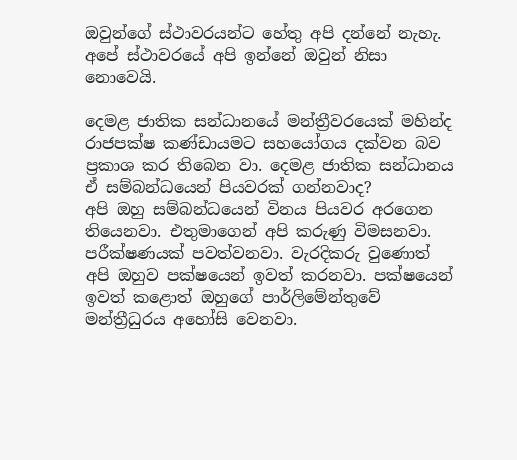ඔවුන්ගේ ස්ථාවරයන්ට හේතු අපි දන්නේ නැහැ. අපේ ස්ථාවරයේ අපි ඉන්නේ ඔවුන් නිසා නොවෙයි.

දෙමළ ජාතික සන්ධානයේ මන්ත්‍රීවරයෙක් මහින්ද රාජපක්ෂ කණ්ඩායමට සහයෝගය දක්වන බව ප්‍රකාශ කර තිබෙන වා. දෙමළ ජාතික සන්ධානය ඒ සම්බන්ධයෙන් පියවරක් ගන්නවාද?
අපි ඔහු සම්බන්ධයෙන් විනය පියවර අරගෙන තියෙනවා. එතුමාගෙන් අපි කරුණු විමසනවා. පරීක්ෂණයක් පවත්වනවා. වැරදිකරු වුණොත් අපි ඔහුව පක්ෂයෙන් ඉවත් කරනවා. පක්ෂයෙන් ඉවත් කළොත් ඔහුගේ පාර්ලිමේන්තුවේ මන්ත්‍රීධුරය අහෝසි වෙනවා.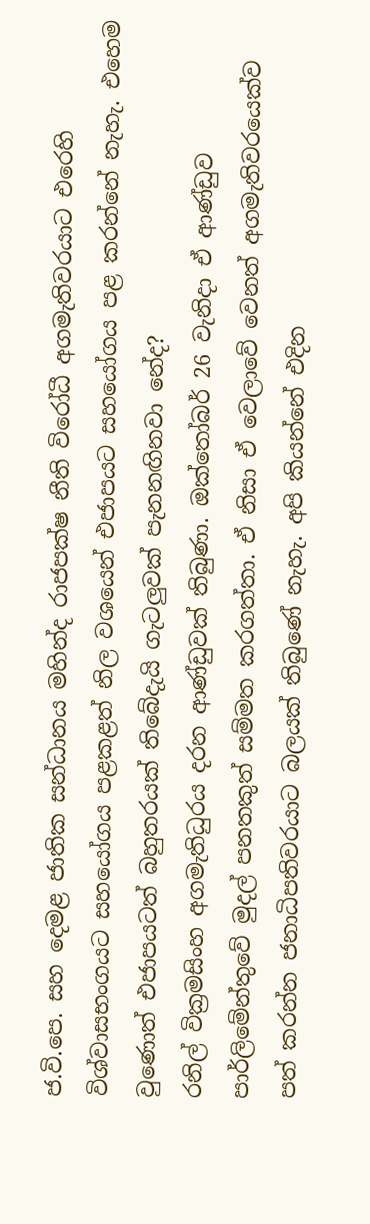ජ.වි.පෙ. සහ දෙමළ ජාතික සන්ධානය මහින්ද රාජපක්ෂ නීති විරෝධී අගමැතිවරයාට එරෙහි විශ්වාසභංගයට සහයෝගය පළකළත් නිල වශයෙන් එජාපයට සහයෝගය පළ කරන්නේ නැහැ. එහෙම වුණොත් එජාපයටත් බහුතරයක් තිබේදැයි ගැටලු‍වක් පැනනඟිනවා නේද?
රනිල් වික්‍රමසිංහ අගමැතිධුරය දරන ආණ්ඩුවක් තිබුණා. ඔක්තෝබර් 26 වැනිදා ඒ ආණ්ඩුව පාර්ලිමේන්තුවේ මුදල් පනතකුත් සම්මත කරගත්තා. ඒ නිසා ඒ වෙලාවේ වෙනත් අගමැතිවරයෙක්ව පත් කරන්න ජනාධිපතිවරයාට බලයක් තිබුණේ නැහැ. අපි කියන්නේ එදින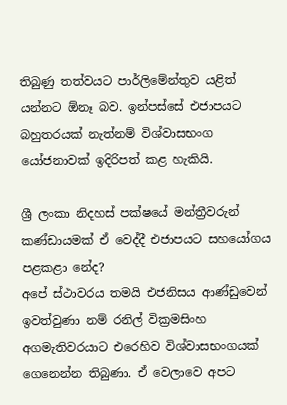තිබුණු තත්වයට පාර්ලිමේන්තුව යළිත් යන්නට ඕනෑ බව. ඉන්පස්සේ එජාපයට බහුතරයක් නැත්නම් විශ්වාසභංග යෝජනාවක් ඉදිරිපත් කළ හැකියි.

ශ්‍රී ලංකා නිදහස් පක්ෂයේ මන්ත්‍රීවරුන් කණ්ඩායමක් ඒ වෙද්දී එජාපයට සහයෝගය පළකළා නේද?
අපේ ස්ථාවරය තමයි එජනිසය ආණ්ඩුවෙන් ඉවත්වුණා නම් රනිල් වික්‍රමසිංහ අගමැතිවරයාට එරෙහිව විශ්වාසභංගයක් ගෙනෙන්න තිබුණා. ඒ වෙලාවෙ අපට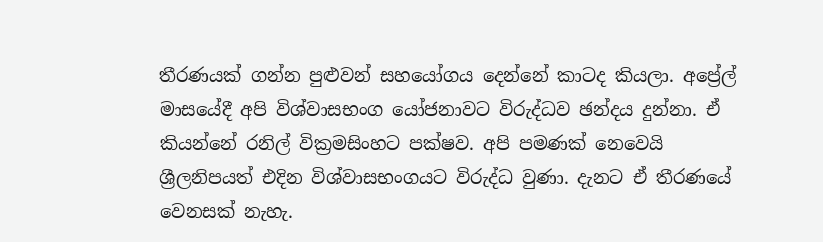තීරණයක් ගන්න පුළුවන් සහයෝගය දෙන්නේ කාටද කියලා. අප්‍රේල් මාසයේදී අපි විශ්වාසභංග යෝජනාවට විරුද්ධව ඡන්දය දුන්නා. ඒ කියන්නේ රනිල් වික්‍රමසිංහට පක්ෂව. අපි පමණක් නෙවෙයි ශ්‍රීලනිපයත් එදින විශ්වාසභංගයට විරුද්ධ වුණා. දැනට ඒ තීරණයේ වෙනසක් නැහැ.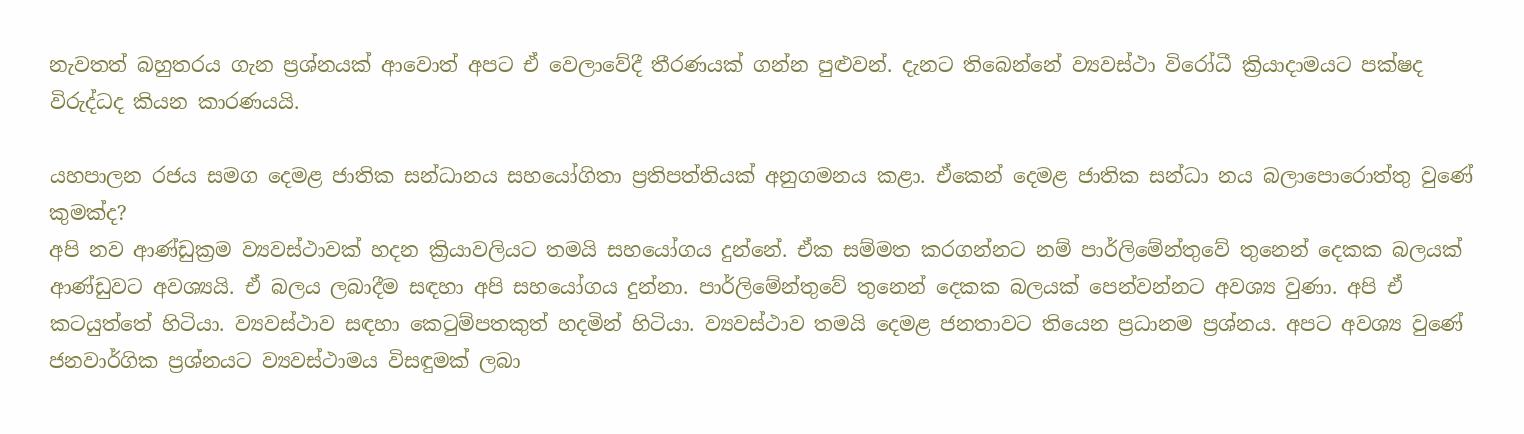නැවතත් බහුතරය ගැන ප්‍රශ්නයක් ආවොත් අපට ඒ වෙලාවේදී තීරණයක් ගන්න පුළුවන්. දැනට තිබෙන්නේ ව්‍යවස්ථා විරෝධී ක්‍රියාදාමයට පක්ෂද විරුද්ධද කියන කාරණයයි.

යහපාලන රජය සමග දෙමළ ජාතික සන්ධානය සහයෝගිතා ප්‍රතිපත්තියක් අනුගමනය කළා. ඒකෙන් දෙමළ ජාතික සන්ධා නය බලාපොරොත්තු වුණේ කුමක්ද?
අපි නව ආණ්ඩුක්‍රම ව්‍යවස්ථාවක් හදන ක්‍රියාවලියට තමයි සහයෝගය දුන්නේ. ඒක සම්මත කරගන්නට නම් පාර්ලිමේන්තුවේ තුනෙන් දෙකක බලයක් ආණ්ඩුවට අවශ්‍යයි. ඒ බලය ලබාදීම සඳහා අපි සහයෝගය දුන්නා. පාර්ලිමේන්තුවේ තුනෙන් දෙකක බලයක් පෙන්වන්නට අවශ්‍ය වුණා. අපි ඒ කටයුත්තේ හිටියා. ව්‍යවස්ථාව සඳහා කෙටුම්පතකුත් හදමින් හිටියා. ව්‍යවස්ථාව තමයි දෙමළ ජනතාවට තියෙන ප්‍රධානම ප්‍රශ්නය. අපට අවශ්‍ය වුණේ ජනවාර්ගික ප්‍රශ්නයට ව්‍යවස්ථාමය විසඳුමක් ලබා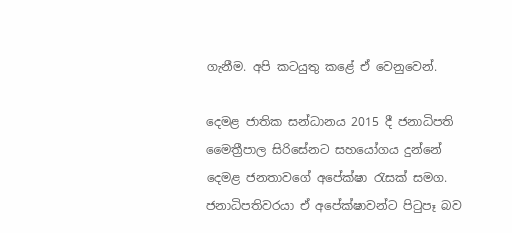ගැනීම. අපි කටයුතු කළේ ඒ වෙනුවෙන්.

දෙමළ ජාතික සන්ධානය 2015 දී ජනාධිපති මෛත්‍රීපාල සිරිසේනට සහයෝගය දුන්නේ දෙමළ ජනතාවගේ අපේක්ෂා රැසක් සමග. ජනාධිපතිවරයා ඒ අපේක්ෂාවන්ට පිටුපෑ බව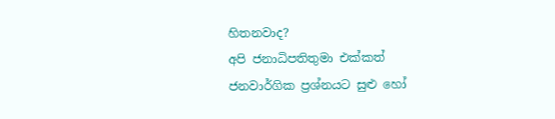හිතනවාද?
අපි ජනාධිපතිතුමා එක්කත් ජනවාර්ගික ප්‍රශ්නයට සුළු හෝ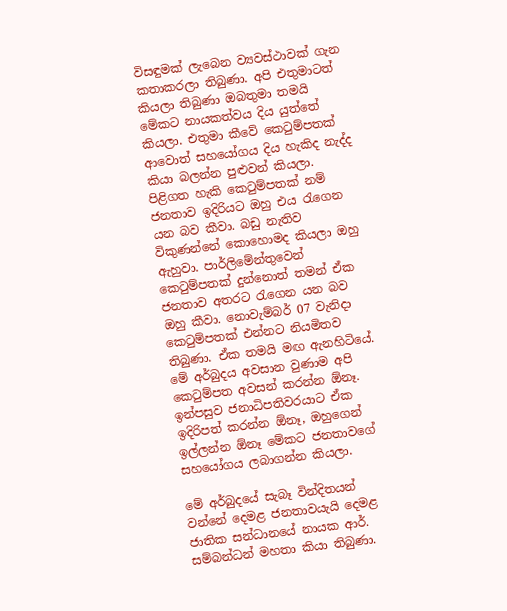විසඳුමක් ලැබෙන ව්‍යවස්ථාවක් ගැන කතාකරලා තිබුණා. අපි එතුමාටත් කියලා තිබුණා ඔබතුමා තමයි මේකට නායකත්වය දිය යුත්තේ කියලා. එතුමා කීවේ කෙටුම්පතක් ආවොත් සහයෝගය දිය හැකිද නැද්ද කියා බලන්න පුළුවන් කියලා. පිළිගත හැකි කෙටුම්පතක් නම් ජනතාව ඉදිරියට ඔහු එය රැගෙන යන බව කීවා. බඩු නැතිව විකුණන්නේ කොහොමද කියලා ඔහු ඇහුවා. පාර්ලිමේන්තුවෙන් කෙටුම්පතක් දුන්නොත් තමන් ඒක ජනතාව අතරට රැගෙන යන බව ඔහු කීවා. නොවැම්බර් 07 වැනිදා කෙටුම්පතක් එන්නට නියමිතව තිබුණා. ඒක තමයි මඟ ඇනහිටියේ. මේ අර්බුදය අවසාන වුණාම අපි කෙටුම්පත අවසන් කරන්න ඕනෑ. ඉන්පසුව ජනාධිපතිවරයාට ඒක ඉදිරිපත් කරන්න ඕනෑ, ඔහුගෙන් ඉල්ලන්න ඕනෑ මේකට ජනතාවගේ සහයෝගය ලබාගන්න කියලා.

මේ අර්බුදයේ සැබෑ වින්දිතයන් වන්නේ දෙමළ ජනතාවයැයි දෙමළ ජාතික සන්ධානයේ නායක ආර්. සම්බන්ධන් මහතා කියා තිබුණා.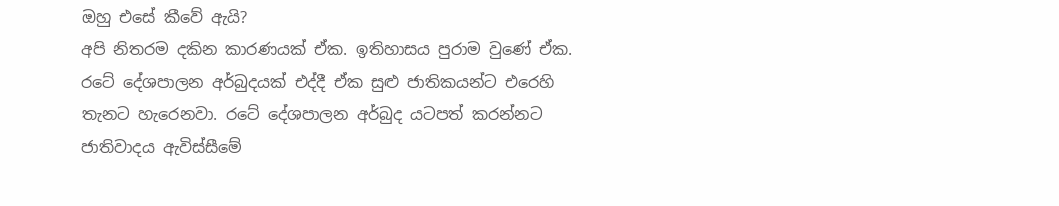ඔහු එසේ කීවේ ඇයි?
අපි නිතරම දකින කාරණයක් ඒක. ඉතිහාසය පුරාම වුණේ ඒක. රටේ දේශපාලන අර්බුදයක් එද්දී ඒක සුළු ජාතිකයන්ට එරෙහි තැනට හැරෙනවා. රටේ දේශපාලන අර්බුද යටපත් කරන්නට ජාතිවාදය ඇවිස්සීමේ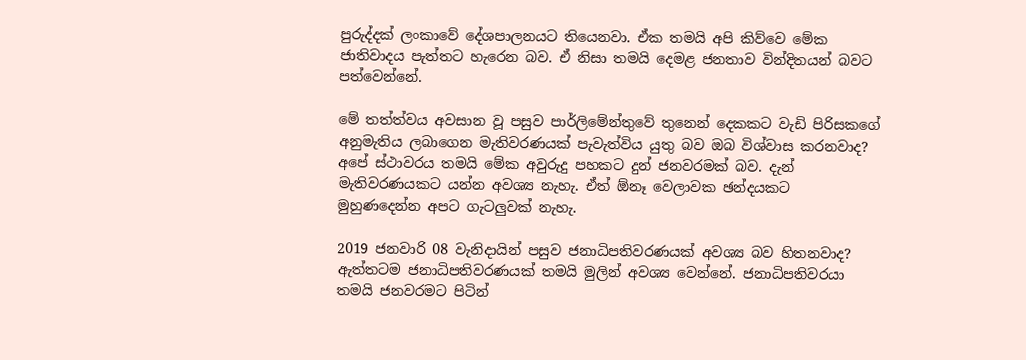පුරුද්දක් ලංකාවේ දේශපාලනයට තියෙනවා. ඒක තමයි අපි කිව්වෙ මේක ජාතිවාදය පැත්තට හැරෙන බව. ඒ නිසා තමයි දෙමළ ජනතාව වින්දිතයන් බවට පත්වෙන්නේ.

මේ තත්ත්වය අවසාන වූ පසුව පාර්ලිමේන්තුවේ තුනෙන් දෙකකට වැඩි පිරිසකගේ අනුමැතිය ලබාගෙන මැතිවරණයක් පැවැත්විය යුතු බව ඔබ විශ්වාස කරනවාද?
අපේ ස්ථාවරය තමයි මේක අවුරුදු පහකට දුන් ජනවරමක් බව. දැන් මැතිවරණයකට යන්න අවශ්‍ය නැහැ. ඒත් ඕනෑ වෙලාවක ඡන්දයකට මුහුණදෙන්න අපට ගැටලු‍වක් නැහැ.

2019 ජනවාරි 08 වැනිදායින් පසුව ජනාධිපතිවරණයක් අවශ්‍ය බව හිතනවාද?
ඇත්තටම ජනාධිපතිවරණයක් තමයි මුලින් අවශ්‍ය වෙන්නේ. ජනාධිපතිවරයා තමයි ජනවරමට පිටින්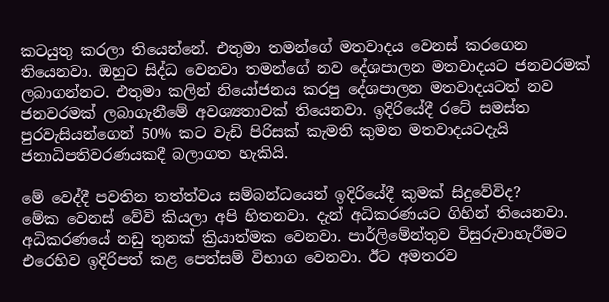කටයුතු කරලා තියෙන්නේ. එතුමා තමන්ගේ මතවාදය වෙනස් කරගෙන තියෙනවා. ඔහුට සිද්ධ වෙනවා තමන්ගේ නව දේශපාලන මතවාදයට ජනවරමක් ලබාගන්නට. එතුමා කලින් නියෝජනය කරපු දේශපාලන මතවාදයටත් නව ජනවරමක් ලබාගැනීමේ අවශ්‍යතාවක් තියෙනවා. ඉදිරියේදී රටේ සමස්ත පුරවැසියන්ගෙන් 50% කට වැඩි පිරිසක් කැමති කුමන මතවාදයටදැයි ජනාධිපතිවරණයකදී බලාගත හැකියි.

මේ වෙද්දී පවතින තත්ත්වය සම්බන්ධයෙන් ඉදිරියේදී කුමක් සිදුවේවිද?
මේක වෙනස් වේවි කියලා අපි හිතනවා. දැන් අධිකරණයට ගිහින් තියෙනවා. අධිකරණයේ නඩු තුනක් ක්‍රියාත්මක වෙනවා. පාර්ලිමේන්තුව විසුරුවාහැරීමට එරෙහිව ඉදිරිපත් කළ පෙත්සම් විභාග වෙනවා. ඊට අමතරව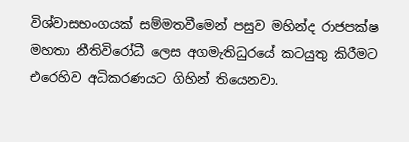විශ්වාසභංගයක් සම්මතවීමෙන් පසුව මහින්ද රාජපක්ෂ මහතා නීතිවිරෝධී ලෙස අගමැතිධුරයේ කටයුතු කිරීමට එරෙහිව අධිකරණයට ගිහින් තියෙනවා.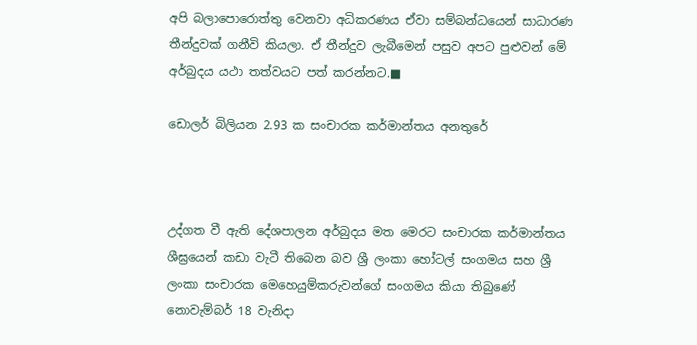අපි බලාපොරොත්තු වෙනවා අධිකරණය ඒවා සම්බන්ධයෙන් සාධාරණ තීන්දුවක් ගනීවි කියලා. ඒ තීන්දුව ලැබීමෙන් පසුව අපට පුළුවන් මේ අර්බුදය යථා තත්වයට පත් කරන්නට.■

ඩොලර් බිලියන 2.93 ක සංචාරක කර්මාන්තය අනතුරේ



උද්ගත වී ඇති දේශපාලන අර්බුදය මත මෙරට සංචාරක කර්මාන්තය ශීඝ්‍රයෙන් කඩා වැටී තිබෙන බව ශ්‍රී ලංකා හෝටල් සංගමය සහ ශ්‍රී ලංකා සංචාරක මෙහෙයුම්කරුවන්ගේ සංගමය කියා තිබුණේ නොවැම්බර් 18 වැනිදා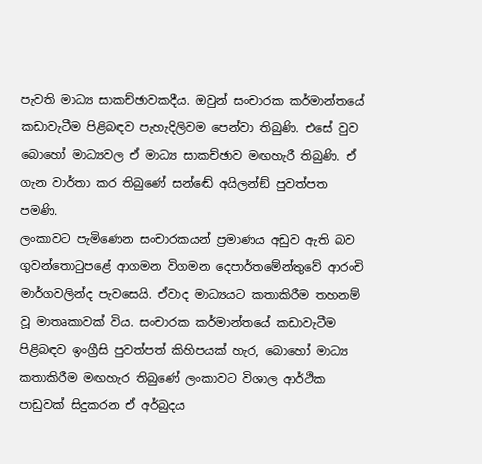පැවති මාධ්‍ය සාකච්ඡාවකදීය. ඔවුන් සංචාරක කර්මාන්තයේ කඩාවැටීම පිළිබඳව පැහැදිලිවම පෙන්වා තිබුණි. එසේ වුව බොහෝ මාධ්‍යවල ඒ මාධ්‍ය සාකච්ඡාව මඟහැරී තිබුණි. ඒ ගැන වාර්තා කර තිබුණේ සන්ඬේ අයිලන්ඞ් පුවත්පත පමණි.
ලංකාවට පැමිණෙන සංචාරකයන් ප්‍රමාණය අඩුව ඇති බව ගුවන්තොටුපළේ ආගමන විගමන දෙපාර්තමේන්තුවේ ආරංචි මාර්ගවලින්ද පැවසෙයි. ඒවාද මාධ්‍යයට කතාකිරීම තහනම් වූ මාතෘකාවක් විය. සංචාරක කර්මාන්තයේ කඩාවැටීම පිළිබඳව ඉංග්‍රීසි පුවත්පත් කිහිපයක් හැර, බොහෝ මාධ්‍ය කතාකිරීම මඟහැර තිබුණේ ලංකාවට විශාල ආර්ථික පාඩුවක් සිදුකරන ඒ අර්බුදය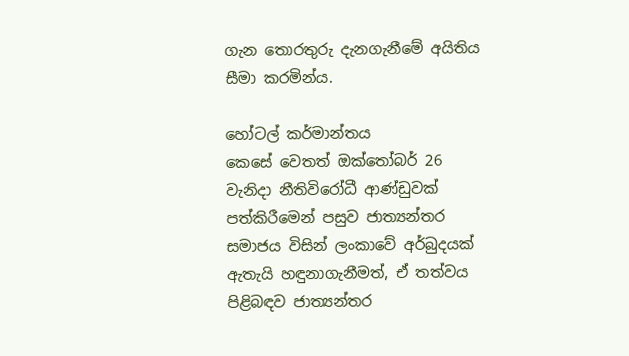ගැන තොරතුරු දැනගැනීමේ අයිතිය සීමා කරමින්ය.

හෝටල් කර්මාන්තය
කෙසේ වෙතත් ඔක්තෝබර් 26 වැනිදා නීතිවිරෝධී ආණ්ඩුවක් පත්කිරීමෙන් පසුව ජාත්‍යන්තර සමාජය විසින් ලංකාවේ අර්බුදයක් ඇතැයි හඳුනාගැනීමත්, ඒ තත්වය පිළිබඳව ජාත්‍යන්තර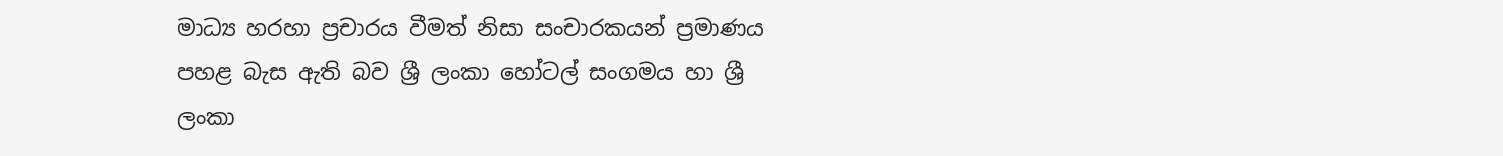මාධ්‍ය හරහා ප්‍රචාරය වීමත් නිසා සංචාරකයන් ප්‍රමාණය පහළ බැස ඇති බව ශ්‍රී ලංකා හෝටල් සංගමය හා ශ්‍රී ලංකා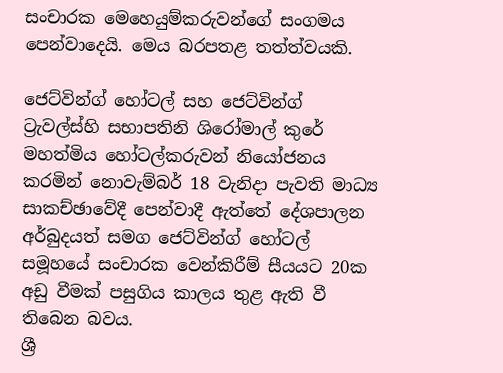සංචාරක මෙහෙයුම්කරුවන්ගේ සංගමය පෙන්වාදෙයි. මෙය බරපතළ තත්ත්වයකි.

ජෙට්වින්ග් හෝටල් සහ ජෙට්වින්ග් ට්‍රැවල්ස්හි සභාපතිනි ශිරෝමාල් කුරේ මහත්මිය හෝටල්කරුවන් නියෝජනය කරමින් නොවැම්බර් 18 වැනිදා පැවති මාධ්‍ය සාකච්ඡාවේදී පෙන්වාදී ඇත්තේ දේශපාලන අර්බුදයත් සමග ජෙට්වින්ග් හෝටල් සමූහයේ සංචාරක වෙන්කිරීම් සීයයට 20ක අඩු වීමක් පසුගිය කාලය තුළ ඇති වී තිබෙන බවය.
ශ්‍රී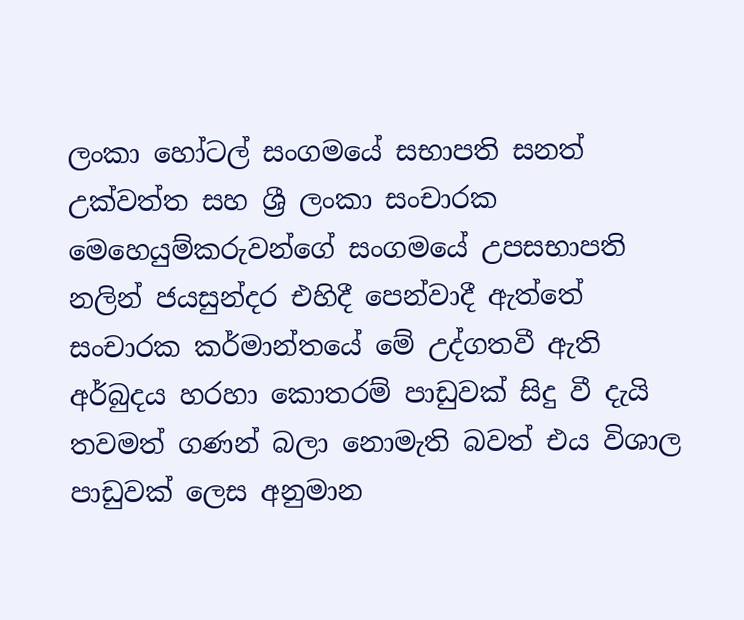ලංකා හෝටල් සංගමයේ සභාපති සනත් උක්වත්ත සහ ශ්‍රී ලංකා සංචාරක මෙහෙයුම්කරුවන්ගේ සංගමයේ උපසභාපති නලින් ජයසුන්දර එහිදී පෙන්වාදී ඇත්තේ සංචාරක කර්මාන්තයේ මේ උද්ගතවී ඇති අර්බුදය හරහා කොතරම් පාඩුවක් සිදු වී දැයි තවමත් ගණන් බලා නොමැති බවත් එය විශාල පාඩුවක් ලෙස අනුමාන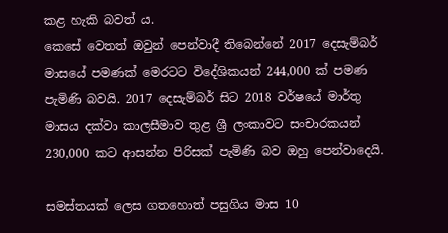කළ හැකි බවත්‍ ය.
කෙසේ වෙතත් ඔවුන් පෙන්වාදී තිබෙන්නේ 2017 දෙසැම්බර් මාසයේ පමණක් මෙරටට විදේශිකයන් 244,000 ක් පමණ පැමිණි බවයි. 2017 දෙසැම්බර් සිට 2018 වර්ෂයේ මාර්තු මාසය දක්වා කාලසීමාව තුළ ශ්‍රී ලංකාවට සංචාරකයන් 230,000 කට ආසන්න පිරිසක් පැමිණි බව ඔහු පෙන්වාදෙයි.

සමස්තයක් ලෙස ගතහොත් පසුගිය මාස 10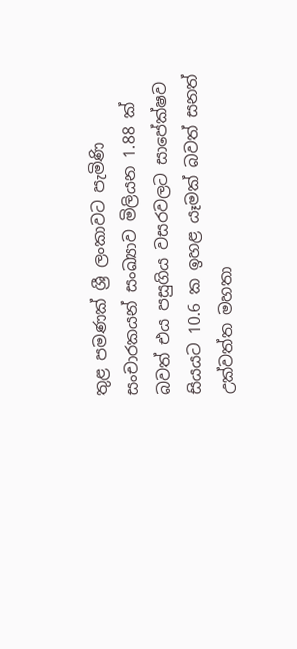තුළ පමණක් ශ්‍රී ලංකාවට පැමිණි සංචාරකයන් සංඛ්‍යාව මිලියන 1.88 ක් බවත් එය පසුගිය වසරවලට සාපේක්ෂව සියයට 10.6 ක ඉහළ යෑමක් බවත් සනත් උක්වත්ත මහතා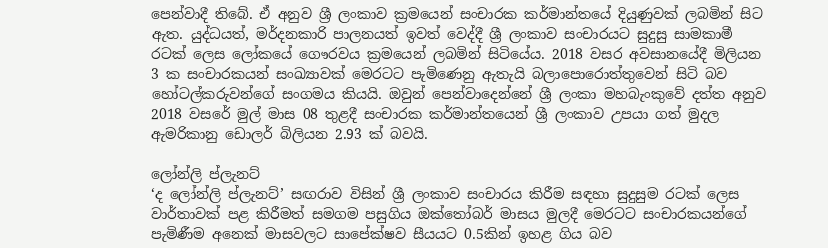පෙන්වාදී තිබේ. ඒ අනුව ශ්‍රී ලංකාව ක්‍රමයෙන් සංචාරක කර්මාන්තයේ දියුණුවක් ලබමින් සිට ඇත. යුද්ධයත්, මර්දනකාරි පාලනයත් ඉවත් වෙද්දී ශ්‍රී ලංකාව සංචාරයට සුදුසු සාමකාමී රටක් ලෙස ලෝකයේ ගෞරවය ක්‍රමයෙන් ලබමින් සිටියේය. 2018 වසර අවසානයේදී මිලියන 3 ක සංචාරකයන් සංඛ්‍යාවක් මෙරටට පැමිණෙනු ඇතැයි බලාපොරොත්තුවෙන් සිටි බව හෝටල්කරුවන්ගේ සංගමය කියයි. ඔවුන් පෙන්වාදෙන්නේ ශ්‍රී ලංකා මහබැංකුවේ දත්ත අනුව 2018 වසරේ මුල් මාස 08 තුළදී සංචාරක කර්මාන්තයෙන් ශ්‍රී ලංකාව උපයා ගත් මුදල ඇමරිකානු ඩොලර් බිලියන 2.93 ක් බවයි.

ලෝන්ලි ප්ලැනට්
‘ද ලෝන්ලි ප්ලැනට්’ සඟරාව විසින් ශ්‍රී ලංකාව සංචාරය කිරීම සඳහා සුදුසුම රටක් ලෙස වාර්තාවක් පළ කිරීමත් සමගම පසුගිය ඔක්තෝබර් මාසය මුලදී මෙරටට සංචාරකයන්ගේ පැමිණීම අනෙක් මාසවලට සාපේක්ෂව සීයයට 0.5කින් ඉහළ ගිය බව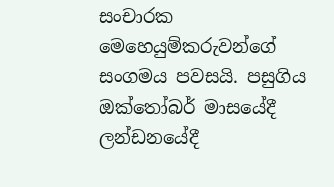සංචාරක මෙහෙයුම්කරුවන්ගේ සංගමය පවසයි. පසුගිය ඔක්තෝබර් මාසයේදී ලන්ඩනයේදී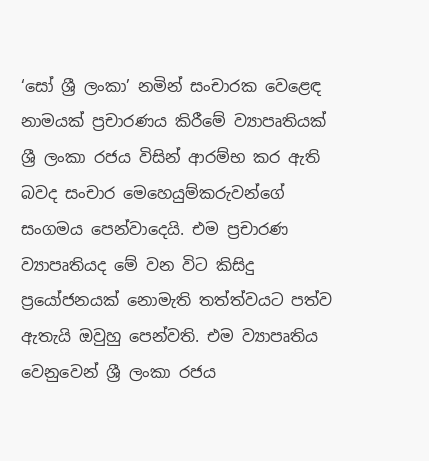‘සෝ ශ්‍රී ලංකා’ නමින් සංචාරක වෙළෙඳ නාමයක් ප්‍රචාරණය කිරීමේ ව්‍යාපෘතියක් ශ්‍රී ලංකා රජය විසින් ආරම්භ කර ඇති බවද සංචාර මෙහෙයුම්කරුවන්ගේ සංගමය පෙන්වාදෙයි. එම ප්‍රචාරණ ව්‍යාපෘතියද මේ වන විට කිසිදු ප්‍රයෝජනයක් නොමැති තත්ත්වයට පත්ව ඇතැයි ඔවුහු පෙන්වති. එම ව්‍යාපෘතිය වෙනුවෙන් ශ්‍රී ලංකා රජය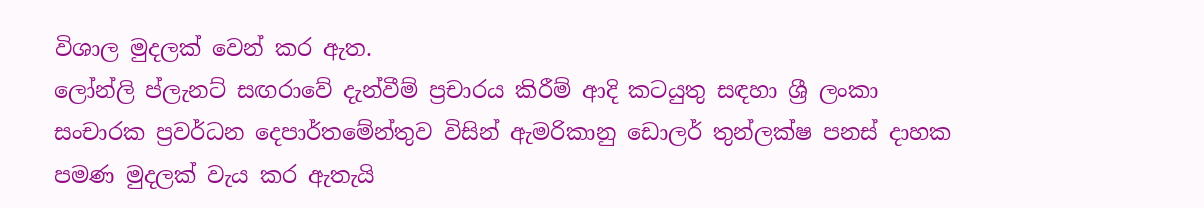විශාල මුදලක් වෙන් කර ඇත.
ලෝන්ලි ප්ලැනට් සඟරාවේ දැන්වීම් ප්‍රචාරය කිරීම් ආදි කටයුතු සඳහා ශ්‍රී ලංකා සංචාරක ප්‍රවර්ධන දෙපාර්තමේන්තුව විසින් ඇමරිකානු ඩොලර් තුන්ලක්ෂ පනස් දාහක පමණ මුදලක් වැය කර ඇතැයි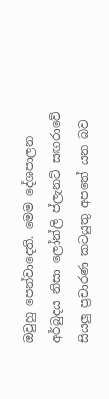ඔවුහු පෙන්වාදෙති. මෙම දේශපාලන අර්බුදය නිසා ලෝන්ලි ප්ලැනට් සඟරාවේ සියලු‍ ප්‍රචාරණ කටයුතු අපතේ යන බව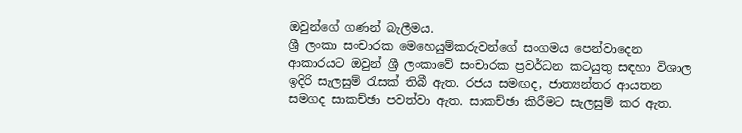ඔවුන්ගේ ගණන් බැලීමය.
ශ්‍රී ලංකා සංචාරක මෙහෙයුම්කරුවන්ගේ සංගමය පෙන්වාදෙන ආකාරයට ඔවුන් ශ්‍රී ලංකාවේ සංචාරක ප්‍රවර්ධන කටයුතු සඳහා විශාල ඉදිරි සැලසුම් රැසක් තිබී ඇත. රජය සමඟද, ජාත්‍යන්තර ආයතන සමගද සාකච්ඡා පවත්වා ඇත. සාකච්ඡා කිරීමට සැලසුම් කර ඇත.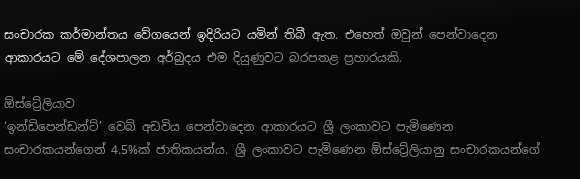සංචාරක කර්මාන්තය වේගයෙන් ඉදිරියට යමින් තිබී ඇත. එහෙත් ඔවුන් පෙන්වාදෙන ආකාරයට මේ දේශපාලන අර්බුදය එම දියුණුවට බරපතළ ප්‍රහාරයකි.

ඕස්ට්‍රේලියාව
‘ඉන්ඩිපෙන්ඩන්ට්’ වෙබ් අඩවිය පෙන්වාදෙන ආකාරයට ශ්‍රී ලංකාවට පැමිණෙන සංචාරකයන්ගෙන් 4.5%ක් ජාතිකයන්ය. ශ්‍රී ලංකාවට පැමිණෙන ඕස්ට්‍රේලියානු සංචාරකයන්ගේ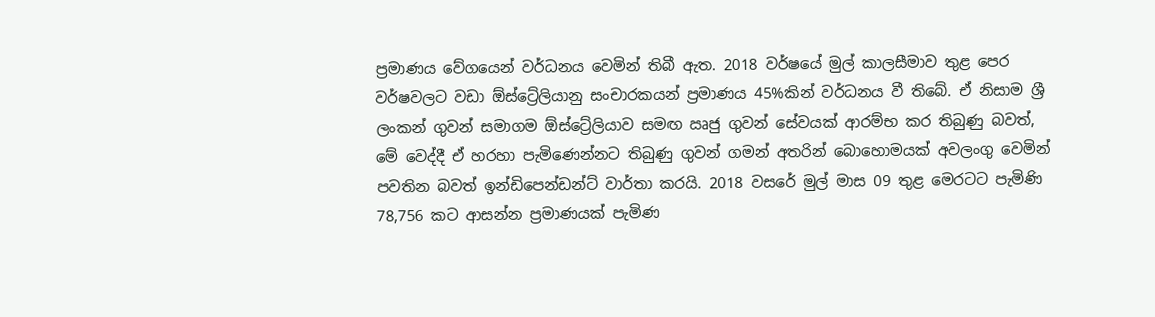ප්‍රමාණය වේගයෙන් වර්ධනය වෙමින් තිබී ඇත. 2018 වර්ෂයේ මුල් කාලසීමාව තුළ පෙර වර්ෂවලට වඩා ඕස්ට්‍රේලියානු සංචාරකයන් ප්‍රමාණය 45%කින් වර්ධනය වී තිබේ. ඒ නිසාම ශ්‍රී ලංකන් ගුවන් සමාගම ඕස්ට්‍රේලියාව සමඟ ඍජු ගුවන් සේවයක් ආරම්භ කර තිබුණු බවත්, මේ වෙද්දී ඒ හරහා පැමිණෙන්නට තිබුණු ගුවන් ගමන් අතරින් බොහොමයක් අවලංගු වෙමින් පවතින බවත් ඉන්ඩිපෙන්ඩන්ට් වාර්තා කරයි. 2018 වසරේ මුල් මාස 09 තුළ මෙරටට පැමිණි 78,756 කට ආසන්න ප්‍රමාණයක් පැමිණ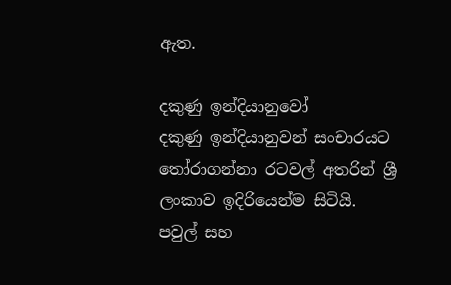ඇත.

දකුණු ඉන්දියානුවෝ
දකුණු ඉන්දියානුවන් සංචාරයට තෝරාගන්නා රටවල් අතරින් ශ්‍රී ලංකාව ඉදිරියෙන්ම සිටියි. පවුල් සහ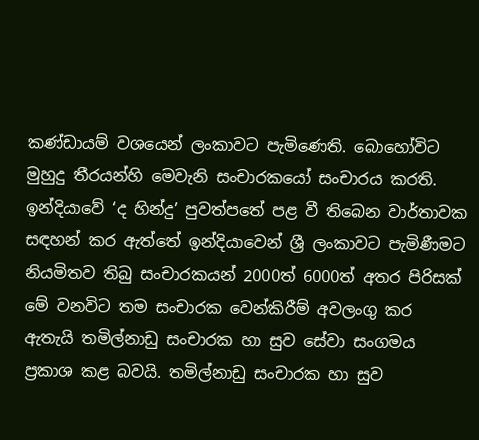කණ්ඩායම් වශයෙන් ලංකාවට පැමිණෙති. බොහෝවිට මුහුදු තීරයන්හි මෙවැනි සංචාරකයෝ සංචාරය කරති. ඉන්දියාවේ ‘ද හින්දු’ පුවත්පතේ පළ වී තිබෙන වාර්තාවක සඳහන් කර ඇත්තේ ඉන්දියාවෙන් ශ්‍රී ලංකාවට පැමිණීමට නියමිතව තිබු සංචාරකයන් 2000ත් 6000ත් අතර පිරිසක් මේ වනවිට තම සංචාරක වෙන්කිරීම් අවලංගු කර ඇතැයි තමිල්නාඩු සංචාරක හා සුව සේවා සංගමය ප්‍රකාශ කළ බවයි. තමිල්නාඩු සංචාරක හා සුව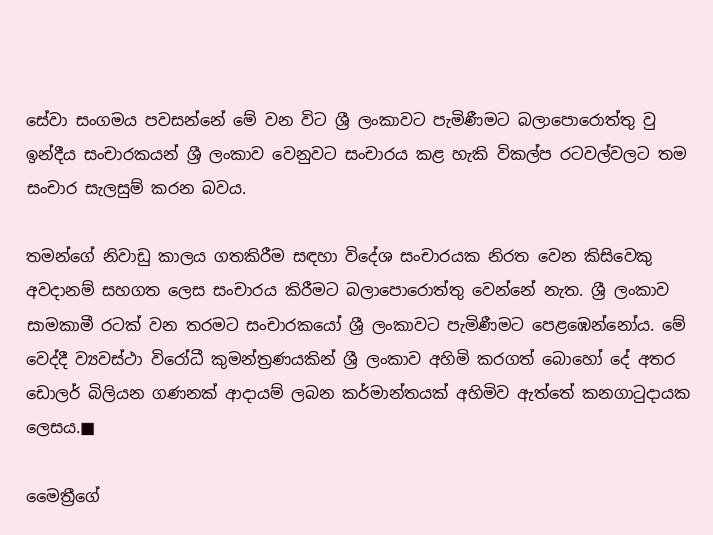සේවා සංගමය පවසන්නේ මේ වන විට ශ්‍රී ලංකාවට පැමිණීමට බලාපොරොත්තු වු ඉන්දීය සංචාරකයන් ශ්‍රී ලංකාව වෙනුවට සංචාරය කළ හැකි විකල්ප රටවල්වලට තම සංචාර සැලසුම් කරන බවය.

තමන්ගේ නිවාඩු කාලය ගතකිරීම සඳහා විදේශ සංචාරයක නිරත වෙන කිසිවෙකු අවදානම් සහගත ලෙස සංචාරය කිරීමට බලාපොරොත්තු වෙන්නේ නැත. ශ්‍රී ලංකාව සාමකාමී රටක් වන තරමට සංචාරකයෝ ශ්‍රී ලංකාවට පැමිණීමට පෙළඹෙන්නෝය. මේ වෙද්දී ව්‍යවස්ථා විරෝධී කුමන්ත්‍රණයකින් ශ්‍රී ලංකාව අහිමි කරගත් බොහෝ දේ අතර ඩොලර් බිලියන ගණනක් ආදායම් ලබන කර්මාන්තයක් අහිමිව ඇත්තේ කනගාටුදායක ලෙසය.■

මෛත්‍රීගේ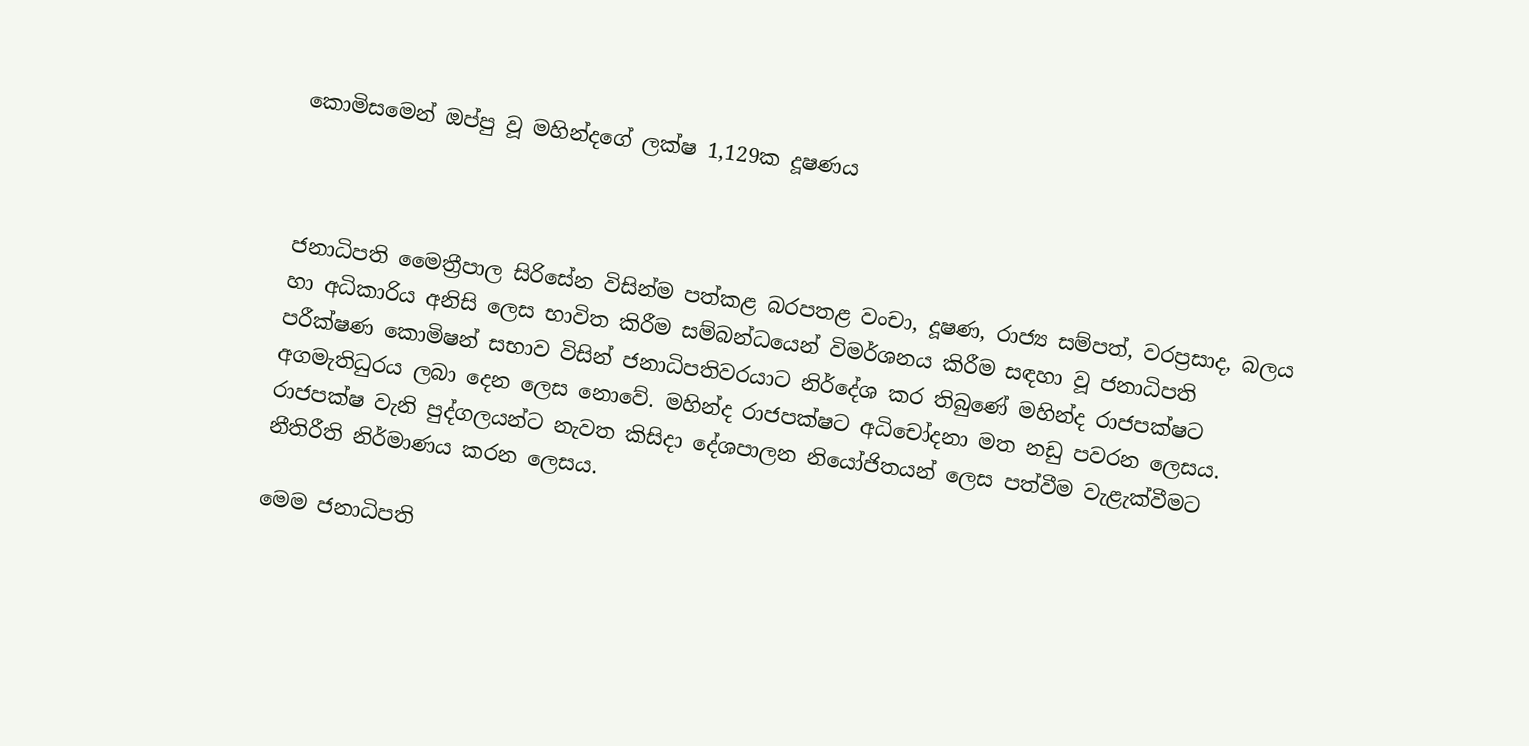කොමිසමෙන් ඔප්පු වූ මහින්දගේ ලක්ෂ 1,129ක දූෂණය



ජනාධිපති මෛත්‍රීපාල සිරිසේන විසින්ම පත්කළ බරපතළ වංචා, දූෂණ, රාජ්‍ය සම්පත්, වරප්‍රසාද, බලය හා අධිකාරිය අනිසි ලෙස භාවිත කිරීම සම්බන්ධයෙන් විමර්ශනය කිරීම සඳහා වූ ජනාධිපති පරීක්ෂණ කොමිෂන් සභාව විසින් ජනාධිපතිවරයාට නිර්දේශ කර තිබුණේ මහින්ද රාජපක්ෂට අගමැතිධුරය ලබා දෙන ලෙස නොවේ. මහින්ද රාජපක්ෂට අධිචෝදනා මත නඩු පවරන ලෙසය. රාජපක්ෂ වැනි පුද්ගලයන්ට නැවත කිසිදා දේශපාලන නියෝජිතයන් ලෙස පත්වීම වැළැක්වීමට නීතිරීති නිර්මාණය කරන ලෙසය.

මෙම ජනාධිපති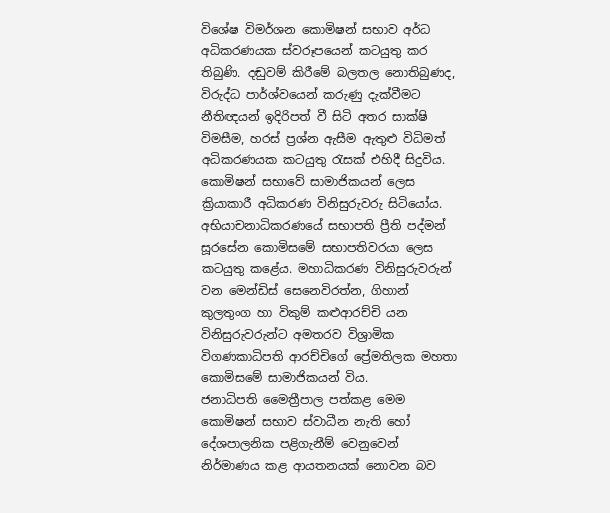විශේෂ විමර්ශන කොමිෂන් සභාව අර්ධ අධිකරණයක ස්වරූපයෙන් කටයුතු කර තිබුණි. දඬුවම් කිරීමේ බලතල නොතිබුණද, විරුද්ධ පාර්ශ්වයෙන් කරුණු දැක්වීමට නීතිඥයන් ඉදිරිපත් වී සිටි අතර සාක්ෂි විමසීම, හරස් ප්‍රශ්න ඇසීම ඇතුළු විධිමත් අධිකරණයක කටයුතු රැසක් එහිදී සිදුවිය. කොමිෂන් සභාවේ සාමාජිකයන් ලෙස ක්‍රියාකාරී අධිකරණ විනිසුරුවරු සිටියෝය. අභියාචනාධිකරණයේ සභාපති ප්‍රීති පද්මන් සූරසේන කොමිසමේ සභාපතිවරයා ලෙස කටයුතු කළේය. මහාධිකරණ විනිසුරුවරුන් වන මෙන්ඩිස් සෙනෙවිරත්න, ගිහාන් කුලතුංග හා විකුම් කළුආරච්චි යන විනිසුරුවරුන්ට අමතරව විශ්‍රාමික විගණකාධිපති ආරච්චිගේ ප්‍රේමතිලක මහතා කොමිසමේ සාමාජිකයන් විය.
ජනාධිපති මෛත්‍රීපාල පත්කළ මෙම කොමිෂන් සභාව ස්වාධීන නැති හෝ දේශපාලනික පළිගැනීම් වෙනුවෙන් නිර්මාණය කළ ආයතනයක් නොවන බව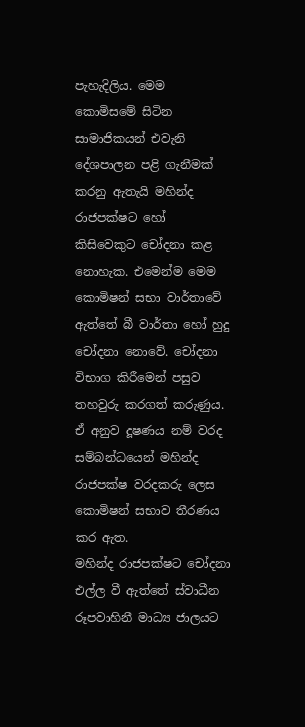පැහැදිලිය. මෙම කොමිසමේ සිටින සාමාජිකයන් එවැනි දේශපාලන පළි ගැනීමක් කරනු ඇතැයි මහින්ද රාජපක්ෂට හෝ කිසිවෙකුට චෝදනා කළ නොහැක. එමෙන්ම මෙම කොමිෂන් සභා වාර්තාවේ ඇත්තේ බී වාර්තා හෝ හුදු චෝදනා නොවේ. චෝදනා විභාග කිරීමෙන් පසුව තහවුරු කරගත් කරුණුය.
ඒ අනුව දූෂණය නම් වරද සම්බන්ධයෙන් මහින්ද රාජපක්ෂ වරදකරු ලෙස කොමිෂන් සභාව තීරණය කර ඇත.
මහින්ද රාජපක්ෂට චෝදනා එල්ල වී ඇත්තේ ස්වාධීන රූපවාහිනී මාධ්‍ය ජාලයට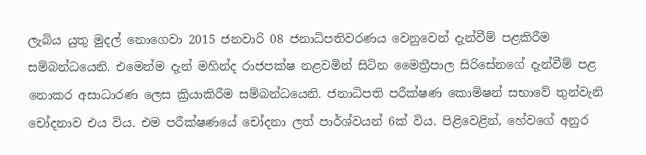ලැබිය යුතු මුදල් නොගෙවා 2015 ජනවාරි 08 ජනාධිපතිවරණය වෙනුවෙන් දැන්වීම් පළකිරීම සම්බන්ධයෙනි. එමෙන්ම දැන් මහින්ද රාජපක්ෂ නළවමින් සිටින මෛත්‍රීපාල සිරිසේනගේ දැන්වීම් පළ නොකර අසාධාරණ ලෙස ක්‍රියාකිරීම සම්බන්ධයෙනි. ජනාධිපති පරීක්ෂණ කොමිෂන් සභාවේ තුන්වැනි චෝදනාව එය විය. එම පරීක්ෂණයේ චෝදනා ලත් පාර්ශ්වයන් 6ක් විය. පිළිවෙළින්, හේවගේ අනුර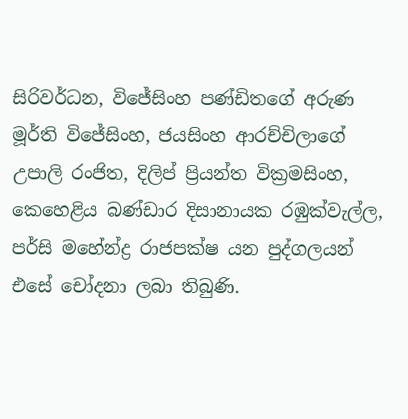සිරිවර්ධන, විජේසිංහ පණ්ඩිතගේ අරුණ මූර්ති විජේසිංහ, ජයසිංහ ආරච්චිලාගේ උපාලි රංජිත, දිලිප් ප්‍රියන්ත වික්‍රමසිංහ, කෙහෙළිය බණ්ඩාර දිසානායක රඹුක්වැල්ල, පර්සි මහේන්ද්‍ර රාජපක්ෂ යන පුද්ගලයන් එසේ චෝදනා ලබා තිබුණි.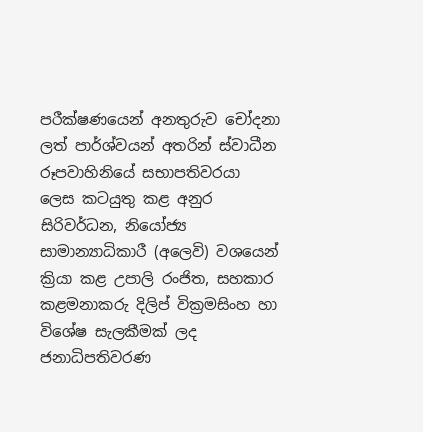පරීක්ෂණයෙන් අනතුරුව චෝදනා ලත් පාර්ශ්වයන් අතරින් ස්වාධීන රූපවාහිනියේ සභාපතිවරයා ලෙස කටයුතු කළ අනුර සිරිවර්ධන, නියෝජ්‍ය සාමාන්‍යාධිකාරී (අලෙවි) වශයෙන් ක්‍රියා කළ උපාලි රංජිත, සහකාර කළමනාකරු දිලිප් වික්‍රමසිංහ හා විශේෂ සැලකීමක් ලද ජනාධිපතිවරණ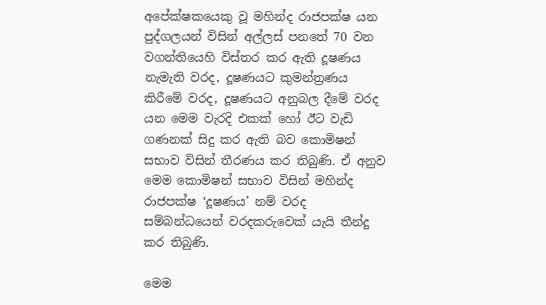අපේක්ෂකයෙකු වූ මහින්ද රාජපක්ෂ යන පුද්ගලයන් විසින් අල්ලස් පනතේ 70 වන වගන්තියෙහි විස්තර කර ඇති දූෂණය නැමැති වරද, දූෂණයට කුමන්ත්‍රණය කිරීමේ වරද, දූෂණයට අනුබල දීමේ වරද යන මෙම වැරදි එකක් හෝ ඊට වැඩි ගණනක් සිදු කර ඇති බව කොමිෂන් සභාව විසින් තීරණය කර තිබුණි. ඒ අනුව මෙම කොමිෂන් සභාව විසින් මහින්ද රාජපක්ෂ ‘දූෂණය’ නම් වරද සම්බන්ධයෙන් වරදකරුවෙක් යැයි තීන්දු කර තිබුණි.

මෙම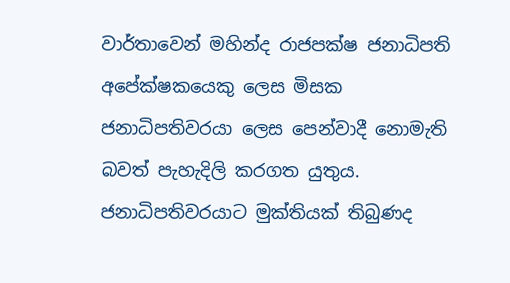වාර්තාවෙන් මහින්ද රාජපක්ෂ ජනාධිපති අපේක්ෂකයෙකු ලෙස මිසක ජනාධිපතිවරයා ලෙස පෙන්වාදී නොමැති බවත් පැහැදිලි කරගත යුතුය. ජනාධිපතිවරයාට මුක්තියක් තිබුණද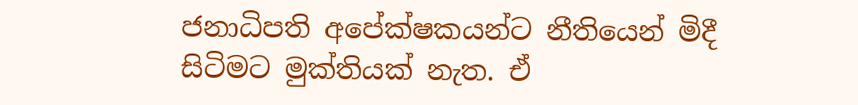ජනාධිපති අපේක්ෂකයන්ට නීතියෙන් මිදී සිටිමට මුක්තියක් නැත. ඒ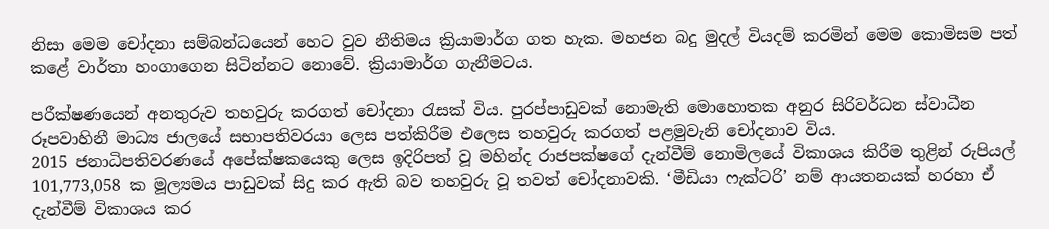නිසා මෙම චෝදනා සම්බන්ධයෙන් හෙට වුව නීතිමය ක්‍රියාමාර්ග ගත හැක. මහජන බදු මුදල් වියදම් කරමින් මෙම කොමිසම පත් කළේ වාර්තා හංගාගෙන සිටින්නට නොවේ. ක්‍රියාමාර්ග ගැනීමටය.

පරීක්ෂණයෙන් අනතුරුව තහවුරු කරගත් චෝදනා රැසක් විය. පුරප්පාඩුවක් නොමැති මොහොතක අනුර සිරිවර්ධන ස්වාධීන රූපවාහිනී මාධ්‍ය ජාලයේ සභාපතිවරයා ලෙස පත්කිරීම එලෙස තහවුරු කරගත් පළමුවැනි චෝදනාව විය.
2015 ජනාධිපතිවරණයේ අපේක්ෂකයෙකු ලෙස ඉදිරිපත් වූ මහින්ද රාජපක්ෂගේ දැන්වීම් නොමිලයේ විකාශය කිරීම තුළින් රුපියල් 101,773,058 ක මූල්‍යමය පාඩුවක් සිදු කර ඇති බව තහවුරු වූ තවත් චෝදනාවකි. ‘මීඩියා ෆැක්ටරි’ නම් ආයතනයක් හරහා ඒ දැන්වීම් විකාශය කර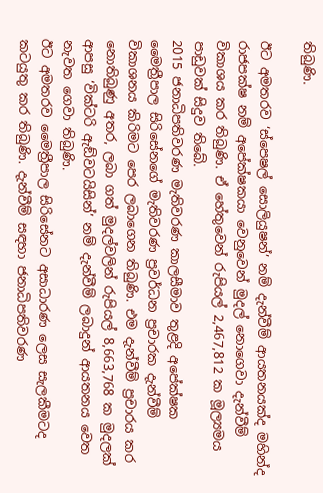තිබුණි.

ඊට අමතරව ‘ස්පෙෂල් සොලියුෂන්’ නම් දැන්වීම් ආයතනයක්ද මහින්ද රාජපක්ෂ නම් අපේක්ෂකයා වෙනුවෙන් මුදල් නොගෙවා දැන්වීම් විකාශය කර තිබුණි. ඒ හේතුවෙන් රුපියල් 2,467,812 ක මූල්‍යමය පාඩුවක් සිදුව තිබේ.
2015 ජනාධිපතිවරණ මැතිවරණ කාලසීමාව තුළදි අපේක්ෂක මෛත්‍රීපාල සිරිසේනගේ මැතිවරණ ප්‍රවර්ධන ප්‍රචාරක දැන්වීම් විකාශනය කිරිමට පෙර ලබාගෙන තිබුණි. එම දැන්වීම් ප්‍රචාරය කර නොතිබුණු අතර, ලබා ගත් මුදල්වලින් රුපියල් 8,663,768 ක මුදලක් ආපසු ‘වික්ටරි ඇඞ්වටයිසින්’ නම් දැන්වීම් ලබාදුන් ආයතනය වෙත නැවත ගෙවා තිබුණි.
ඊට අමතරව මෛත්‍රීපාල සිරිසේනට අසාධාරණ ලෙස සැලකීමටද කටයුතු කර තිබුණි. දැන්වීම් සඳහා ජනාධිපතිවරණ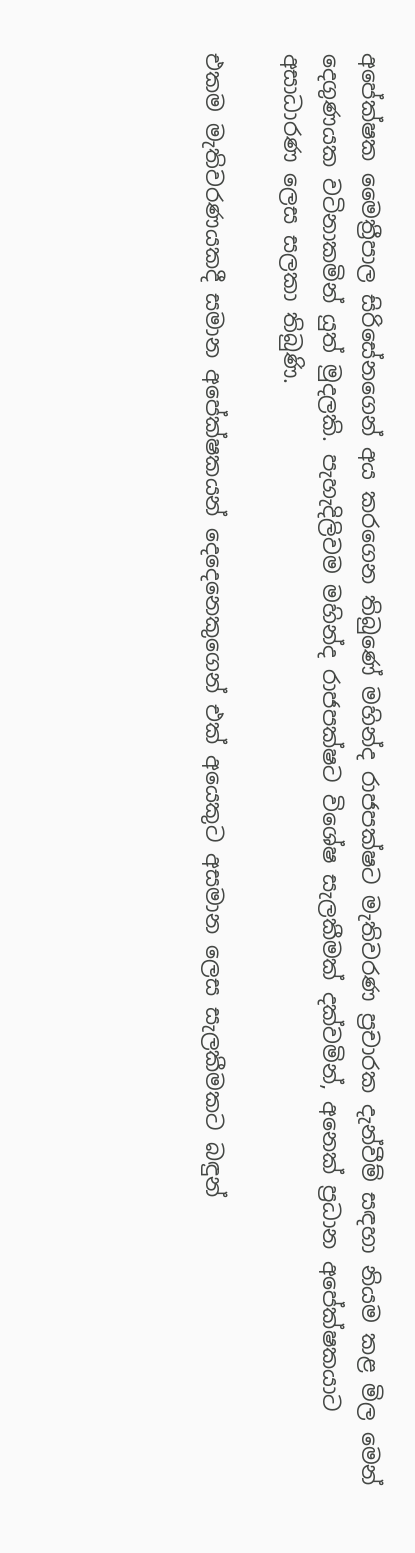අපේක්ෂක මෛත්‍රීපාල සිරිසේනගෙන් අය කරගෙන තිබුණේ මහින්ද රාජපක්ෂට මැතිවරණ ප්‍රචාරක දැන්වීම් සඳහා නියම කළ මිල මෙන් දෙගුණයක වටිනාකමින් යුත් මුදලකි. පැහැදිලිවම මහින්ද රාජපක්ෂට විශේෂ සැලකීමක් දක්වමින්, අනෙක් ප්‍රධාන අපේක්ෂකයාට අසාධාරණ ලෙස සලකා තිබුණි.

එකම මැතිවරණයකදී සමාන අපේක්ෂකයන් දෙදෙනෙකුගෙන් එක් අයෙකුට අසමාන ලෙස සැලකීමකට බඳුන්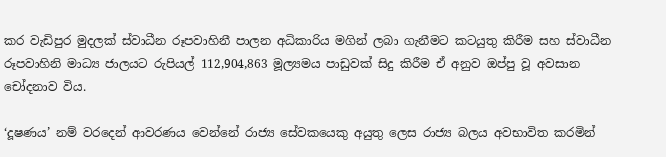කර වැඩිපුර මුදලක් ස්වාධීන රූපවාහිනී පාලන අධිකාරිය මගින් ලබා ගැනීමට කටයුතු කිරීම සහ ස්වාධීන රූපවාහිනි මාධ්‍ය ජාලයට රුපියල් 112,904,863 මූල්‍යමය පාඩුවක් සිදු කිරීම ඒ අනුව ඔප්පු වූ අවසාන චෝදනාව විය.

‘දූෂණය’ නම් වරදෙන් ආවරණය වෙන්නේ රාජ්‍ය සේවකයෙකු අයුතු ලෙස රාජ්‍ය බලය අවභාවිත කරමින්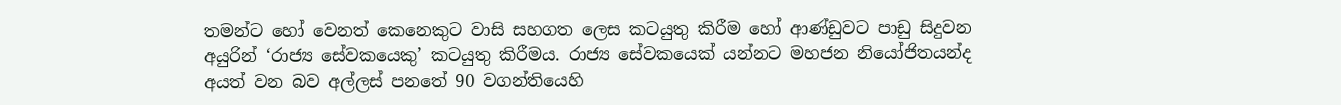තමන්ට හෝ වෙනත් කෙනෙකුට වාසි සහගත ලෙස කටයුතු කිරීම හෝ ආණ්ඩුවට පාඩු සිදුවන අයුරින් ‘රාජ්‍ය සේවකයෙකු’ කටයුතු කිරීමය. රාජ්‍ය සේවකයෙක් යන්නට මහජන නියෝජිතයන්ද අයත් වන බව අල්ලස් පනතේ 90 වගන්තියෙහි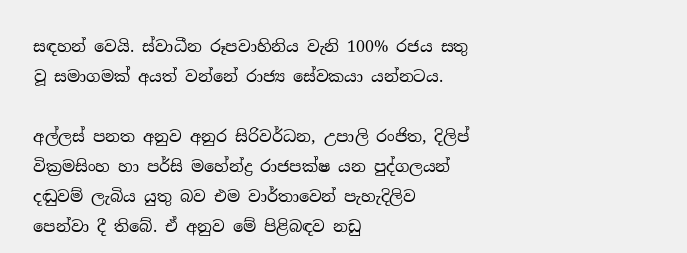සඳහන් වෙයි. ස්වාධීන රූපවාහිනිය වැනි 100% රජය සතු වූ සමාගමක් අයත් වන්නේ රාජ්‍ය සේවකයා යන්නටය.

අල්ලස් පනත අනුව අනුර සිරිවර්ධන, උපාලි රංජිත, දිලිප් වික්‍රමසිංහ හා පර්සි මහේන්ද්‍ර රාජපක්ෂ යන පුද්ගලයන් දඬුවම් ලැබිය යුතු බව එම වාර්තාවෙන් පැහැදිලිව පෙන්වා දී තිබේ. ඒ අනුව මේ පිළිබඳව නඩු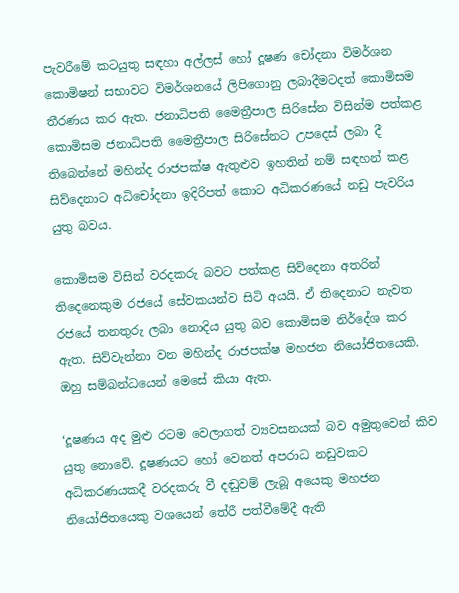පැවරීමේ කටයුතු සඳහා අල්ලස් හෝ දූෂණ චෝදනා විමර්ශන කොමිෂන් සභාවට විමර්ශනයේ ලිපිගොනු ලබාදීමටදත් කොමිසම තීරණය කර ඇත. ජනාධිපති මෛත්‍රීපාල සිරිසේන විසින්ම පත්කළ කොමිසම ජනාධිපති මෛත්‍රීපාල සිරිසේනට උපදෙස් ලබා දී තිබෙන්නේ මහින්ද රාජපක්ෂ ඇතුළුව ඉහතින් නම් සඳහන් කළ සිව්දෙනාට අධිචෝදනා ඉදිරිපත් කොට අධිකරණයේ නඩු පැවරිය යුතු බවය.

කොමිසම විසින් වරදකරු බවට පත්කළ සිව්දෙනා අතරින් තිදෙනෙකුම රජයේ සේවකයන්ව සිටි අයයි. ඒ තිදෙනාට නැවත රජයේ තනතුරු ලබා නොදිය යුතු බව කොමිසම නිර්දේශ කර ඇත. සිව්වැන්නා වන මහින්ද රාජපක්ෂ මහජන නියෝජිතයෙකි. ඔහු සම්බන්ධයෙන් මෙසේ කියා ඇත.

‘දූෂණය අද මුළු රටම වෙලාගත් ව්‍යවසනයක් බව අමුතුවෙන් කිව යුතු නොවේ. දූෂණයට හෝ වෙනත් අපරාධ නඩුවකට අධිකරණයකදී වරදකරු වී දඬුවම් ලැබූ අයෙකු මහජන නියෝජිතයෙකු වශයෙන් තේරී පත්වීමේදී ඇති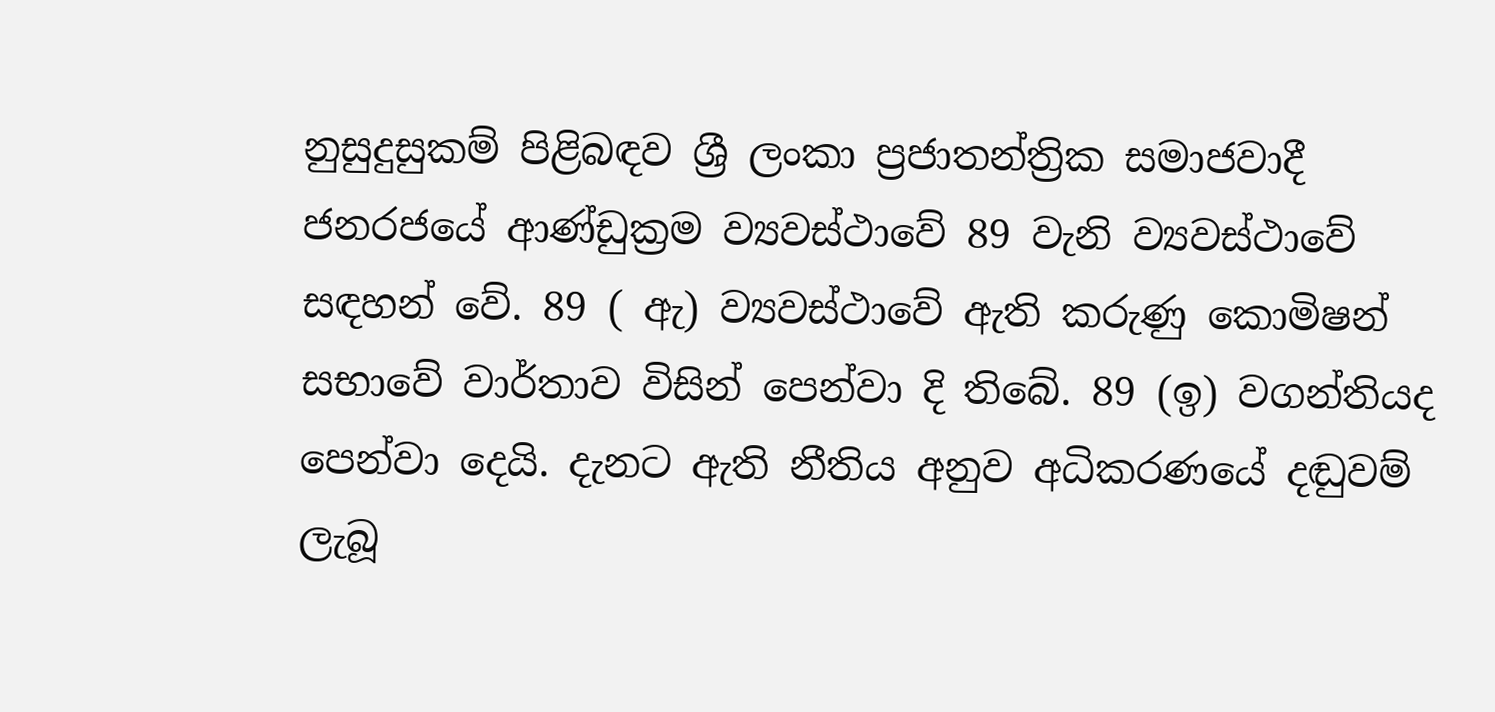නුසුදුසුකම් පිළිබඳව ශ්‍රී ලංකා ප්‍රජාතන්ත්‍රික සමාජවාදී ජනරජයේ ආණ්ඩුක්‍රම ව්‍යවස්ථාවේ 89 වැනි ව්‍යවස්ථාවේ සඳහන් වේ. 89 ( ඇ) ව්‍යවස්ථාවේ ඇති කරුණු කොමිෂන් සභාවේ වාර්තාව විසින් පෙන්වා දි තිබේ. 89 (ඉ) වගන්තියද පෙන්වා දෙයි. දැනට ඇති නීතිය අනුව අධිකරණයේ දඬුවම් ලැබූ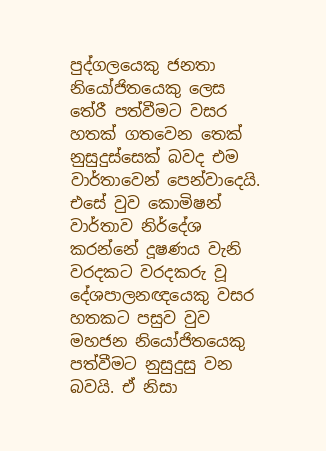පුද්ගලයෙකු ජනතා නියෝජිතයෙකු ලෙස තේරී පත්වීමට වසර හතක් ගතවෙන තෙක් නුසුදුස්සෙක් බවද එම වාර්තාවෙන් පෙන්වාදෙයි. එසේ වුව කොමිෂන් වාර්තාව නිර්දේශ කරන්නේ දූෂණය වැනි වරදකට වරදකරු වූ දේශපාලනඥයෙකු වසර හතකට පසුව වුව මහජන නියෝජිතයෙකු පත්වීමට නුසුදුසු වන බවයි. ඒ නිසා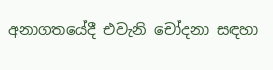අනාගතයේදී එවැනි චෝදනා සඳහා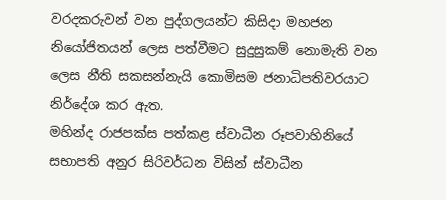වරදකරුවන් වන පුද්ගලයන්ට කිසිදා මහජන නියෝජිතයන් ලෙස පත්වීමට සුදුසුකම් නොමැති වන ලෙස නීති සකසන්නැයි කොමිසම ජනාධිපතිවරයාට නිර්දේශ කර ඇත.
මහින්ද රාජපක්ස පත්කළ ස්වාධීන රූපවාහිනියේ සභාපති අනුර සිරිවර්ධන විසින් ස්වාධීන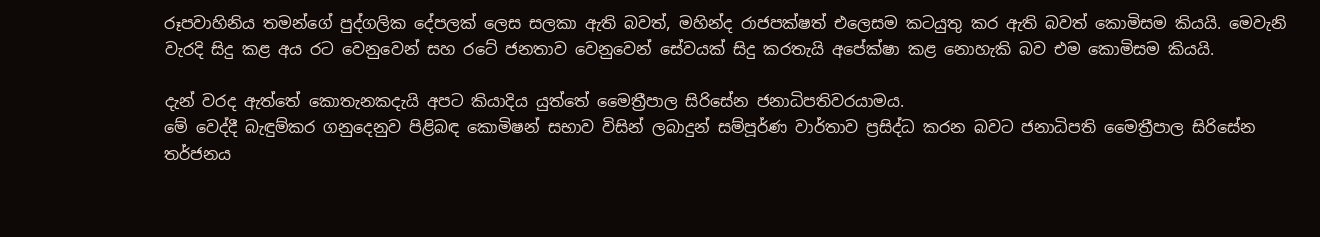රූපවාහිනිය තමන්ගේ පුද්ගලික දේපලක් ලෙස සලකා ඇති බවත්, මහින්ද රාජපක්ෂත් එලෙසම කටයුතු කර ඇති බවත් කොමිසම කියයි. මෙවැනි වැරදි සිදු කළ අය රට වෙනුවෙන් සහ රටේ ජනතාව වෙනුවෙන් සේවයක් සිදු කරතැයි අපේක්ෂා කළ නොහැකි බව එම කොමිසම කියයි.

දැන් වරද ඇත්තේ කොතැනකදැයි අපට කියාදිය යුත්තේ මෛත්‍රීපාල සිරිසේන ජනාධිපතිවරයාමය.
මේ වෙද්දී බැඳුම්කර ගනුදෙනුව පිළිබඳ කොමිෂන් සභාව විසින් ලබාදුන් සම්පූර්ණ වාර්තාව ප්‍රසිද්ධ කරන බවට ජනාධිපති මෛත්‍රීපාල සිරිසේන තර්ජනය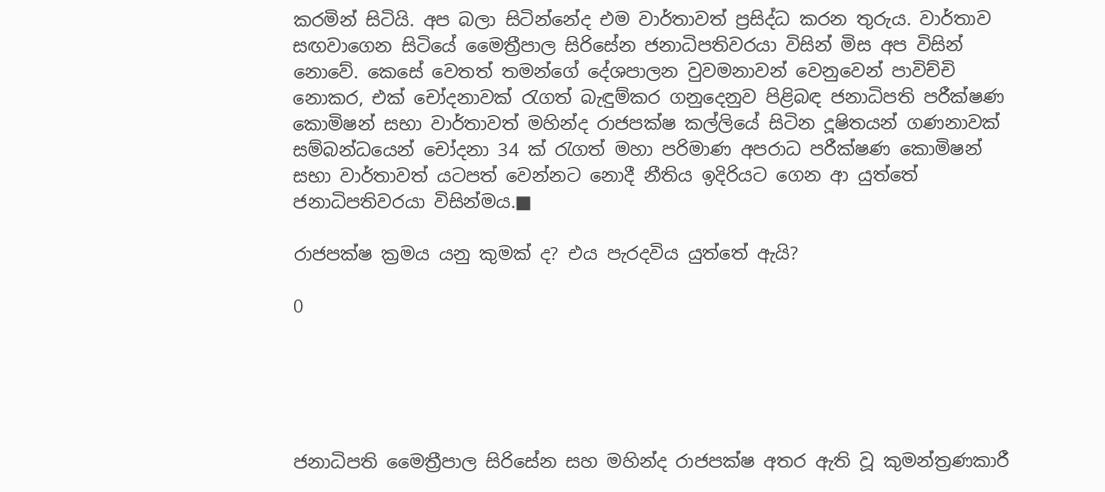කරමින් සිටියි. අප බලා සිටින්නේද එම වාර්තාවත් ප්‍රසිද්ධ කරන තුරුය. වාර්තාව සඟවාගෙන සිටියේ මෛත්‍රීපාල සිරිසේන ජනාධිපතිවරයා විසින් මිස අප විසින් නොවේ. කෙසේ වෙතත් තමන්ගේ දේශපාලන වුවමනාවන් වෙනුවෙන් පාවිච්චි නොකර, එක් චෝදනාවක් රැගත් බැඳුම්කර ගනුදෙනුව පිළිබඳ ජනාධිපති පරීක්ෂණ කොමිෂන් සභා වාර්තාවත් මහින්ද රාජපක්ෂ කල්ලියේ සිටින දූෂිතයන් ගණනාවක් සම්බන්ධයෙන් චෝදනා 34 ක් රැගත් මහා පරිමාණ අපරාධ පරීක්ෂණ කොමිෂන් සභා වාර්තාවත් යටපත් වෙන්නට නොදී නීතිය ඉදිරියට ගෙන ආ යුත්තේ ජනාධිපතිවරයා විසින්මය.■

රාජපක්ෂ ක්‍රමය යනු කුමක් ද? එය පැරදවිය යුත්තේ ඇයි?

0





ජනාධිපති මෛත්‍රීපාල සිරිසේන සහ මහින්ද රාජපක්ෂ අතර ඇති වූ කුමන්ත්‍රණකාරී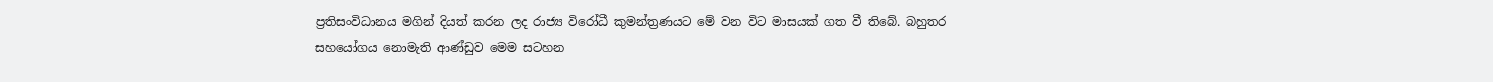ප්‍රතිසංවිධානය මගින් දියත් කරන ලද රාජ්‍ය විරෝධී කුමන්ත්‍රණයට මේ වන විට මාසයක් ගත වී තිබේ. බහුතර සහයෝගය නොමැති ආණ්ඩුව මෙම සටහන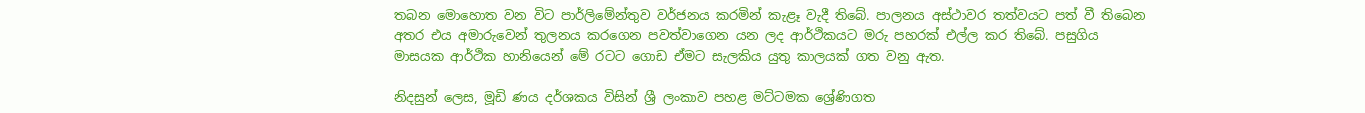තබන මොහොත වන විට පාර්ලිමේන්තුව වර්ජනය කරමින් කැළෑ වැදී තිබේ. පාලනය අස්ථාවර තත්වයට පත් වී තිබෙන අතර එය අමාරුවෙන් තුලනය කරගෙන පවත්වාගෙන යන ලද ආර්ථිකයට මරු පහරක් එල්ල කර තිබේ. පසුගිය මාසයක ආර්ථික හානියෙන් මේ රටට ගොඩ ඒමට සැලකිය යුතු කාලයක් ගත වනු ඇත.

නිදසුන් ලෙස, මූඩි ණය දර්ශකය විසින් ශ්‍රී ලංකාව පහළ මට්ටමක ශ්‍රේණිගත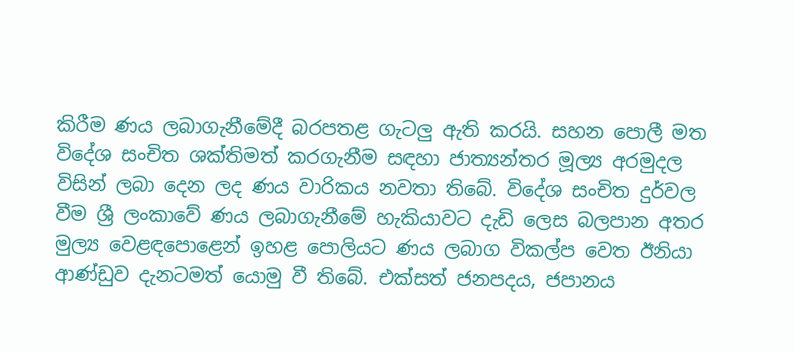කිරීම ණය ලබාගැනීමේදී බරපතළ ගැටලු‍ ඇති කරයි. සහන පොලී මත විදේශ සංචිත ශක්තිමත් කරගැනීම සඳහා ජාත්‍යන්තර මූල්‍ය අරමුදල විසින් ලබා දෙන ලද ණය වාරිකය නවතා තිබේ. විදේශ සංචිත දුර්වල වීම ශ්‍රී ලංකාවේ ණය ලබාගැනීමේ හැකියාවට දැඩි ලෙස බලපාන අතර මුල්‍ය වෙළඳපොළෙන් ඉහළ පොලියට ණය ලබාග විකල්ප වෙත ඊනියා ආණ්ඩුව දැනටමත් යොමු වී තිබේ. එක්සත් ජනපදය, ජපානය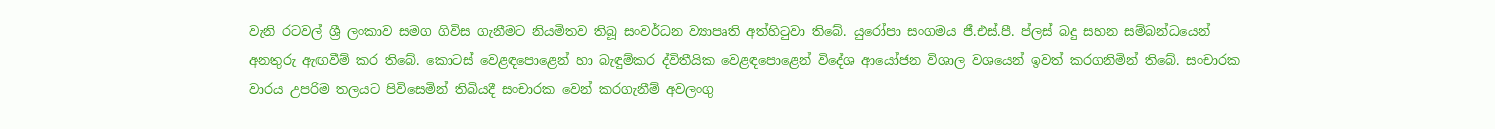වැනි රටවල් ශ්‍රී ලංකාව සමග ගිවිස ගැනීමට නියමිතව තිබූ සංවර්ධන ව්‍යාපෘති අත්හිටුවා තිබේ. යුරෝපා සංගමය ජී.එස්.පී. ප්ලස් බදු සහන සම්බන්ධයෙන් අනතුරු ඇඟවීම් කර තිබේ. කොටස් වෙළඳපොළෙන් හා බැඳුම්කර ද්විතීයික වෙළඳපොළෙන් විදේශ ආයෝජන විශාල වශයෙන් ඉවත් කරගනිමින් තිබේ. සංචාරක වාරය උපරිම තලයට පිවිසෙමින් තිබියදී සංචාරක වෙන් කරගැනීම් අවලංගු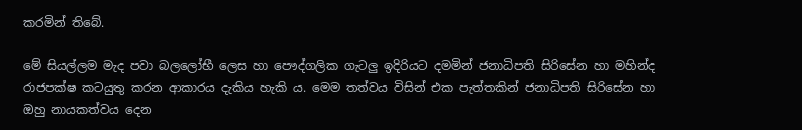කරමින් තිබේ.

මේ සියල්ලම මැද පවා බලලෝභී ලෙස හා පෞද්ගලික ගැටලු‍ ඉදිරියට දමමින් ජනාධිපති සිරිසේන හා මහින්ද රාජපක්ෂ කටයුතු කරන ආකාරය දැකිය හැකි ය. මෙම තත්වය විසින් එක පැත්තකින් ජනාධිපති සිරිසේන හා ඔහු නායකත්වය දෙන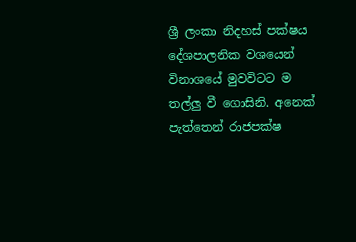ශ්‍රී ලංකා නිදහස් පක්ෂය දේශපාලනික වශයෙන් විනාශයේ මුවවිටට ම තල්ලු‍ වී ගොසිනි. අනෙක් පැත්තෙන් රාජපක්ෂ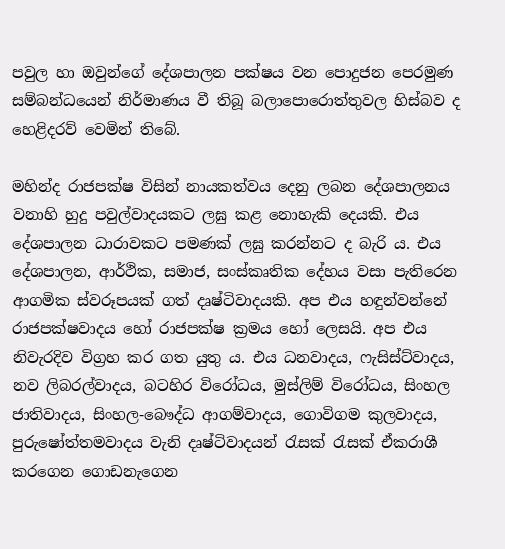පවුල හා ඔවුන්ගේ දේශපාලන පක්ෂය වන පොදුජන පෙරමුණ සම්බන්ධයෙන් නිර්මාණය වී තිබූ බලාපොරොත්තුවල හිස්බව ද හෙළිදරව් වෙමින් තිබේ.

මහින්ද රාජපක්ෂ විසින් නායකත්වය දෙනු ලබන දේශපාලනය වනාහි හුදු පවුල්වාදයකට ලඝු කළ නොහැකි දෙයකි. එය දේශපාලන ධාරාවකට පමණක් ලඝු කරන්නට ද බැරි ය. එය දේශපාලන, ආර්ථික, සමාජ, සංස්කෘතික දේහය වසා පැතිරෙන ආගමික ස්වරූපයක් ගත් දෘෂ්ටිවාදයකි. අප එය හඳුන්වන්නේ රාජපක්ෂවාදය හෝ රාජපක්ෂ ක්‍රමය හෝ ලෙසයි. අප එය නිවැරදිව විග්‍රහ කර ගත යුතු ය. එය ධනවාදය, ෆැසිස්ට්වාදය, නව ලිබරල්වාදය, බටහිර විරෝධය, මුස්ලිම් විරෝධය, සිංහල ජාතිවාදය, සිංහල-බෞද්ධ ආගම්වාදය, ගොවිගම කුලවාදය, පුරුෂෝත්තමවාදය වැනි දෘෂ්ටිවාදයන් රැසක් රැසක් ඒකරාශී කරගෙන ගොඩනැගෙන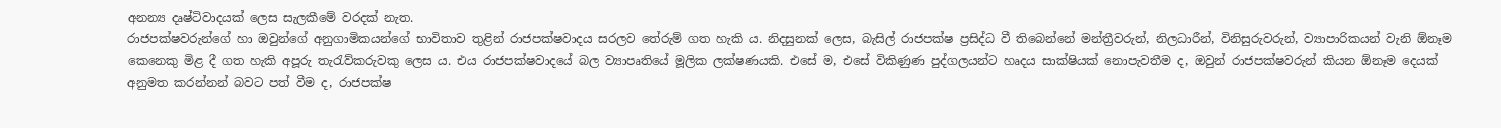අනන්‍ය දෘෂ්ටිවාදයක් ලෙස සැලකීමේ වරදක් නැත.
රාජපක්ෂවරුන්ගේ හා ඔවුන්ගේ අනුගාමිකයන්ගේ භාවිතාව තුළින් රාජපක්ෂවාදය සරලව තේරුම් ගත හැකි ය. නිදසුනක් ලෙස, බැසිල් රාජපක්ෂ ප්‍රසිද්ධ වී තිබෙන්නේ මන්ත්‍රීවරුන්, නිලධාරීන්, විනිසුරුවරුන්, ව්‍යාපාරිකයන් වැනි ඕනෑම කෙනෙකු මිළ දී ගත හැකි අපූරු තැරැව්කරුවකු ලෙස ය. එය රාජපක්ෂවාදයේ බල ව්‍යාපෘතියේ මූලික ලක්ෂණයකි. එසේ ම, එසේ විකිණුණ පුද්ගලයන්ට හෘදය සාක්ෂියක් නොපැවතීම ද, ඔවුන් රාජපක්ෂවරුන් කියන ඕනෑම දෙයක් අනුමත කරන්නන් බවට පත් වීම ද, රාජපක්ෂ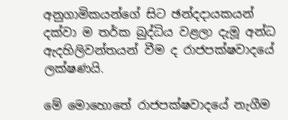අනුගාමිකයන්ගේ සිට ඡන්දදායකයන් දක්වා ම තර්ක බුද්ධිය වළලා දැමූ අන්ධ ඇදහිලිවන්තයන් වීම ද රාජපක්ෂවාදයේ ලක්ෂණයි.

මේ මොහොතේ රාජපක්ෂවාදයේ නැගීම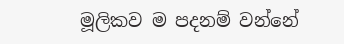මූලිකව ම පදනම් වන්නේ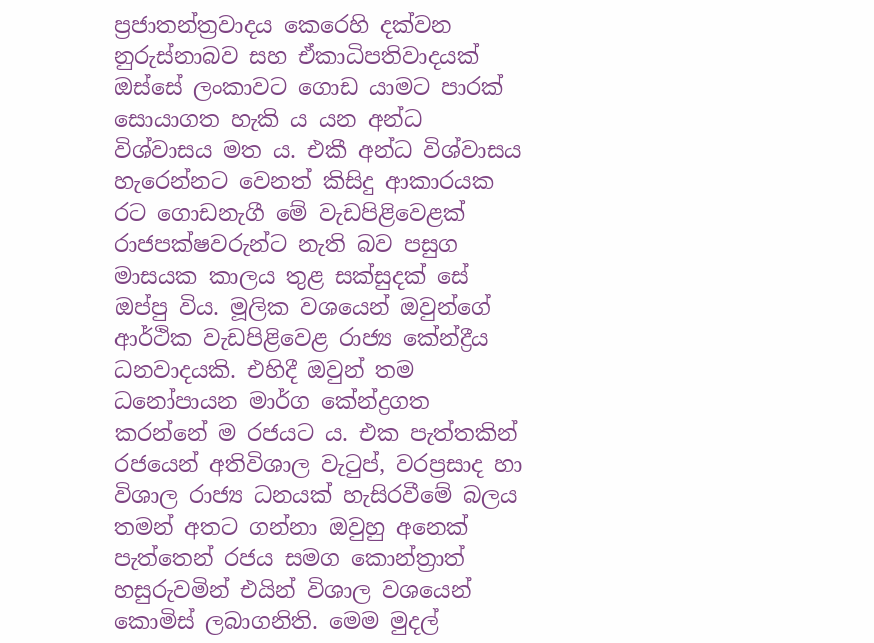ප්‍රජාතන්ත්‍රවාදය කෙරෙහි දක්වන නුරුස්නාබව සහ ඒකාධිපතිවාදයක් ඔස්සේ ලංකාවට ගොඩ යාමට පාරක් සොයාගත හැකි ය යන අන්ධ විශ්වාසය මත ය. එකී අන්ධ විශ්වාසය හැරෙන්නට වෙනත් කිසිදු ආකාරයක රට ගොඩනැගී මේ වැඩපිළිවෙළක් රාජපක්ෂවරුන්ට නැති බව පසුග මාසයක කාලය තුළ සක්සුදක් සේ ඔප්පු විය. මූලික වශයෙන් ඔවුන්ගේ ආර්ථික වැඩපිළිවෙළ රාජ්‍ය කේන්ද්‍රීය ධනවාදයකි. එහිදී ඔවුන් තම ධනෝපායන මාර්ග කේන්ද්‍රගත කරන්නේ ම රජයට ය. එක පැත්තකින් රජයෙන් අතිවිශාල වැටුප්, වරප්‍රසාද හා විශාල රාජ්‍ය ධනයක් හැසිරවීමේ බලය තමන් අතට ගන්නා ඔවුහු අනෙක් පැත්තෙන් රජය සමග කොන්ත්‍රාත් හසුරුවමින් එයින් විශාල වශයෙන් කොමිස් ලබාගනිති. මෙම මුදල්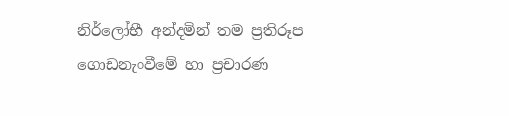නිර්ලෝභී අන්දමින් තම ප්‍රතිරූප ගොඩනැංවීමේ හා ප්‍රචාරණ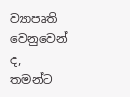ව්‍යාපෘති වෙනුවෙන් ද, තමන්ට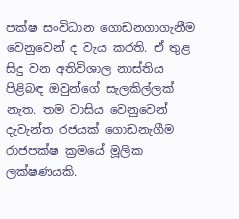පක්ෂ සංවිධාන ගොඩනගාගැනීම වෙනුවෙන් ද වැය කරති. ඒ තුළ සිදු වන අතිවිශාල නාස්තිය පිළිබඳ ඔවුන්ගේ සැලකිල්ලක් නැත. තම වාසිය වෙනුවෙන් දැවැන්ත රජයක් ගොඩනැගීම රාජපක්ෂ ක්‍රමයේ මූලික ලක්ෂණයකි.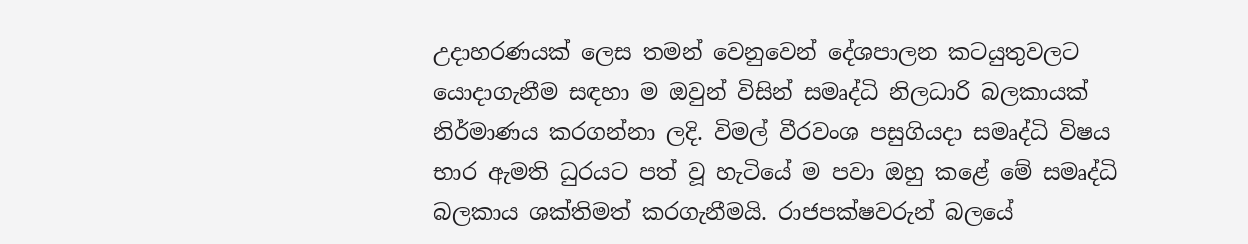උදාහරණයක් ලෙස තමන් වෙනුවෙන් දේශපාලන කටයුතුවලට යොදාගැනීම සඳහා ම ඔවුන් විසින් සමෘද්ධි නිලධාරි බලකායක් නිර්මාණය කරගන්නා ලදි. විමල් වීරවංශ පසුගියදා සමෘද්ධි විෂය භාර ඇමති ධුරයට පත් වූ හැටියේ ම පවා ඔහු කළේ මේ සමෘද්ධි බලකාය ශක්තිමත් කරගැනීමයි. රාජපක්ෂවරුන් බලයේ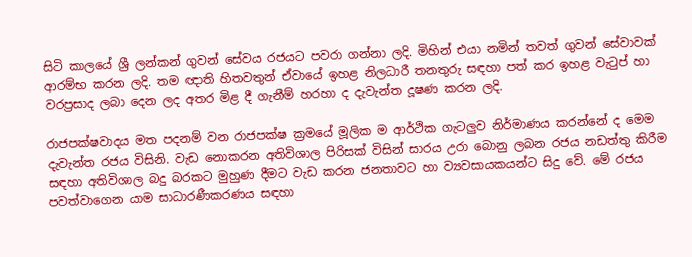සිටි කාලයේ ශ්‍රී ලන්කන් ගුවන් සේවය රජයට පවරා ගන්නා ලදි. මිහින් එයා නමින් තවත් ගුවන් සේවාවක් ආරම්භ කරන ලදි. තම ඥාති හිතවතුන් ඒවායේ ඉහළ නිලධාරී තනතුරු සඳහා පත් කර ඉහළ වැටුප් හා වරප්‍රසාද ලබා දෙන ලද අතර මිළ දී ගැනීම් හරහා ද දැවැන්ත දූෂණ කරන ලදි.

රාජපක්ෂවාදය මත පදනම් වන රාජපක්ෂ ක්‍රමයේ මූලික ම ආර්ථික ගැටලු‍ව නිර්මාණය කරන්නේ ද මෙම දැවැන්ත රජය විසිනි. වැඩ නොකරන අතිවිශාල පිරිසක් විසින් සාරය උරා බොනු ලබන රජය නඩත්තු කිරීම සඳහා අතිවිශාල බදු බරකට මුහුණ දීමට වැඩ කරන ජනතාවට හා ව්‍යවසායකයන්ට සිදු වේ. මේ රජය පවත්වාගෙන යාම සාධාරණීකරණය සඳහා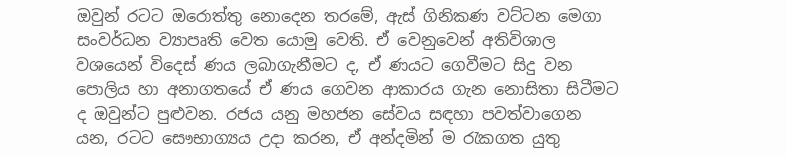ඔවුන් රටට ඔරොත්තු නොදෙන තරමේ, ඇස් ගිනිකණ වට්ටන මෙගා සංවර්ධන ව්‍යාපෘති වෙත යොමු වෙති. ඒ වෙනුවෙන් අතිවිශාල වශයෙන් විදෙස් ණය ලබාගැනීමට ද, ඒ ණයට ගෙවීමට සිදු වන පොලිය හා අනාගතයේ ඒ ණය ගෙවන ආකාරය ගැන නොසිතා සිටීමට ද ඔවුන්ට පුළුවන. රජය යනු මහජන සේවය සඳහා පවත්වාගෙන යන, රටට සෞභාග්‍යය උදා කරන, ඒ අන්දමින් ම රැකගත යුතු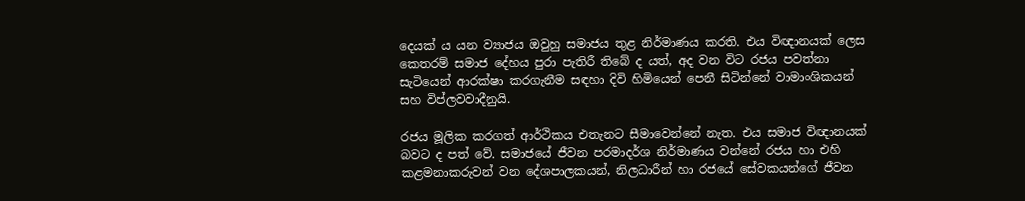දෙයක් ය යන ව්‍යාජය ඔවුහු සමාජය තුළ නිර්මාණය කරති. එය විඥානයක් ලෙස කෙතරම් සමාජ දේහය පුරා පැතිරී තිබේ ද යත්, අද වන විට රජය පවත්නා සැටියෙන් ආරක්ෂා කරගැනීම සඳහා දිවි හිමියෙන් පෙනී සිටින්නේ වාමාංශිකයන් සහ විප්ලවවාදීනුයි.

රජය මූලික කරගත් ආර්ථිකය එතැනට සීමාවෙන්නේ නැත. එය සමාජ විඥානයක් බවට ද පත් වේ. සමාජයේ ජීවන පරමාදර්ශ නිර්මාණය වන්නේ රජය හා එහි කළමනාකරුවන් වන දේශපාලකයන්, නිලධාරීන් හා රජයේ සේවකයන්ගේ ජීවන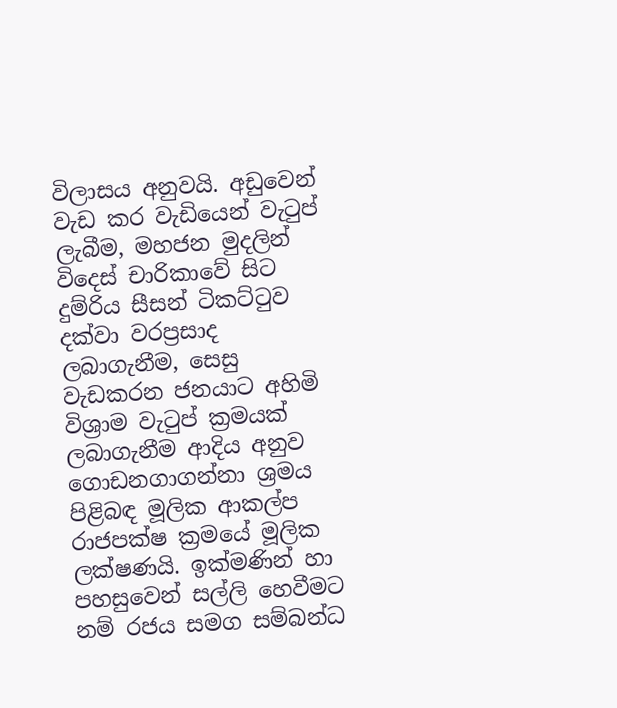විලාසය අනුවයි. අඩුවෙන් වැඩ කර වැඩියෙන් වැටුප් ලැබීම, මහජන මුදලින් විදෙස් චාරිකාවේ සිට දුම්රිය සීසන් ටිකට්ටුව දක්වා වරප්‍රසාද ලබාගැනීම, සෙසු වැඩකරන ජනයාට අහිමි විශ්‍රාම වැටුප් ක්‍රමයක් ලබාගැනීම ආදිය අනුව ගොඩනගාගන්නා ශ්‍රමය පිළිබඳ මූලික ආකල්ප රාජපක්ෂ ක්‍රමයේ මූලික ලක්ෂණයි. ඉක්මණින් හා පහසුවෙන් සල්ලි හෙවීමට නම් රජය සමග සම්බන්ධ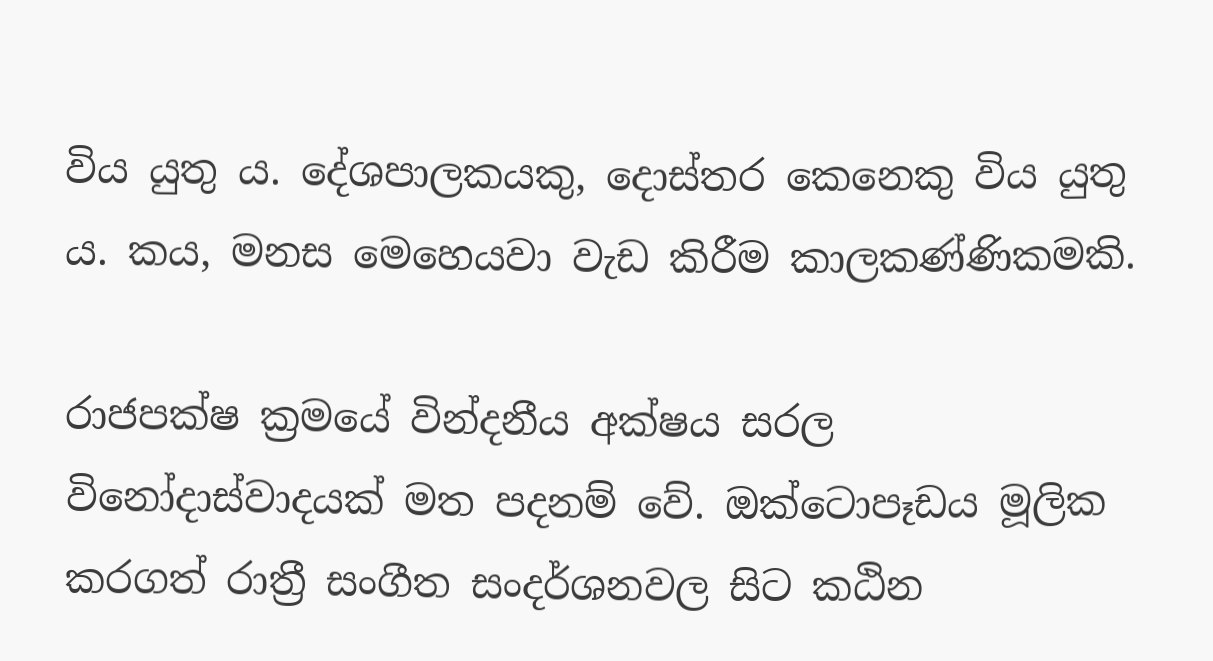විය යුතු ය. දේශපාලකයකු, දොස්තර කෙනෙකු විය යුතු ය. කය, මනස මෙහෙයවා වැඩ කිරීම කාලකණ්ණිකමකි.

රාජපක්ෂ ක්‍රමයේ වින්දනීය අක්ෂය සරල විනෝදාස්වාදයක් මත පදනම් වේ. ඔක්ටොපෑඩය මූලික කරගත් රාත්‍රී සංගීත සංදර්ශනවල සිට කඨින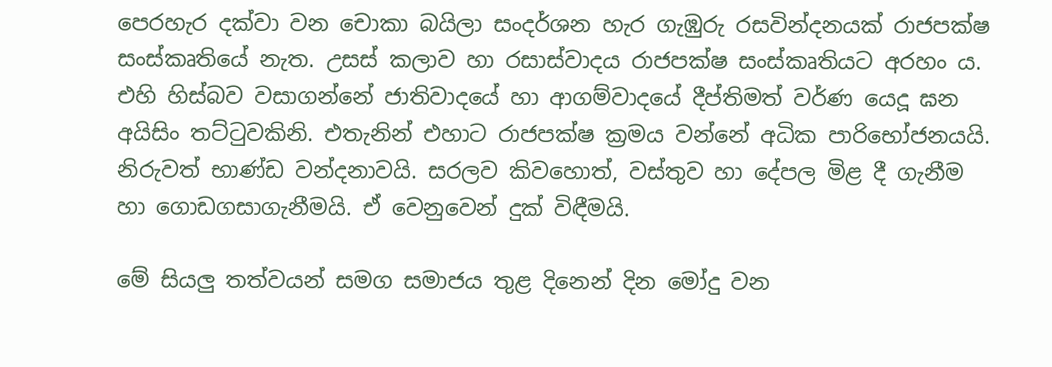පෙරහැර දක්වා වන චොකා බයිලා සංදර්ශන හැර ගැඹුරු රසවින්දනයක් රාජපක්ෂ සංස්කෘතියේ නැත. උසස් කලාව හා රසාස්වාදය රාජපක්ෂ සංස්කෘතියට අරහං ය. එහි හිස්බව වසාගන්නේ ජාතිවාදයේ හා ආගම්වාදයේ දීප්තිමත් වර්ණ යෙදූ ඝන අයිසිං තට්ටුවකිනි. එතැනින් එහාට රාජපක්ෂ ක්‍රමය වන්නේ අධික පාරිභෝජනයයි. නිරුවත් භාණ්ඩ වන්දනාවයි. සරලව කිවහොත්, වස්තුව හා දේපල මිළ දී ගැනීම හා ගොඩගසාගැනීමයි. ඒ වෙනුවෙන් දුක් විඳීමයි.

මේ සියලු‍ තත්වයන් සමග සමාජය තුළ දිනෙන් දින මෝදු වන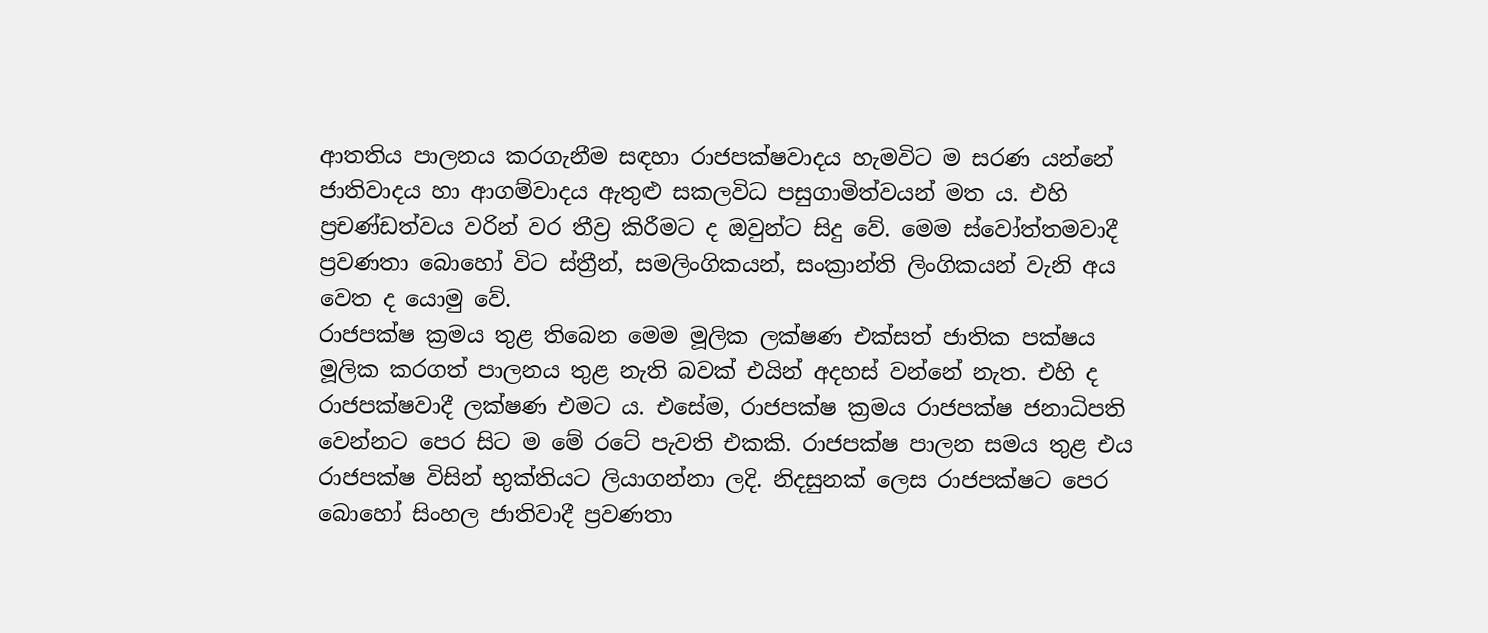ආතතිය පාලනය කරගැනීම සඳහා රාජපක්ෂවාදය හැමවිට ම සරණ යන්නේ ජාතිවාදය හා ආගම්වාදය ඇතුළු සකලවිධ පසුගාමිත්වයන් මත ය. එහි ප්‍රචණ්ඩත්වය වරින් වර තීව්‍ර කිරීමට ද ඔවුන්ට සිදු වේ. මෙම ස්වෝත්තමවාදී ප්‍රවණතා බොහෝ විට ස්ත්‍රීන්, සමලිංගිකයන්, සංක්‍රාන්ති ලිංගිකයන් වැනි අය වෙත ද යොමු වේ.
රාජපක්ෂ ක්‍රමය තුළ තිබෙන මෙම මූලික ලක්ෂණ එක්සත් ජාතික පක්ෂය මූලික කරගත් පාලනය තුළ නැති බවක් එයින් අදහස් වන්නේ නැත. එහි ද රාජපක්ෂවාදී ලක්ෂණ එමට ය. එසේම, රාජපක්ෂ ක්‍රමය රාජපක්ෂ ජනාධිපති වෙන්නට පෙර සිට ම මේ රටේ පැවති එකකි. රාජපක්ෂ පාලන සමය තුළ එය රාජපක්ෂ විසින් භුක්තියට ලියාගන්නා ලදි. නිදසුනක් ලෙස රාජපක්ෂට පෙර බොහෝ සිංහල ජාතිවාදී ප්‍රවණතා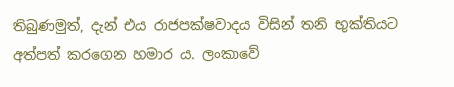තිබුණමුත්, දැන් එය රාජපක්ෂවාදය විසින් තනි භුක්තියට අත්පත් කරගෙන හමාර ය. ලංකාවේ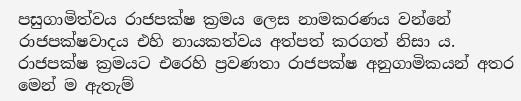පසුගාමිත්වය රාජපක්ෂ ක්‍රමය ලෙස නාමකරණය වන්නේ රාජපක්ෂවාදය එහි නායකත්වය අත්පත් කරගත් නිසා ය. රාජපක්ෂ ක්‍රමයට එරෙහි ප්‍රවණතා රාජපක්ෂ අනුගාමිකයන් අතර මෙන් ම ඇතැම්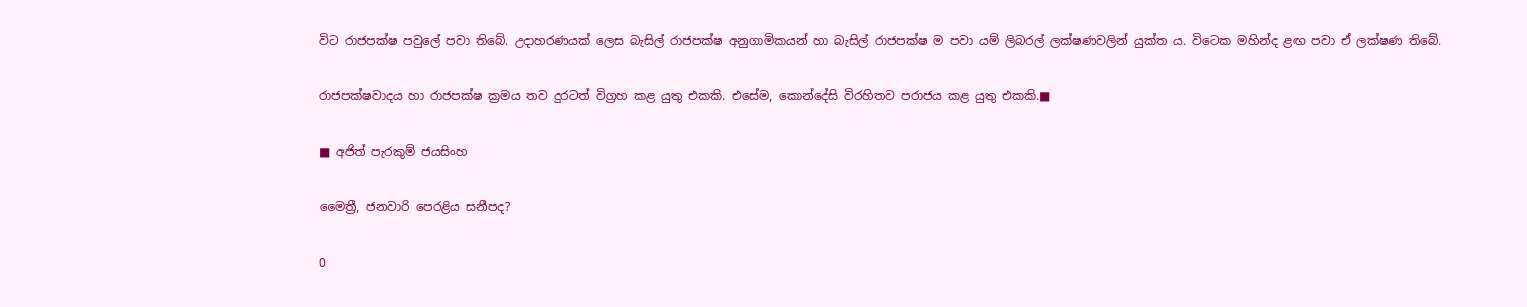විට රාජපක්ෂ පවුලේ පවා තිබේ. උදාහරණයක් ලෙස බැසිල් රාජපක්ෂ අනුගාමිකයන් හා බැසිල් රාජපක්ෂ ම පවා යම් ලිබරල් ලක්ෂණවලින් යුක්ත ය. විටෙක මහින්ද ළඟ පවා ඒ ලක්ෂණ තිබේ.

රාජපක්ෂවාදය හා රාජපක්ෂ ක්‍රමය තව දුරටත් විග්‍රහ කළ යුතු එකකි. එසේම, කොන්දේසි විරහිතව පරාජය කළ යුතු එකකි.■

■ අජිත් පැරකුම් ජයසිංහ

මෛත්‍රී, ජනවාරි පෙරළිය සනීපද?

0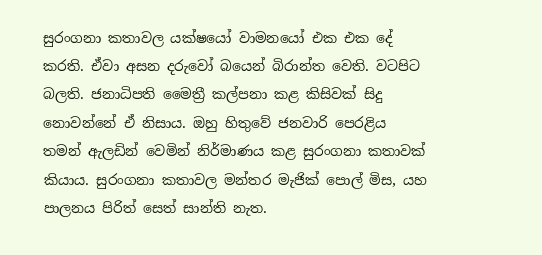සුරංගනා කතාවල යක්ෂයෝ වාමනයෝ එක එක දේ කරති. ඒවා අසන දරුවෝ බයෙන් බිරාන්ත වෙති. වටපිට බලති. ජනාධිපති මෛත්‍රී කල්පනා කළ කිසිවක් සිදු නොවන්නේ ඒ නිසාය. ඔහු හිතුවේ ජනවාරි පෙරළිය තමන් ඇලඩින් වෙමින් නිර්මාණය කළ සුරංගනා කතාවක් කියාය. සුරංගනා කතාවල මන්තර මැජික් පොල් මිස, යහ පාලනය පිරිත් සෙත් සාන්ති නැත.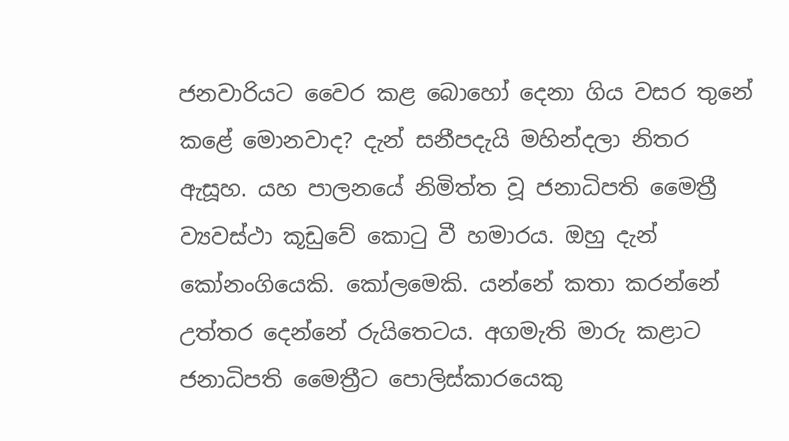ජනවාරියට වෛර කළ බොහෝ දෙනා ගිය වසර තුනේ කළේ මොනවාද? දැන් සනීපදැයි මහින්දලා නිතර ඇසූහ. යහ පාලනයේ නිමිත්ත වූ ජනාධිපති මෛත්‍රී ව්‍යවස්ථා කූඩුවේ කොටු වී හමාරය. ඔහු දැන් කෝනංගියෙකි. කෝලමෙකි. යන්නේ කතා කරන්නේ උත්තර දෙන්නේ රුයිතෙටය. අගමැති මාරු කළාට ජනාධිපති මෛත්‍රීට පොලිස්කාරයෙකු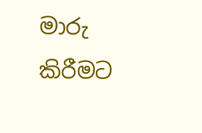මාරු කිරීමට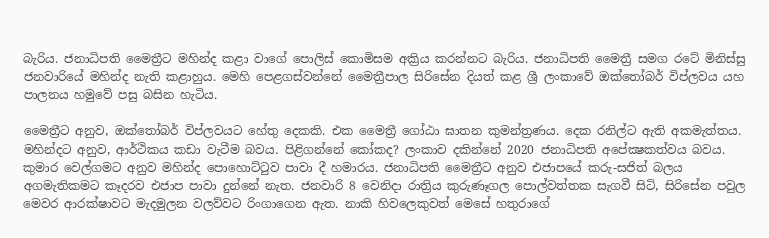බැරිය. ජනාධිපති මෛත්‍රීට මහින්ද කළා වාගේ පොලිස් කොමිසම අක්‍රිය කරන්නට බැරිය. ජනාධිපති මෛත්‍රී සමග රටේ මිනිස්සු ජනවාරියේ මහින්ද නැති කළාහුය. මෙහි පෙළගස්වන්නේ මෛත්‍රීපාල සිරිසේන දියත් කළ ශ්‍රී ලංකාවේ ඔක්තෝබර් විප්ලවය යහ පාලනය හමුවේ පසු බසින හැටිය.

මෛත්‍රීට අනුව, ඔක්තෝබර් විප්ලවයට හේතු දෙකකි. එක මෛත්‍රී ගෝඨා ඝාතන කුමන්ත්‍රණය. දෙක රනිල්ට ඇති අකමැත්තය. මහින්දට අනුව, ආර්ථිකය කඩා වැටීම බවය. පිළිගන්නේ කෝකද? ලංකාව දකින්නේ 2020 ජනාධිපති අපේක්‍ෂකත්වය බවය. කුමාර වෙල්ගමට අනුව මහින්ද පොහොට්ටුව පාවා දී හමාරය. ජනාධිපති මෛත්‍රීට අනුව එජාපයේ කරු-සජිත් බලය අගමැතිකමට කෑදරව එජාප පාවා දුන්නේ නැත. ජනවාරි 8 වෙනිදා රාත්‍රිය කුරුණෑගල පොල්වත්තක සැගවී සිටි, සිරිසේන පවුල මෙවර ආරක්ෂාවට මැදමුලන වලව්වට රිංගාගෙන ඇත. නාකි හිවලෙකුවත් මෙසේ හතුරාගේ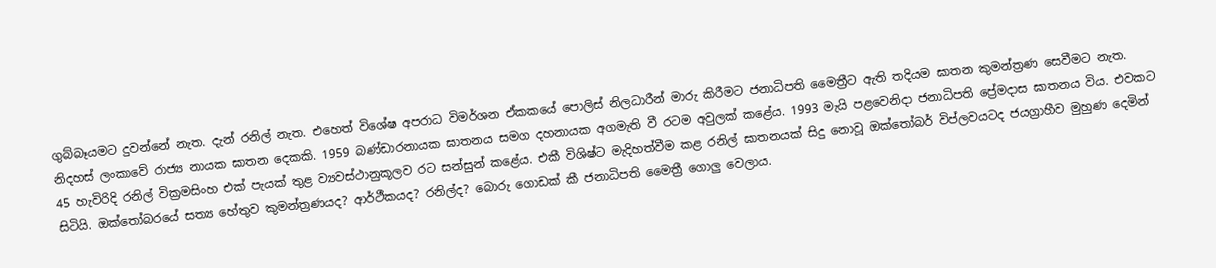ගුබ්බෑයමට දුවන්නේ නැත. දැන් රනිල් නැත. එහෙත් විශේෂ අපරාධ විමර්ශන ඒකකයේ පොලිස් නිලධාරීන් මාරු කිරීමට ජනාධිපති මෛත්‍රීට ඇති තදියම ඝාතන කුමන්ත්‍රණ සෙවීමට නැත. නිදහස් ලංකාවේ රාජ්‍ය නායක ඝාතන දෙකකි. 1959 බණ්ඩාරනායක ඝාතනය සමග දහනායක අගමැති වී රටම අවුලක් කළේය. 1993 මැයි පළවෙනිදා ජනාධිපති ප්‍රේමදාස ඝාතනය විය. එවකට 45 හැවිරිදි රනිල් වික්‍රමසිංහ එක් පැයක් තුළ ව්‍යවස්ථානුකූලව රට සන්සුන් කළේය. එකී විශිෂ්ට මැදිහත්වීම කළ රනිල් ඝාතනයක් සිදු නොවූ ඔක්තෝබර් විප්ලවයටද ජයග්‍රාහීව මුහුණ දෙමින් සිටියි. ඔක්තෝබරයේ සත්‍ය හේතුව කුමන්ත්‍රණයද? ආර්ථීකයද? රනිල්ද? බොරු ගොඩක් කී ජනාධිපති මෛත්‍රී ගොලු වෙලාය.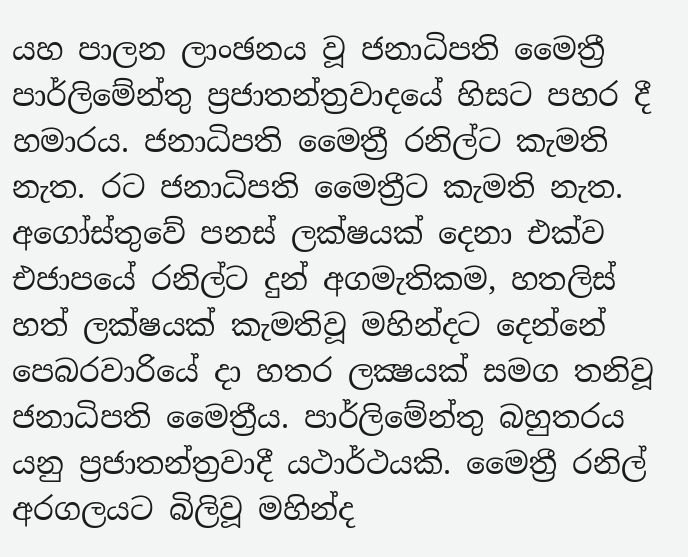යහ පාලන ලාංඡනය වූ ජනාධිපති මෛත්‍රී පාර්ලිමේන්තු ප්‍රජාතන්ත්‍රවාදයේ හිසට පහර දී හමාරය. ජනාධිපති මෛත්‍රී රනිල්ට කැමති නැත. රට ජනාධිපති මෛත්‍රීට කැමති නැත. අගෝස්තුවේ පනස් ලක්ෂයක් දෙනා එක්ව එජාපයේ රනිල්ට දුන් අගමැතිකම, හතලිස් හත් ලක්ෂයක් කැමතිවූ මහින්දට දෙන්නේ පෙබරවාරියේ දා හතර ලක්‍ෂයක් සමග තනිවූ ජනාධිපති මෛත්‍රීය. පාර්ලිමේන්තු බහුතරය යනු ප්‍රජාතන්ත්‍රවාදී යථාර්ථයකි. මෛත්‍රී රනිල් අරගලයට බිලිවූ මහින්ද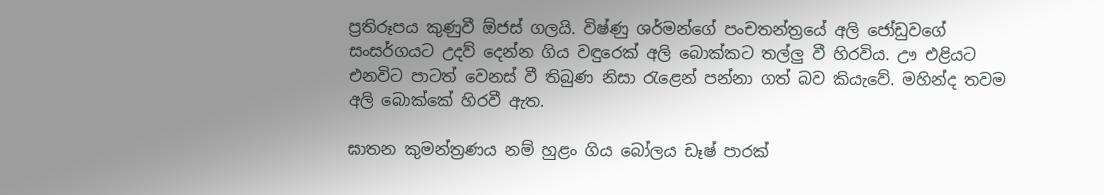ප්‍රතිරූපය කුණුවී ඕජස් ගලයි. විෂ්ණු ශර්මන්ගේ පංචතන්ත්‍රයේ අලි ජෝඩුවගේ සංසර්ගයට උදව් දෙන්න ගිය වඳුරෙක් අලි බොක්කට තල්ලු වී හිරවිය. ඌ එළියට එනවිට පාටත් වෙනස් වී තිබුණ නිසා රැළෙන් පන්නා ගත් බව කියැවේ. මහින්ද තවම අලි බොක්කේ හිරවී ඇත.

ඝාතන කුමන්ත්‍රණය නම් හුළං ගිය බෝලය ඩෑෂ් පාරක්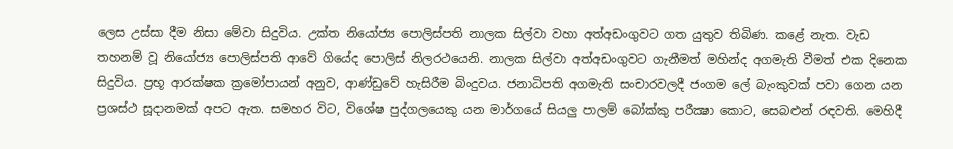ලෙස උස්සා දීම නිසා මේවා සිදුවිය. උක්ත නියෝජ්‍ය පොලිස්පති නාලක සිල්වා වහා අත්අඩංගුවට ගත යුතුව තිබිණ. කළේ නැත. වැඩ තහනම් වූ නියෝජ්‍ය පොලිස්පති ආවේ ගියේද පොලිස් නිලරථයෙනි. නාලක සිල්වා අත්අඩංගුවට ගැනීමත් මහින්ද අගමැති වීමත් එක දිනෙක සිදුවිය. ප්‍රභූ ආරක්ෂක ක්‍රමෝපායන් අනුව, ආණ්ඩුවේ හැසිරීම බිංදුවය. ජනාධිපති අගමැති සංචාරවලදී ජංගම ලේ බැංකුවක් පවා ගෙන යන ප්‍රශස්ථ සූදානමක් අපට ඇත. සමහර විට, විශේෂ පුද්ගලයෙකු යන මාර්ගයේ සියලු පාලම් බෝක්කු පරීක්‍ෂා කොට, සෙබළුන් රඳවති. මෙහිදී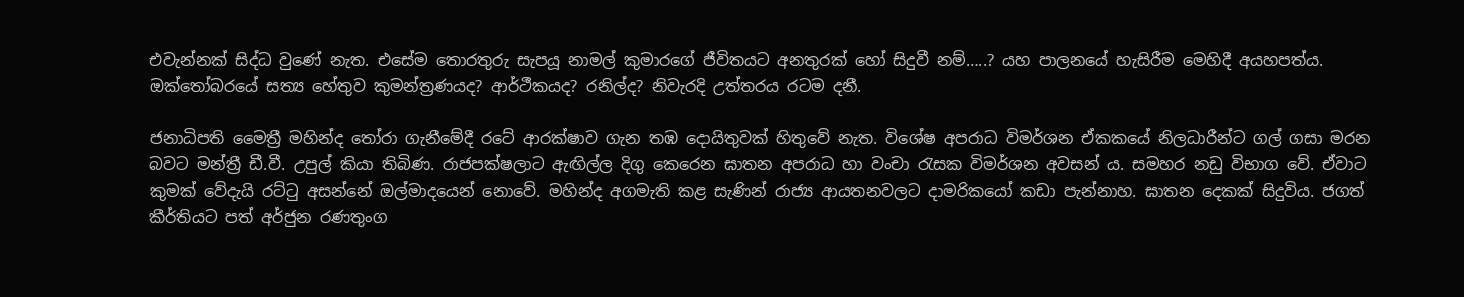එවැන්නක් සිද්ධ වුණේ නැත. එසේම තොරතුරු සැපයූ නාමල් කුමාරගේ ජීවිතයට අනතුරක් හෝ සිදුවී නම්…..? යහ පාලනයේ හැසිරීම මෙහිදී අයහපත්ය. ඔක්තෝබරයේ සත්‍ය හේතුව කුමන්ත්‍රණයද? ආර්ථීකයද? රනිල්ද? නිවැරදි උත්තරය රටම දනී.

ජනාධිපති මෛත්‍රී මහින්ද තෝරා ගැනීමේදී රටේ ආරක්ෂාව ගැන තඹ දොයිතුවක් හිතුවේ නැත. විශේෂ අපරාධ විමර්ශන ඒකකයේ නිලධාරීන්ට ගල් ගසා මරන බවට මන්ත්‍රී ඩී.වී. උපුල් කියා තිබිණ. රාජපක්ෂලාට ඇඟිල්ල දිගු කෙරෙන ඝාතන අපරාධ හා වංචා රැසක විමර්ශන අවසන් ය. සමහර නඩු විභාග වේ. ඒවාට කුමක් වේදැයි රට්ටු අසන්නේ ඔල්මාදයෙන් නොවේ. මහින්ද අගමැති කළ සැණින් රාජ්‍ය ආයතනවලට දාමරිකයෝ කඩා පැන්නාහ. ඝාතන දෙකක් සිදුවිය. ජගත් කීර්තියට පත් අර්ජුන රණතුංග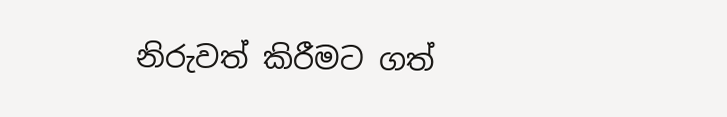නිරුවත් කිරීමට ගත්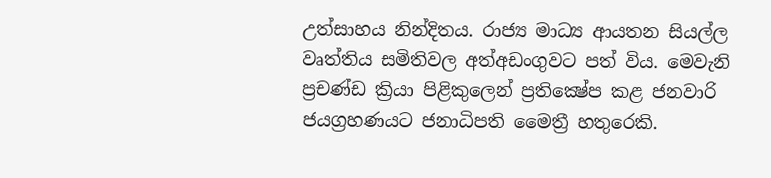උත්සාහය නින්දිතය. රාජ්‍ය මාධ්‍ය ආයතන සියල්ල වෘත්තිය සමිතිවල අත්අඩංගුවට පත් විය. මෙවැනි ප්‍රචණ්ඩ ක්‍රියා පිළිකුලෙන් ප්‍රතික්‍ෂේප කළ ජනවාරි ජයග්‍රහණයට ජනාධිපති මෛත්‍රී හතුරෙකි.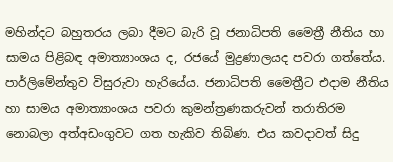මහින්දට බහුතරය ලබා දීමට බැරි වූ ජනාධිපති මෛත්‍රී නීතිය හා සාමය පිළිබඳ අමාත්‍යාංශය ද, රජයේ මුද්‍රණාලයද පවරා ගත්තේය. පාර්ලිමේන්තුව විසුරුවා හැරියේය. ජනාධිපති මෛත්‍රීට එදාම නීතිය හා සාමය අමාත්‍යාංශය පවරා කුමන්ත්‍රණකරුවන් තරාතිරම නොබලා අත්අඩංගුවට ගත හැකිව තිබිණ. එය කවදාවත් සිදු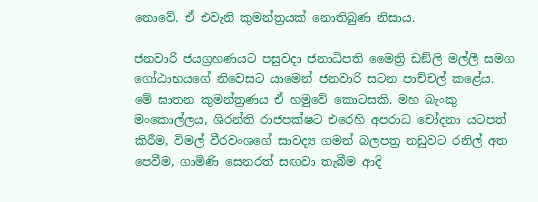නොවේ. ඒ එවැනි කුමන්ත්‍රයක් නොතිබුණ නිසාය.

ජනවාරි ජයග්‍රහණයට පසුවදා ජනාධිපති මෛත්‍රි ඩඞ්ලි මල්ලී සමග ගෝඨාභයගේ නිවෙසට යාමෙන් ජනවාරි සටන පාච්චල් කළේය. මේ ඝාතන කුමන්ත්‍රණය ඒ හමුවේ කොටසකි. මහ බැංකු මංකොල්ලය, ශිරන්ති රාජපක්ෂට එරෙහි අපරාධ චෝදනා යටපත් කිරීම, විමල් වීරවංශගේ සාවද්‍ය ගමන් බලපත්‍ර නඩුවට රනිල් අත පෙවීම, ගාමිණි සෙනරත් සඟවා තැබීම ආදි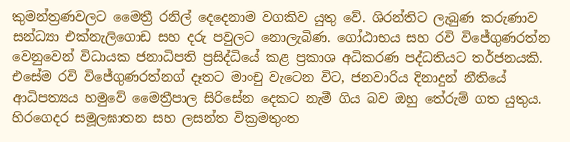කුමන්ත්‍රණවලට මෛත්‍රී රනිල් දෙදෙනාම වගකිව යුතු වේ. ශිරන්තිට ලැබුණ කරුණාව සන්ධ්‍යා එක්නැලිගොඩ සහ දරු පවුලට නොලැබිණ. ගෝඨාභය සහ රවි විජේගුණරත්න වෙනුවෙන් විධායක ජනාධිපති ප්‍රසිද්ධියේ කළ ප්‍රකාශ අධිකරණ පද්ධතියට තර්ජනයකි. එසේම රවි විජේගුණරත්නග් දෑතට මාංචු වැටෙන විට, ජනවාරිය දිනාදුන් නීතියේ ආධිපත්‍යය හමුවේ මෛත්‍රීපාල සිරිසේන දෙකට නැමී ගිය බව ඔහු තේරුම් ගත යුතුය. හිරගෙදර සමූලඝාතන සහ ලසන්ත වික්‍රමතුංත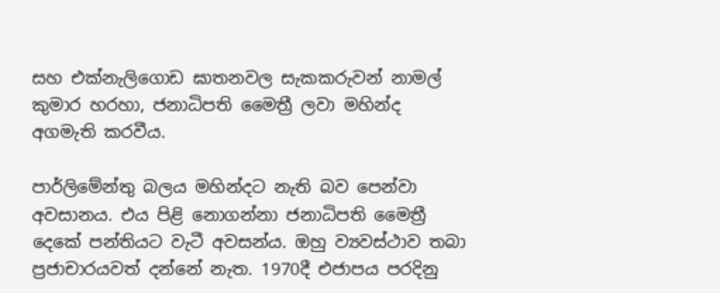සහ එක්නැලිගොඩ ඝාතනවල සැකකරුවන් නාමල් කුමාර හරහා, ජනාධිපති මෛත්‍රී ලවා මහින්ද අගමැති කරවීය.

පාර්ලිමේන්තු බලය මහින්දට නැති බව පෙන්වා අවසානය. එය පිළි නොගන්නා ජනාධිපති මෛත්‍රී දෙකේ පන්තියට වැටී අවසන්ය. ඔහු ව්‍යවස්ථාව තබා ප්‍රජාචාරයවත් දන්නේ නැත. 1970දී එජාපය පරදිනු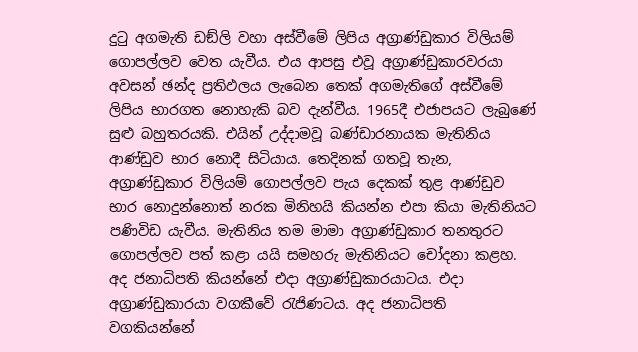දුටු අගමැති ඩඞ්ලි වහා අස්වීමේ ලිපිය අග්‍රාණ්ඩුකාර විලියම් ගොපල්ලව වෙත යැවීය. එය ආපසු එවූ අග්‍රාණ්ඩුකාරවරයා අවසන් ඡන්ද ප්‍රතිඵලය ලැබෙන තෙක් අගමැතිගේ අස්වීමේ ලිපිය භාරගත නොහැකි බව දැන්වීය. 1965දී එජාපයට ලැබුණේ සුළු බහුතරයකි. එයින් උද්දාමවූ බණ්ඩාරනායක මැතිනිය ආණ්ඩුව භාර නොදී සිටියාය. තෙදිනක් ගතවූ තැන, අග්‍රාණ්ඩුකාර විලියම් ගොපල්ලව පැය දෙකක් තුළ ආණ්ඩුව භාර නොදුන්නොත් නරක මිනිහයි කියන්න එපා කියා මැතිනියට පණිවිඩ යැවීය. මැතිනිය තම මාමා අග්‍රාණ්ඩුකාර තනතුරට ගොපල්ලව පත් කළා යයි සමහරු මැතිනියට චෝදනා කළහ. අද ජනාධිපති කියන්නේ එදා අග්‍රාණ්ඩුකාරයාටය. එදා අග්‍රාණ්ඩුකාරයා වගකීවේ රැජිණටය. අද ජනාධිපති වගකියන්නේ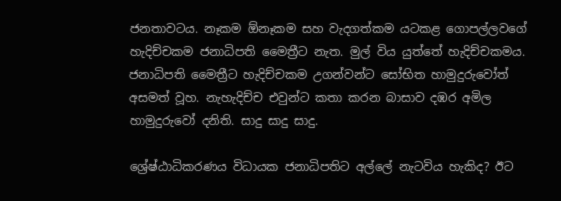ජනතාවටය. නෑකම ඕනෑකම සහ වැදගත්කම යටකළ ගොපල්ලවගේ හැදිච්චකම ජනාධිපති මෛත්‍රීට නැත. මුල් විය යුත්තේ හැදිච්චකමය. ජනාධිපති මෛත්‍රීට හැදිච්චකම උගන්වන්ට සෝභිත හාමුදුරුවෝත් අසමත් වූහ. නැහැදිච්ච එවුන්ට කතා කරන බාසාව දඹර අමිල හාමුදුරුවෝ දනිති. සාදු සාදු සාදු.

ශ්‍රේෂ්ඨාධිකරණය විධායක ජනාධිපතිට අල්ලේ නැටවිය හැකිද? ඊට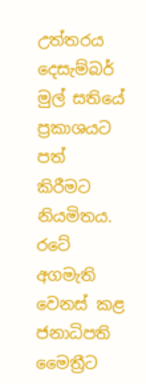උත්තරය දෙසැම්බර් මුල් සතියේ ප්‍රකාශයට පත් කිරීමට නියමිතය. රටේ අගමැති වෙනස් කළ ජනාධිපති මෛත්‍රීට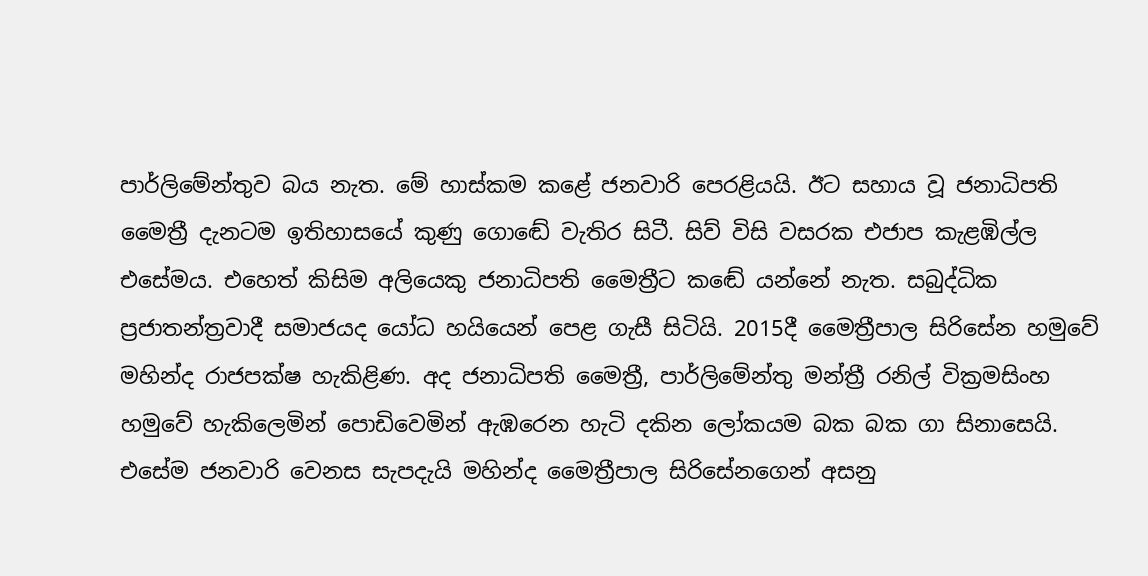පාර්ලිමේන්තුව බය නැත. මේ හාස්කම කළේ ජනවාරි පෙරළියයි. ඊට සහාය වූ ජනාධිපති මෛත්‍රී දැනටම ඉතිහාසයේ කුණු ගොඬේ වැතිර සිටී. සිව් විසි වසරක එජාප කැළඹිල්ල එසේමය. එහෙත් කිසිම අලියෙකු ජනාධිපති මෛත්‍රීට කඬේ යන්නේ නැත. සබුද්ධික ප්‍රජාතන්ත්‍රවාදී සමාජයද යෝධ හයියෙන් පෙළ ගැසී සිටියි. 2015දී මෛත්‍රීපාල සිරිසේන හමුවේ මහින්ද රාජපක්ෂ හැකිළිණ. අද ජනාධිපති මෛත්‍රී, පාර්ලිමේන්තු මන්ත්‍රී රනිල් වික්‍රමසිංහ හමුවේ හැකිලෙමින් පොඩිවෙමින් ඇඹරෙන හැටි දකින ලෝකයම බක බක ගා සිනාසෙයි. එසේම ජනවාරි වෙනස සැපදැයි මහින්ද මෛත්‍රීපාල සිරිසේනගෙන් අසනු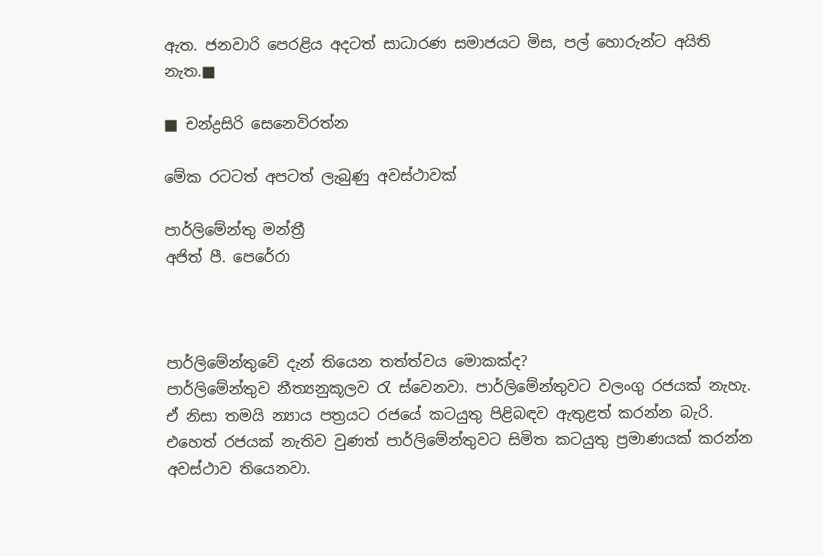ඇත. ජනවාරි පෙරළිය අදටත් සාධාරණ සමාජයට මිස, පල් හොරුන්ට අයිති නැත.■

■ චන්ද්‍රසිරි සෙනෙවිරත්න

මේක රටටත් අපටත් ලැබුණු අවස්ථාවක්

පාර්ලිමේන්තු මන්ත්‍රී
අජිත් පී. පෙරේරා



පාර්ලිමේන්තුවේ දැන් තියෙන තත්ත්වය මොකක්ද?
පාර්ලිමේන්තුව නීත්‍යනුකූලව රැ ස්වෙනවා. පාර්ලිමේන්තුවට වලංගු රජයක් නැහැ. ඒ නිසා තමයි න්‍යාය පත්‍රයට රජයේ කටයුතු පිළිබඳව ඇතුළත් කරන්න බැරි. එහෙත් රජයක් නැතිව වුණත් පාර්ලිමේන්තුවට සිමිත කටයුතු ප්‍රමාණයක් කරන්න අවස්ථාව තියෙනවා.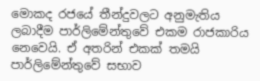මොකද රජයේ තීන්දුවලට අනුමැතිය ලබාදීම පාර්ලිමේන්තුවේ එකම රාජකාරිය නෙවෙයි. ඒ අතරින් එකක් තමයි පාර්ලිමේන්තුවේ සභාව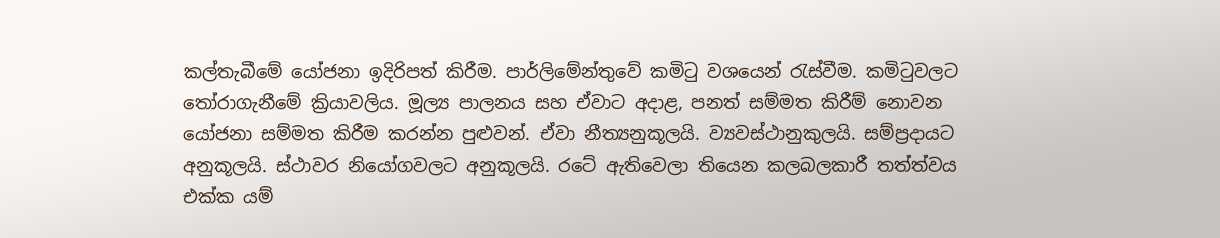කල්තැබීමේ යෝජනා ඉදිරිපත් කිරීම. පාර්ලිමේන්තුවේ කමිටු වශයෙන් රැස්වීම. කමිටුවලට තෝරාගැනීමේ ක්‍රියාවලිය. මූල්‍ය පාලනය සහ ඒවාට අදාළ, පනත් සම්මත කිරීම් නොවන යෝජනා සම්මත කිරීම කරන්න පුළු‍වන්. ඒවා නීත්‍යනුකූලයි. ව්‍යවස්ථානුකුලයි. සම්ප්‍රදායට අනුකූලයි. ස්ථාවර නියෝගවලට අනුකූලයි. රටේ ඇතිවෙලා තියෙන කලබලකාරී තත්ත්වය එක්ක යම්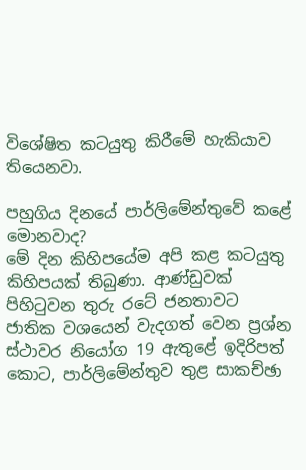විශේෂිත කටයුතු කිරීමේ හැකියාව තියෙනවා.

පහුගිය දිනයේ පාර්ලිමේන්තුවේ කළේ මොනවාද?
මේ දින කිහිපයේම අපි කළ කටයුතු කිහිපයක් තිබුණා. ආණ්ඩුවක් පිහිටුවන තුරු රටේ ජනතාවට ජාතික වශයෙන් වැදගත් වෙන ප්‍රශ්න ස්ථාවර නියෝග 19 ඇතුළේ ඉදිරිපත් කොට, පාර්ලිමේන්තුව තුළ සාකච්ඡා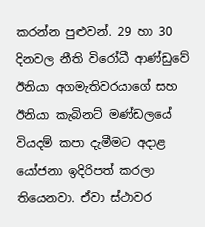කරන්න පුළුවන්. 29 හා 30 දිනවල නීති විරෝධී ආණ්ඩුවේ ඊනියා අගමැතිවරයාගේ සහ ඊනියා කැබිනට් මණ්ඩලයේ වියදම් කපා දැමීමට අදාළ යෝජනා ඉදිරිපත් කරලා තියෙනවා. ඒවා ස්ථාවර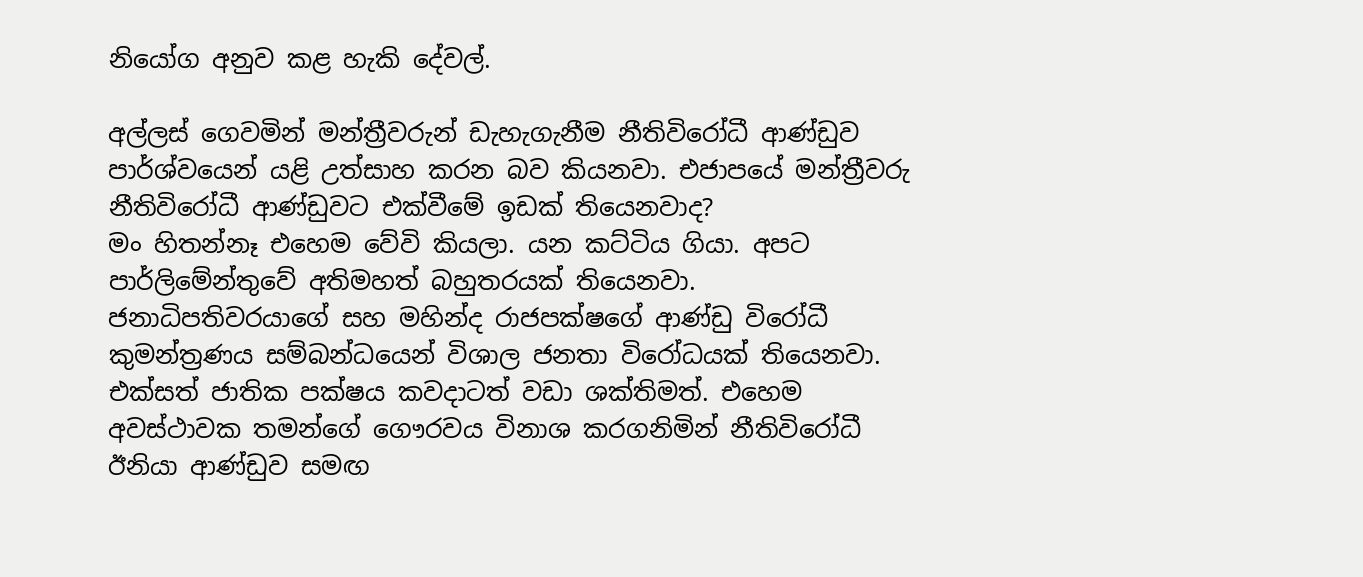නියෝග අනුව කළ හැකි දේවල්.

අල්ලස් ගෙවමින් මන්ත්‍රීවරුන් ඩැහැගැනීම නීතිවිරෝධී ආණ්ඩුව පාර්ශ්වයෙන් යළි උත්සාහ කරන බව කියනවා. එජාපයේ මන්ත්‍රීවරු නීතිවිරෝධී ආණ්ඩුවට එක්වීමේ ඉඩක් තියෙනවාද?
මං හිතන්නෑ එහෙම වේවි කියලා. යන කට්ටිය ගියා. අපට පාර්ලිමේන්තුවේ අතිමහත් බහුතරයක් තියෙනවා. ජනාධිපතිවරයාගේ සහ මහින්ද රාජපක්ෂගේ ආණ්ඩු විරෝධී කුමන්ත්‍රණය සම්බන්ධයෙන් විශාල ජනතා විරෝධයක් තියෙනවා. එක්සත් ජාතික පක්ෂය කවදාටත් වඩා ශක්තිමත්. එහෙම අවස්ථාවක තමන්ගේ ගෞරවය විනාශ කරගනිමින් නීතිවිරෝධී ඊනියා ආණ්ඩුව සමඟ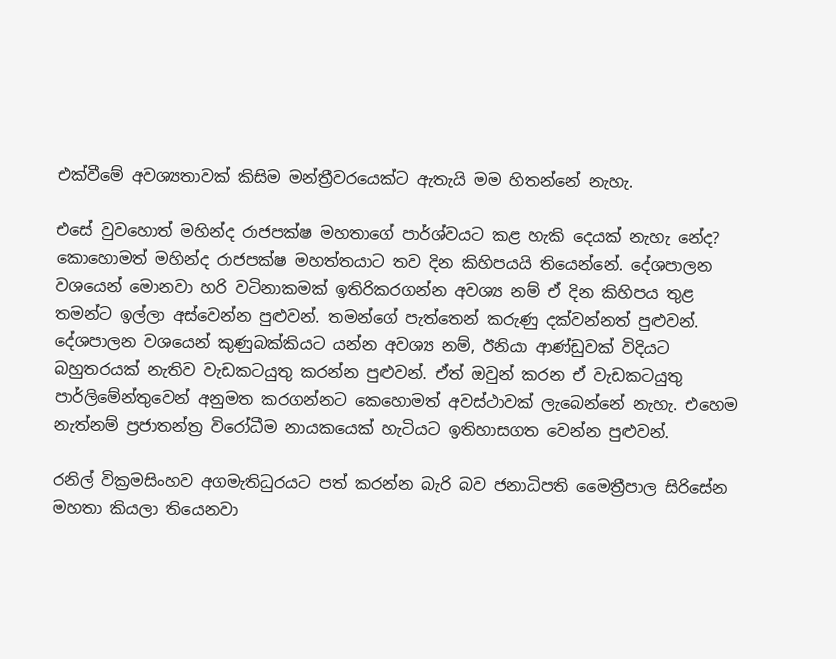එක්වීමේ අවශ්‍යතාවක් කිසිම මන්ත්‍රීවරයෙක්ට ඇතැයි මම හිතන්නේ නැහැ.

එසේ වුවහොත් මහින්ද රාජපක්ෂ මහතාගේ පාර්ශ්වයට කළ හැකි දෙයක් නැහැ නේද?
කොහොමත් මහින්ද රාජපක්ෂ මහත්තයාට තව දින කිහිපයයි තියෙන්නේ. දේශපාලන වශයෙන් මොනවා හරි වටිනාකමක් ඉතිරිකරගන්න අවශ්‍ය නම් ඒ දින කිහිපය තුළ තමන්ට ඉල්ලා අස්වෙන්න පුළුවන්. තමන්ගේ පැත්තෙන් කරුණු දක්වන්නත් පුළුවන්. දේශපාලන වශයෙන් කුණුබක්කියට යන්න අවශ්‍ය නම්, ඊනියා ආණ්ඩුවක් විදියට බහුතරයක් නැතිව වැඩකටයුතු කරන්න පුළුවන්. ඒත් ඔවුන් කරන ඒ වැඩකටයුතු පාර්ලිමේන්තුවෙන් අනුමත කරගන්නට කෙහොමත් අවස්ථාවක් ලැබෙන්නේ නැහැ. එහෙම නැත්නම් ප්‍රජාතන්ත්‍ර විරෝධීම නායකයෙක් හැටියට ඉතිහාසගත වෙන්න පුළුවන්.

රනිල් වික්‍රමසිංහව අගමැතිධුරයට පත් කරන්න බැරි බව ජනාධිපති මෛත්‍රීපාල සිරිසේන මහතා කියලා තියෙනවා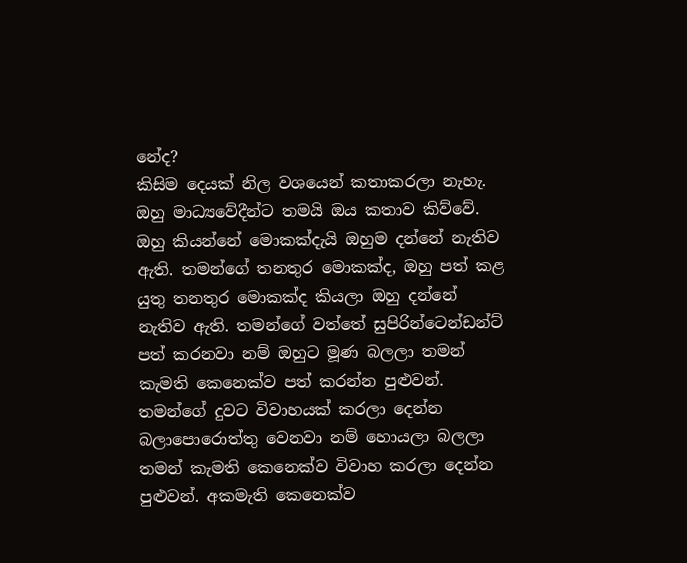නේද?
කිසිම දෙයක් නිල වශයෙන් කතාකරලා නැහැ. ඔහු මාධ්‍යවේදීන්ට තමයි ඔය කතාව කිව්වේ. ඔහු කියන්නේ මොකක්දැයි ඔහුම දන්නේ නැතිව ඇති. තමන්ගේ තනතුර මොකක්ද, ඔහු පත් කළ යුතු තනතුර මොකක්ද කියලා ඔහු දන්නේ නැතිව ඇති. තමන්ගේ වත්තේ සුපිරින්ටෙන්ඩන්ට් පත් කරනවා නම් ඔහුට මූණ බලලා තමන් කැමති කෙනෙක්ව පත් කරන්න පුළුවන්. තමන්ගේ දුවට විවාහයක් කරලා දෙන්න බලාපොරොත්තු වෙනවා නම් හොයලා බලලා තමන් කැමති කෙනෙක්ව විවාහ කරලා දෙන්න පුළුවන්. අකමැති කෙනෙක්ව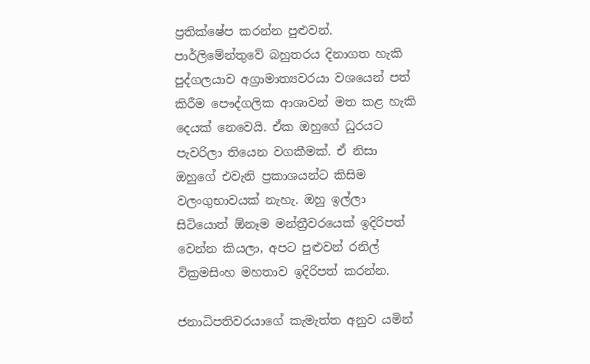ප්‍රතික්ෂේප කරන්න පුළුවන්. පාර්ලිමේන්තුවේ බහුතරය දිනාගත හැකි පුද්ගලයාව අග්‍රාමාත්‍යවරයා වශයෙන් පත් කිරීම පෞද්ගලික ආශාවන් මත කළ හැකි දෙයක් නෙවෙයි. ඒක ඔහුගේ ධුරයට පැවරිලා තියෙන වගකීමක්. ඒ නිසා ඔහුගේ එවැනි ප්‍රකාශයන්ට කිසිම වලංගුභාවයක් නැහැ. ඔහු ඉල්ලා සිටියොත් ඕනෑම මන්ත්‍රීවරයෙක් ඉදිරිපත් වෙන්න කියලා, අපට පුළුවන් රනිල් වික්‍රමසිංහ මහතාව ඉදිරිපත් කරන්න.

ජනාධිපතිවරයාගේ කැමැත්ත අනුව යමින්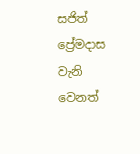සජිත් ප්‍රේමදාස වැනි වෙනත්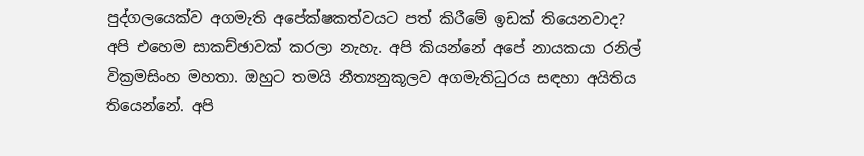පුද්ගලයෙක්ව අගමැති අපේක්ෂකත්වයට පත් කිරීමේ ඉඩක් තියෙනවාද?
අපි එහෙම සාකච්ඡාවක් කරලා නැහැ. අපි කියන්නේ අපේ නායකයා රනිල් වික්‍රමසිංහ මහතා. ඔහුට තමයි නීත්‍යනුකූලව අගමැතිධුරය සඳහා අයිතිය තියෙන්නේ. අපි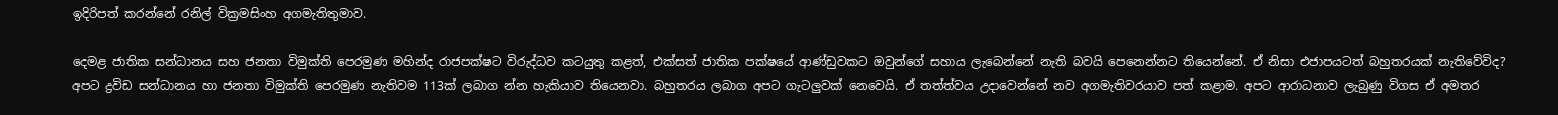ඉදිරිපත් කරන්නේ රනිල් වික්‍රමසිංහ අගමැතිතුමාව.

දෙමළ ජාතික සන්ධානය සහ ජනතා විමුක්ති පෙරමුණ මහින්ද රාජපක්ෂට විරුද්ධව කටයුතු කළත්, එක්සත් ජාතික පක්ෂයේ ආණ්ඩුවකට ඔවුන්ගේ සහාය ලැබෙන්නේ නැති බවයි පෙනෙන්නට තියෙන්නේ. ඒ නිසා එජාපයටත් බහුතරයක් නැතිවේවිද?
අපට ද්‍රවිඩ සන්ධානය හා ජනතා විමුක්ති පෙරමුණ නැතිවම 113ක් ලබාග න්න හැකියාව තියෙනවා. බහුතරය ලබාග අපට ගැටලු‍වක් නෙවෙයි. ඒ තත්ත්වය උදාවෙන්නේ නව අගමැතිවරයාව පත් කළාම. අපට ආරාධනාව ලැබුණු විගස ඒ අමතර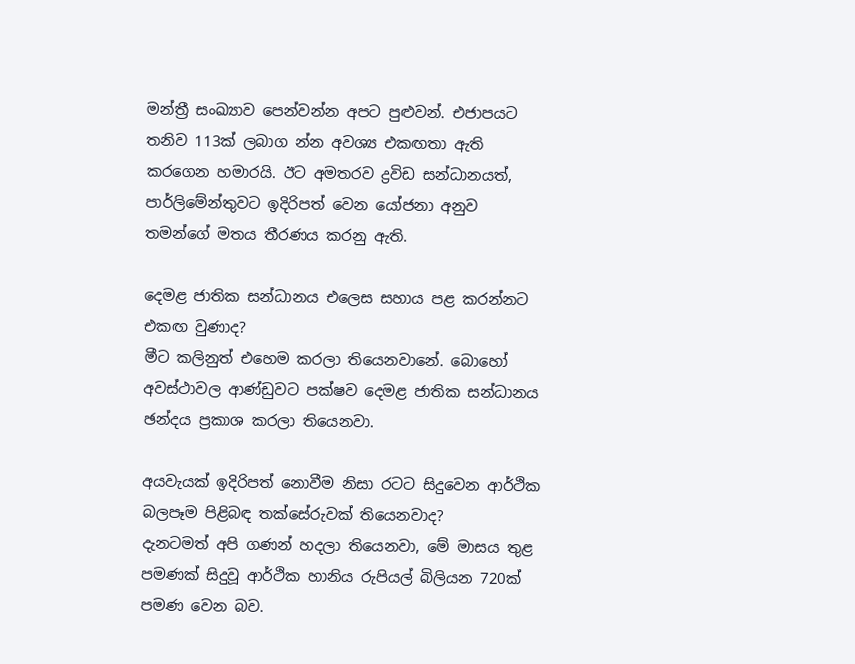මන්ත්‍රී සංඛ්‍යාව පෙන්වන්න අපට පුළුවන්. එජාපයට තනිව 113ක් ලබාග න්න අවශ්‍ය එකඟතා ඇති කරගෙන හමාරයි. ඊට අමතරව ද්‍රවිඩ සන්ධානයත්, පාර්ලිමේන්තුවට ඉදිරිපත් වෙන යෝජනා අනුව තමන්ගේ මතය තීරණය කරනු ඇති.

දෙමළ ජාතික සන්ධානය එලෙස සහාය පළ කරන්නට එකඟ වුණාද?
මීට කලිනුත් එහෙම කරලා තියෙනවානේ. බොහෝ අවස්ථාවල ආණ්ඩුවට පක්ෂව දෙමළ ජාතික සන්ධානය ඡන්දය ප්‍රකාශ කරලා තියෙනවා.

අයවැයක් ඉදිරිපත් නොවීම නිසා රටට සිදුවෙන ආර්ථික බලපෑම පිළිබඳ තක්සේරුවක් තියෙනවාද?
දැනටමත් අපි ගණන් හදලා තියෙනවා, මේ මාසය තුළ පමණක් සිදුවූ ආර්ථික හානිය රුපියල් බිලියන 720ක් පමණ වෙන බව.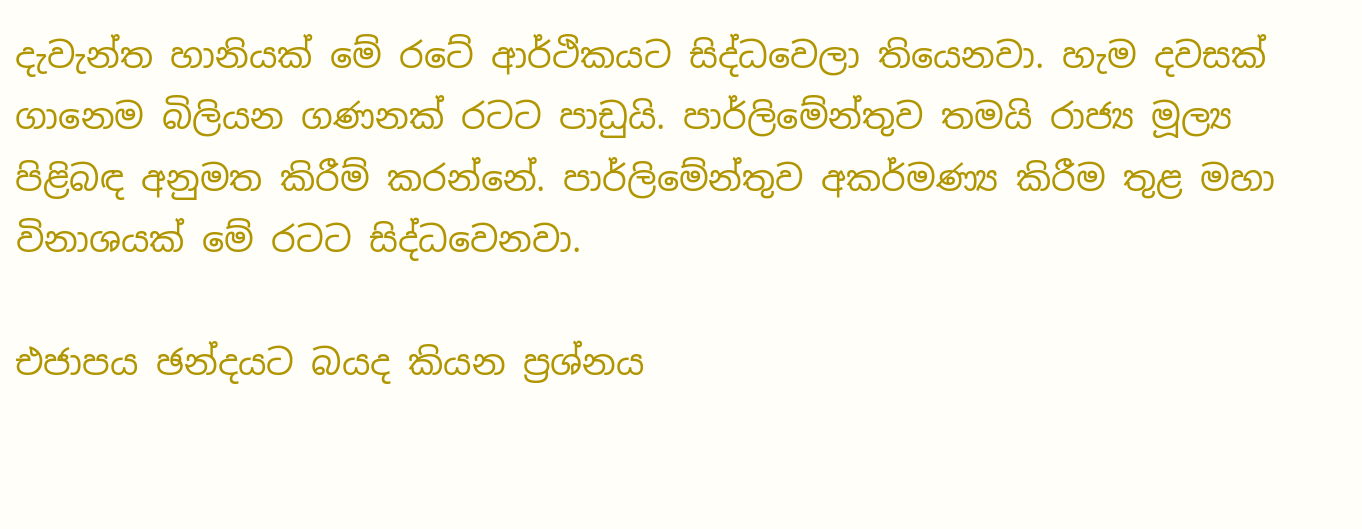දැවැන්ත හානියක් මේ රටේ ආර්ථිකයට සිද්ධවෙලා තියෙනවා. හැම දවසක් ගානෙම බිලියන ගණනක් රටට පාඩුයි. පාර්ලිමේන්තුව තමයි රාජ්‍ය මූල්‍ය පිළිබඳ අනුමත කිරීම් කරන්නේ. පාර්ලිමේන්තුව අකර්මණ්‍ය කිරීම තුළ මහා විනාශයක් මේ රටට සිද්ධවෙනවා.

එජාපය ඡන්දයට බයද කියන ප්‍රශ්නය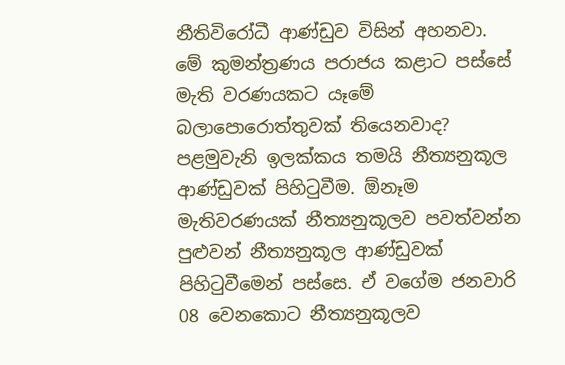නීතිවිරෝධී ආණ්ඩුව විසින් අහනවා. මේ කුමන්ත්‍රණය පරාජය කළාට පස්සේ මැති වරණයකට යෑමේ බලාපොරොත්තුවක් තියෙනවාද?
පළමුවැනි ඉලක්කය තමයි නීත්‍යනුකූල ආණ්ඩුවක් පිහිටුවීම. ඕනෑම මැතිවරණයක් නීත්‍යනුකූලව පවත්වන්න පුළුවන් නීත්‍යනුකූල ආණ්ඩුවක් පිහිටුවීමෙන් පස්සෙ. ඒ වගේම ජනවාරි 08 වෙනකොට නීත්‍යනුකූලව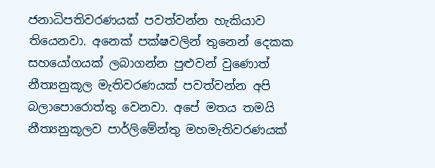ජනාධිපතිවරණයක් පවත්වන්න හැකියාව තියෙනවා. අනෙක් පක්ෂවලින් තුනෙන් දෙකක සහයෝගයක් ලබාගන්න පුළුවන් වුණොත් නීත්‍යනුකූල මැතිවරණයක් පවත්වන්න අපි බලාපොරොත්තු වෙනවා. අපේ මතය තමයි නීත්‍යනුකූලව පාර්ලිමේන්තු මහමැතිවරණයක්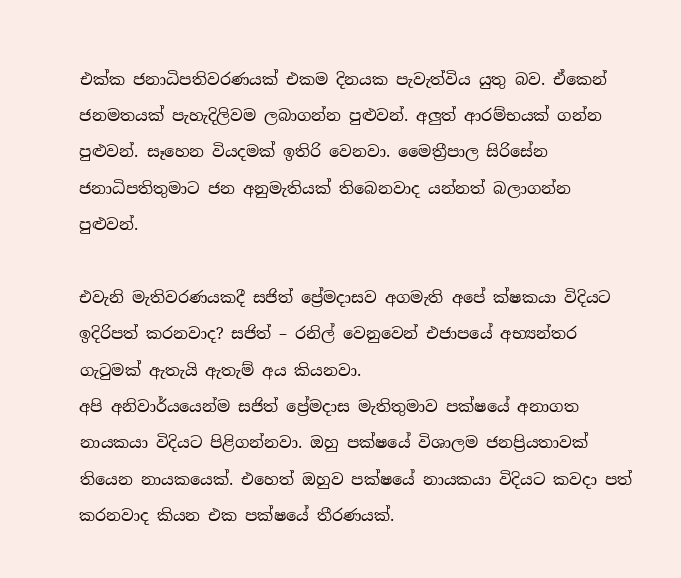එක්ක ජනාධිපතිවරණයක් එකම දිනයක පැවැත්විය යුතු බව. ඒකෙන් ජනමතයක් පැහැදිලිවම ලබාගන්න පුළුවන්. අලු‍ත් ආරම්භයක් ගන්න පුළුවන්. සෑහෙන වියදමක් ඉතිරි වෙනවා. මෛත්‍රීපාල සිරිසේන ජනාධිපතිතුමාට ජන අනුමැතියක් තිබෙනවාද යන්නත් බලාගන්න පුළුවන්.

එවැනි මැතිවරණයකදී සජිත් ප්‍රේමදාසව අගමැති අපේ ක්ෂකයා විදියට ඉදිරිපත් කරනවාද? සජිත් – රනිල් වෙනුවෙන් එජාපයේ අභ්‍යන්තර ගැටුමක් ඇතැයි ඇතැම් අය කියනවා.
අපි අනිවාර්යයෙන්ම සජිත් ප්‍රේමදාස මැතිතුමාව පක්ෂයේ අනාගත නායකයා විදියට පිළිගන්නවා. ඔහු පක්ෂයේ විශාලම ජනප්‍රියතාවක් තියෙන නායකයෙක්. එහෙත් ඔහුව පක්ෂයේ නායකයා විදියට කවදා පත් කරනවාද කියන එක පක්ෂයේ තීරණයක්.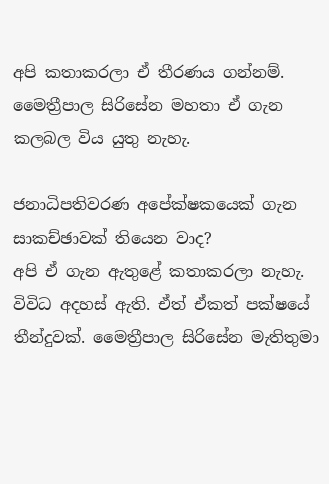අපි කතාකරලා ඒ තීරණය ගන්නම්. මෛත්‍රීපාල සිරිසේන මහතා ඒ ගැන කලබල විය යුතු නැහැ.

ජනාධිපතිවරණ අපේක්ෂකයෙක් ගැන සාකච්ඡාවක් තියෙන වාද?
අපි ඒ ගැන ඇතුළේ කතාකරලා නැහැ. විවිධ අදහස් ඇති. ඒත් ඒකත් පක්ෂයේ තීන්දුවක්. මෛත්‍රීපාල සිරිසේන මැතිතුමා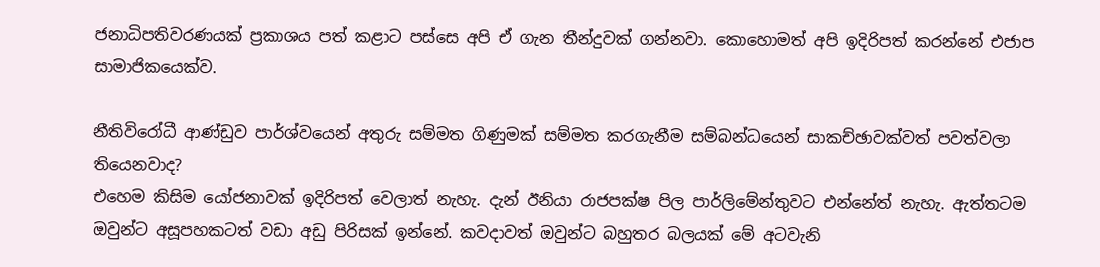ජනාධිපතිවරණයක් ප්‍රකාශය පත් කළාට පස්සෙ අපි ඒ ගැන තීන්දුවක් ගන්නවා. කොහොමත් අපි ඉදිරිපත් කරන්නේ එජාප සාමාජිකයෙක්ව.

නීතිවිරෝධී ආණ්ඩුව පාර්ශ්වයෙන් අතුරු සම්මත ගිණුමක් සම්මත කරගැනීම සම්බන්ධයෙන් සාකච්ඡාවක්වත් පවත්වලා තියෙනවාද?
එහෙම කිසිම යෝජනාවක් ඉදිරිපත් වෙලාත් නැහැ. දැන් ඊනියා රාජපක්ෂ පිල පාර්ලිමේන්තුවට එන්නේත් නැහැ. ඇත්තටම ඔවුන්ට අසූපහකටත් වඩා අඩු පිරිසක් ඉන්නේ. කවදාවත් ඔවුන්ට බහුතර බලයක් මේ අටවැනි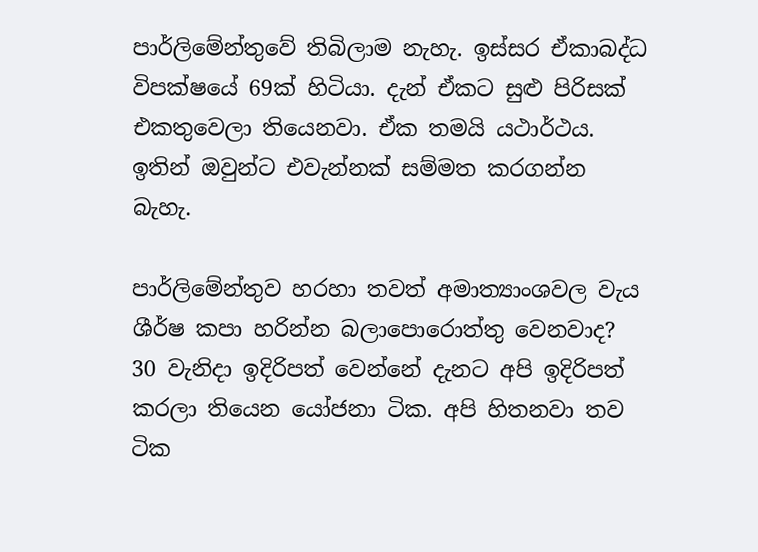පාර්ලිමේන්තුවේ තිබිලාම නැහැ. ඉස්සර ඒකාබද්ධ විපක්ෂයේ 69ක් හිටියා. දැන් ඒකට සුළු පිරිසක් එකතුවෙලා තියෙනවා. ඒක තමයි යථාර්ථය. ඉතින් ඔවුන්ට එවැන්නක් සම්මත කරගන්න බැහැ.

පාර්ලිමේන්තුව හරහා තවත් අමාත්‍යාංශවල වැය ශීර්ෂ කපා හරින්න බලාපොරොත්තු වෙනවාද?
30 වැනිදා ඉදිරිපත් වෙන්නේ දැනට අපි ඉදිරිපත් කරලා තියෙන යෝජනා ටික. අපි හිතනවා තව ටික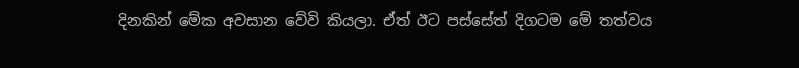දිනකින් මේක අවසාන වේවි කියලා. ඒත් ඊට පස්සේත් දිගටම මේ තත්වය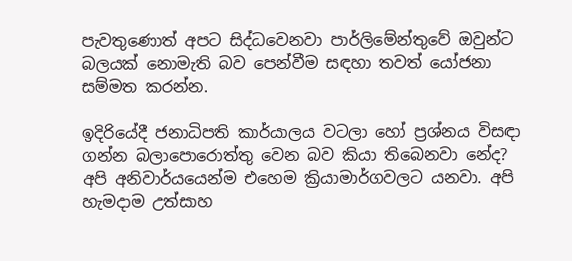පැවතුණොත් අපට සිද්ධවෙනවා පාර්ලිමේන්තුවේ ඔවුන්ට බලයක් නොමැති බව පෙන්වීම සඳහා තවත් යෝජනා සම්මත කරන්න.

ඉදිරියේදී ජනාධිපති කාර්යාලය වටලා හෝ ප්‍රශ්නය විසඳා ගන්න බලාපොරොත්තු වෙන බව කියා තිබෙනවා නේද?
අපි අනිවාර්යයෙන්ම එහෙම ක්‍රියාමාර්ගවලට යනවා. අපි හැමදාම උත්සාහ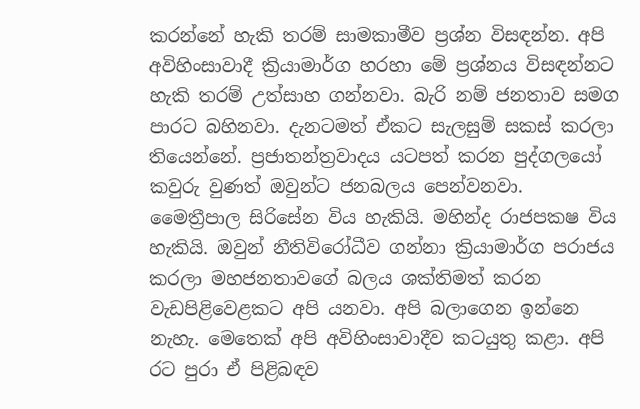කරන්නේ හැකි තරම් සාමකාමීව ප්‍රශ්න විසඳන්න. අපි අවිහිංසාවාදී ක්‍රියාමාර්ග හරහා මේ ප්‍රශ්නය විසඳන්නට හැකි තරම් උත්සාහ ගන්නවා. බැරි නම් ජනතාව සමග පාරට බහිනවා. දැනටමත් ඒකට සැලසුම් සකස් කරලා තියෙන්නේ. ප්‍රජාතන්ත්‍රවාදය යටපත් කරන පුද්ගලයෝ කවුරු වුණත් ඔවුන්ට ජනබලය පෙන්වනවා. මෛත්‍රීපාල සිරිසේන විය හැකියි. මහින්ද රාජපකෂ විය හැකියි. ඔවුන් නීතිවිරෝධීව ගන්නා ක්‍රියාමාර්ග පරාජය කරලා මහජනතාවගේ බලය ශක්තිමත් කරන වැඩපිළිවෙළකට අපි යනවා. අපි බලාගෙන ඉන්නෙ නැහැ. මෙතෙක් අපි අවිහිංසාවාදීව කටයුතු කළා. අපි රට පුරා ඒ පිළිබඳව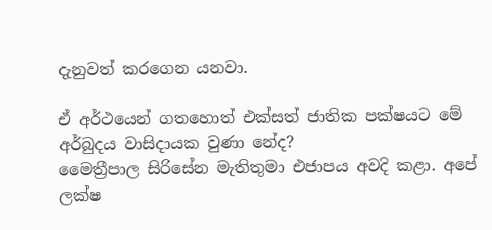දැනුවත් කරගෙන යනවා.

ඒ අර්ථයෙන් ගතහොත් එක්සත් ජාතික පක්ෂයට මේ අර්බුදය වාසිදායක වුණා නේද?
මෛත්‍රීපාල සිරිසේන මැතිතුමා එජාපය අවදි කළා. අපේ ලක්ෂ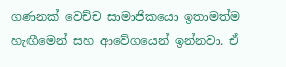ගණනක් වෙච්ච සාමාජිකයො ඉතාමත්ම හැඟීමෙන් සහ ආවේගයෙන් ඉන්නවා. ඒ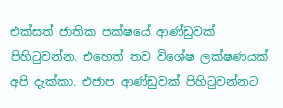එක්සත් ජාතික පක්ෂයේ ආණ්ඩුවක් පිහිටුවන්න. එහෙත් තව විශේෂ ලක්ෂණයක් අපි දැක්කා. එජාප ආණ්ඩුවක් පිහිටුවන්නට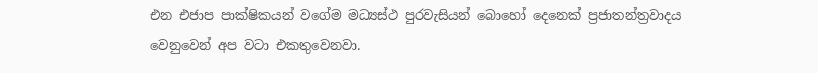එන එජාප පාක්ෂිකයන් වගේම මධ්‍යස්ථ පුරවැසියන් බොහෝ දෙනෙක් ප්‍රජාතන්ත්‍රවාදය වෙනුවෙන් අප වටා එකතුවෙනවා.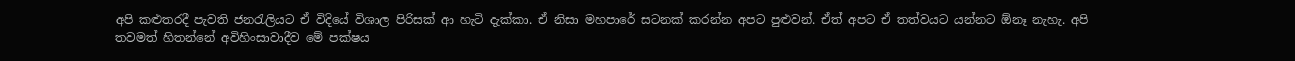අපි කළුතරදී පැවති ජනරැලියට ඒ විදියේ විශාල පිරිසක් ආ හැටි දැක්කා. ඒ නිසා මහපාරේ සටනක් කරන්න අපට පුළුවන්. ඒත් අපට ඒ තත්වයට යන්නට ඕනෑ නැහැ. අපි තවමත් හිතන්නේ අවිහිංසාවාදීව මේ පක්ෂය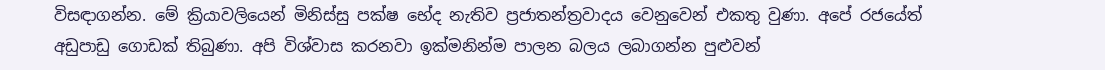විසඳාගන්න. මේ ක්‍රියාවලියෙන් මිනිස්සු පක්ෂ භේද නැතිව ප්‍රජාතන්ත්‍රවාදය වෙනුවෙන් එකතු වුණා. අපේ රජයේත් අඩුපාඩු ගොඩක් තිබුණා. අපි විශ්වාස කරනවා ඉක්මනින්ම පාලන බලය ලබාගන්න පුළුවන්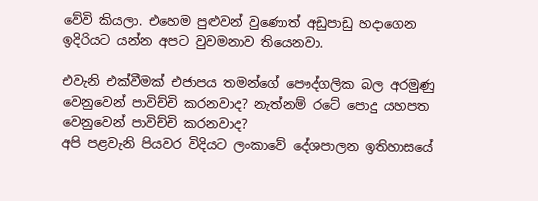වේවි කියලා. එහෙම පුළුවන් වුණොත් අඩුපාඩු හදාගෙන ඉදිරියට යන්න අපට වුවමනාව තියෙනවා.

එවැනි එක්වීමක් එජාපය තමන්ගේ පෞද්ගලික බල අරමුණු වෙනුවෙන් පාවිච්චි කරනවාද? නැත්නම් රටේ පොදු යහපත වෙනුවෙන් පාවිච්චි කරනවාද?
අපි පළවැනි පියවර විදියට ලංකාවේ දේශපාලන ඉතිහාසයේ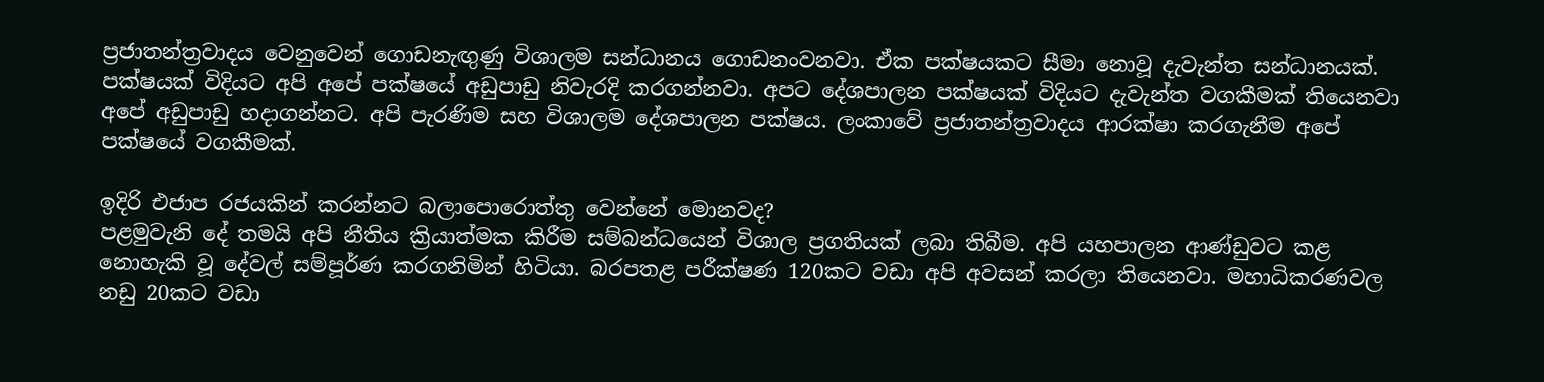ප්‍රජාතන්ත්‍රවාදය වෙනුවෙන් ගොඩනැඟු‍ණු විශාලම සන්ධානය ගොඩනංවනවා. ඒක පක්ෂයකට සීමා නොවූ දැවැන්ත සන්ධානයක්. පක්ෂයක් විදියට අපි අපේ පක්ෂයේ අඩුපාඩු නිවැරදි කරගන්නවා. අපට දේශපාලන පක්ෂයක් විදියට දැවැන්ත වගකීමක් තියෙනවා අපේ අඩුපාඩු හදාගන්නට. අපි පැරණිම සහ විශාලම දේශපාලන පක්ෂය. ලංකාවේ ප්‍රජාතන්ත්‍රවාදය ආරක්ෂා කරගැනීම අපේ පක්ෂයේ වගකීමක්.

ඉදිරි එජාප රජයකින් කරන්නට බලාපොරොත්තු වෙන්නේ මොනවද?
පළමුවැනි දේ තමයි අපි නීතිය ක්‍රියාත්මක කිරීම සම්බන්ධයෙන් විශාල ප්‍රගතියක් ලබා තිබීම. අපි යහපාලන ආණ්ඩුවට කළ නොහැකි වූ දේවල් සම්පූර්ණ කරගනිමින් හිටියා. බරපතළ පරීක්ෂණ 120කට වඩා අපි අවසන් කරලා තියෙනවා. මහාධිකරණවල නඩු 20කට වඩා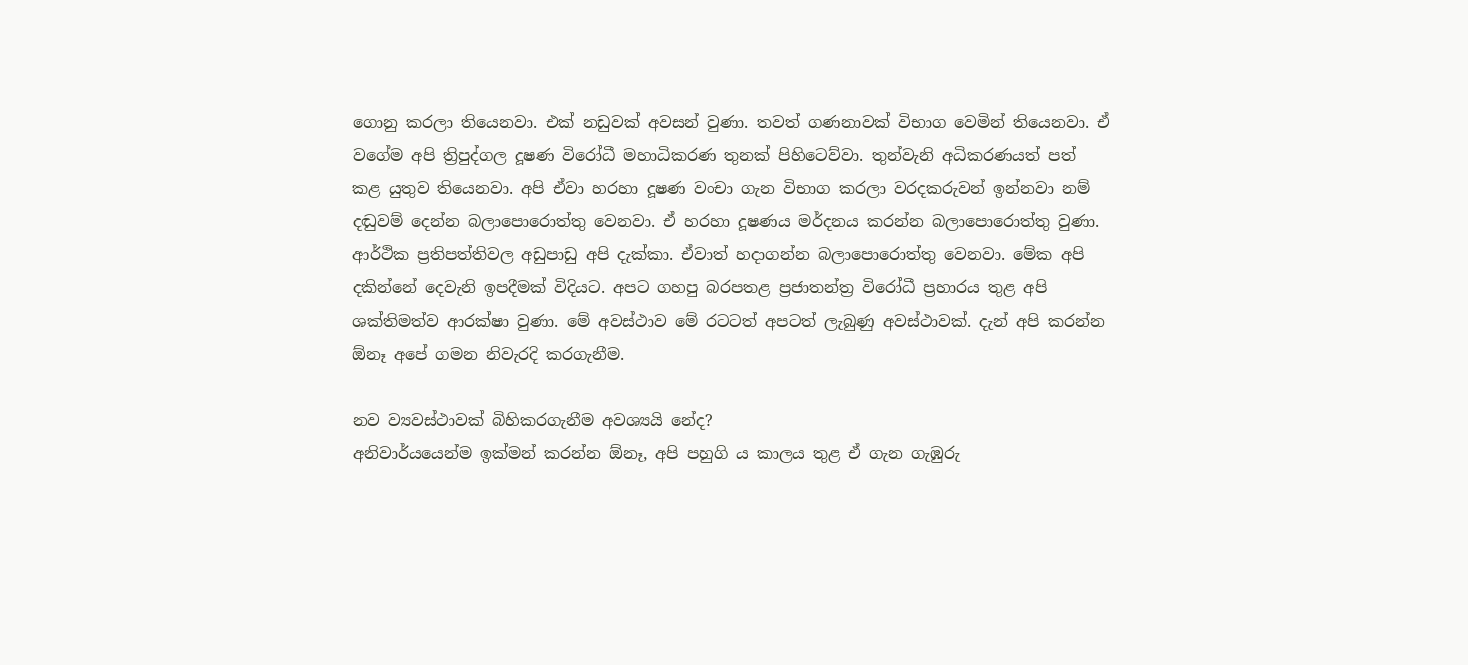ගොනු කරලා තියෙනවා. එක් නඩුවක් අවසන් වුණා. තවත් ගණනාවක් විභාග වෙමින් තියෙනවා. ඒ වගේම අපි ත්‍රිපුද්ගල දූෂණ විරෝධී මහාධිකරණ තුනක් පිහිටෙව්වා. තුන්වැනි අධිකරණයත් පත් කළ යුතුව තියෙනවා. අපි ඒවා හරහා දූෂණ වංචා ගැන විභාග කරලා වරදකරුවන් ඉන්නවා නම් දඬුවම් දෙන්න බලාපොරොත්තු වෙනවා. ඒ හරහා දූෂණය මර්දනය කරන්න බලාපොරොත්තු වුණා. ආර්ථික ප්‍රතිපත්තිවල අඩුපාඩු අපි දැක්කා. ඒවාත් හදාගන්න බලාපොරොත්තු වෙනවා. මේක අපි දකින්නේ දෙවැනි ඉපදීමක් විදියට. අපට ගහපු බරපතළ ප්‍රජාතන්ත්‍ර විරෝධී ප්‍රහාරය තුළ අපි ශක්තිමත්ව ආරක්ෂා වුණා. මේ අවස්ථාව මේ රටටත් අපටත් ලැබුණු අවස්ථාවක්. දැන් අපි කරන්න ඕනෑ අපේ ගමන නිවැරදි කරගැනීම.

නව ව්‍යවස්ථාවක් බිහිකරගැනීම අවශ්‍යයි නේද?
අනිවාර්යයෙන්ම ඉක්මන් කරන්න ඕනෑ, අපි පහුගි ය කාලය තුළ ඒ ගැන ගැඹුරු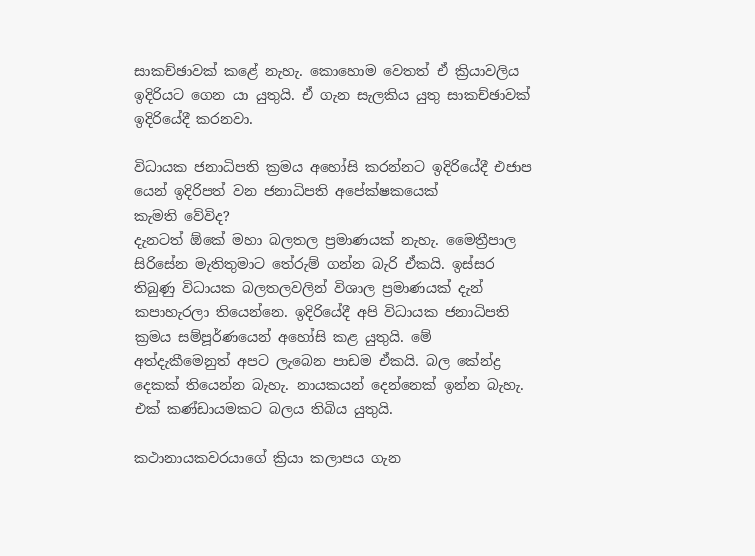සාකච්ඡාවක් කළේ නැහැ. කොහොම වෙතත් ඒ ක්‍රියාවලිය ඉදිරියට ගෙන යා යුතුයි. ඒ ගැන සැලකිය යුතු සාකච්ඡාවක් ඉදිරියේදී කරනවා.

විධායක ජනාධිපති ක්‍රමය අහෝසි කරන්නට ඉදිරියේදී එජාප යෙන් ඉදිරිපත් වන ජනාධිපති අපේක්ෂකයෙක්
කැමති වේවිද?
දැනටත් ඕකේ මහා බලතල ප්‍රමාණයක් නැහැ. මෛත්‍රීපාල සිරිසේන මැතිතුමාට තේරුම් ගන්න බැරි ඒකයි. ඉස්සර තිබුණු විධායක බලතලවලින් විශාල ප්‍රමාණයක් දැන් කපාහැරලා තියෙන්නෙ. ඉදිරියේදී අපි විධායක ජනාධිපති ක්‍රමය සම්පූර්ණයෙන් අහෝසි කළ යුතුයි. මේ අත්දැකීමෙනුත් අපට ලැබෙන පාඩම ඒකයි. බල කේන්ද්‍ර දෙකක් තියෙන්න බැහැ. නායකයන් දෙන්නෙක් ඉන්න බැහැ. එක් කණ්ඩායමකට බලය තිබිය යුතුයි.

කථානායකවරයාගේ ක්‍රියා කලාපය ගැන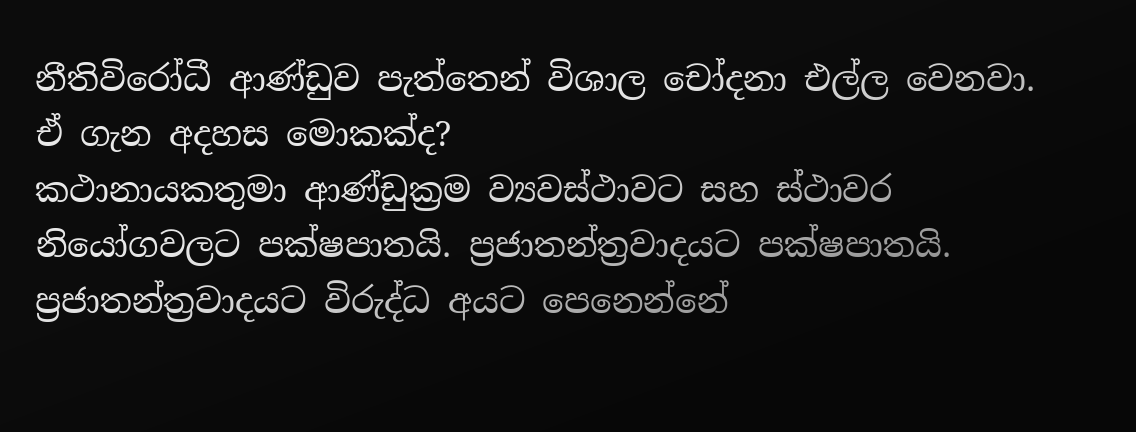නීතිවිරෝධී ආණ්ඩුව පැත්තෙන් විශාල චෝදනා එල්ල වෙනවා. ඒ ගැන අදහස මොකක්ද?
කථානායකතුමා ආණ්ඩුක්‍රම ව්‍යවස්ථාවට සහ ස්ථාවර නියෝගවලට පක්ෂපාතයි. ප්‍රජාතන්ත්‍රවාදයට පක්ෂපාතයි. ප්‍රජාතන්ත්‍රවාදයට විරුද්ධ අයට පෙනෙන්නේ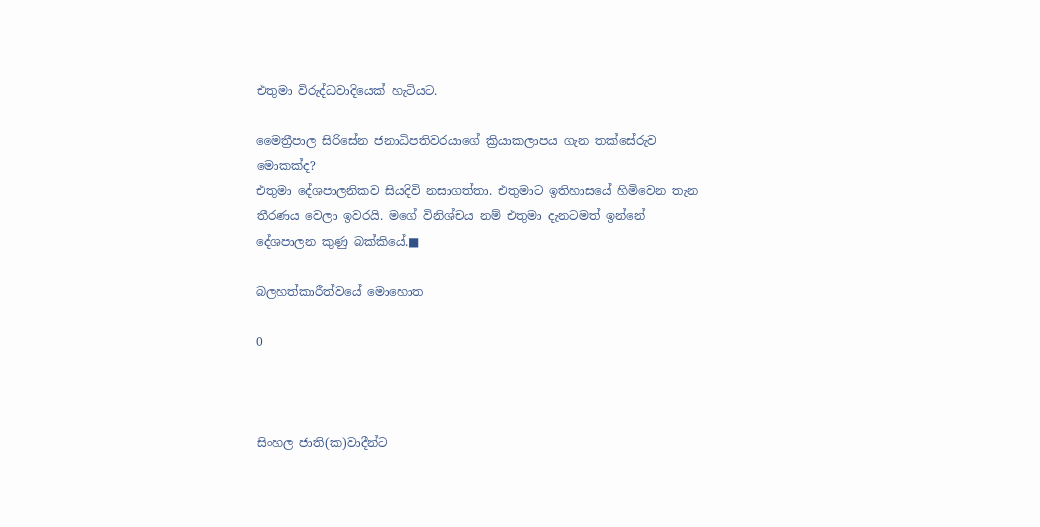එතුමා විරුද්ධවාදියෙක් හැටියට.

මෛත්‍රීපාල සිරිසේන ජනාධිපතිවරයාගේ ක්‍රියාකලාපය ගැන තක්සේරුව මොකක්ද?
එතුමා දේශපාලනිකව සියදිවි නසාගත්තා. එතුමාට ඉතිහාසයේ හිමිවෙන තැන තීරණය වෙලා ඉවරයි. මගේ විනිශ්චය නම් එතුමා දැනටමත් ඉන්නේ දේශපාලන කුණු බක්කියේ.■

බලහත්කාරීත්වයේ මොහොත

0



සිංහල ජාති(ක)වාදීන්ට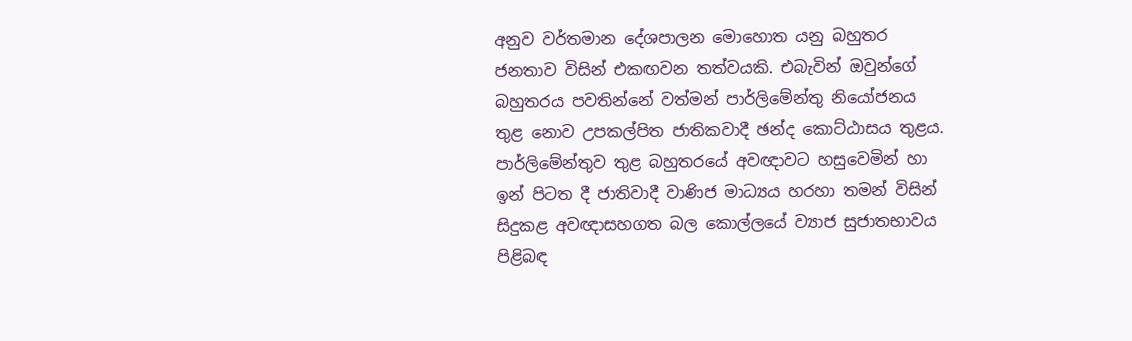අනුව වර්තමාන දේශපාලන මොහොත යනු බහුතර ජනතාව විසින් එකඟවන තත්වයකි. එබැවින් ඔවුන්ගේ බහුතරය පවතින්නේ වත්මන් පාර්ලිමේන්තු නියෝජනය තුළ නොව උපකල්පිත ජාතිකවාදී ඡන්ද කොට්ඨාසය තුළය. පාර්ලිමේන්තුව තුළ බහුතරයේ අවඥාවට හසුවෙමින් හා ඉන් පිටත දී ජාතිවාදී වාණිජ මාධ්‍යය හරහා තමන් විසින් සිදුකළ අවඥාසහගත බල කොල්ලයේ ව්‍යාජ සුජාතභාවය පිළිබඳ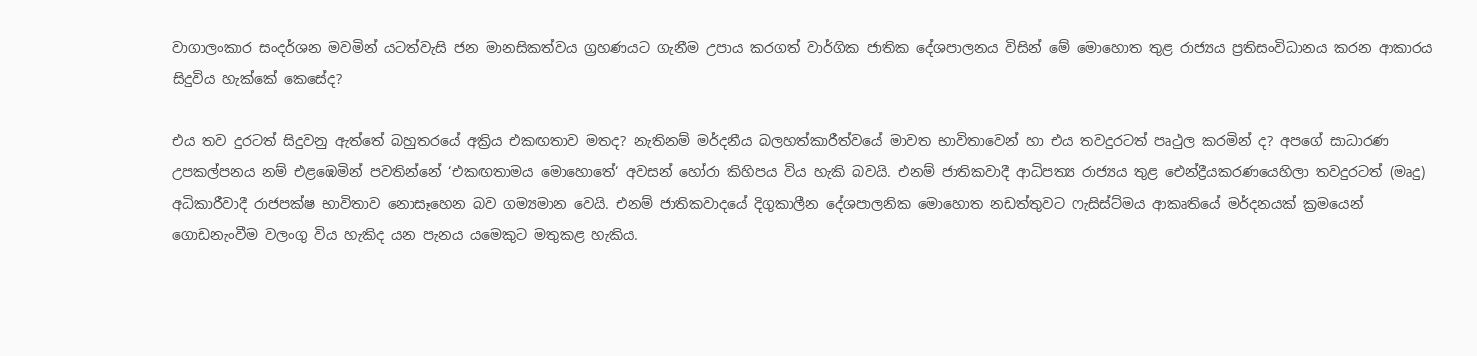වාගාලංකාර සංදර්ශන මවමින් යටත්වැසි ජන මානසිකත්වය ග්‍රහණයට ගැනීම උපාය කරගත් වාර්ගික ජාතික දේශපාලනය විසින් මේ මොහොත තුළ රාජ්‍යය ප්‍රතිසංවිධානය කරන ආකාරය සිදුවිය හැක්කේ කෙසේද?

එය තව දුරටත් සිදුවනු ඇත්තේ බහුතරයේ අක්‍රිය එකඟතාව මතද? නැතිනම් මර්දනීය බලහත්කාරීත්වයේ මාවත භාවිතාවෙන් හා එය තවදුරටත් පෘථුල කරමින් ද? අපගේ සාධාරණ උපකල්පනය නම් එළඹෙමින් පවතින්නේ ‘එකඟතාමය මොහොතේ‘ අවසන් හෝරා කිහිපය විය හැකි බවයි. එනම් ජාතිකවාදී ආධිපත්‍ය රාජ්‍යය තුළ ඓන්ද්‍රීයකරණයෙහිලා තවදුරටත් (මෘදු) අධිකාරීවාදී රාජපක්ෂ භාවිතාව නොසෑහෙන බව ගම්‍යමාන වෙයි. එනම් ජාතිකවාදයේ දිගුකාලීන දේශපාලනික මොහොත නඩත්තුවට ෆැසිස්ට්මය ආකෘතියේ මර්දනයක් ක්‍රමයෙන් ගොඩනැංවීම වලංගු විය හැකිද යන පැනය යමෙකුට මතුකළ හැකිය.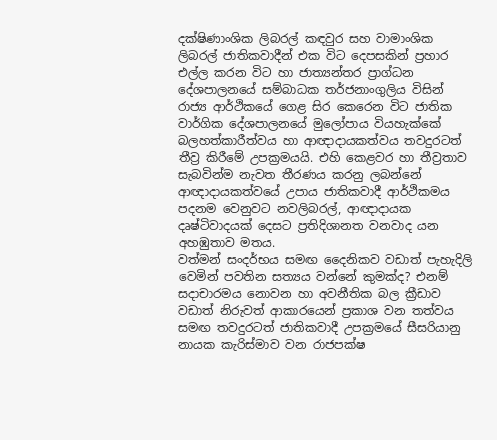දක්ෂිණාංශික ලිබරල් කඳවුර සහ වාමාංශික ලිබරල් ජාතිකවාදීන් එක විට දෙපසකින් ප්‍රහාර එල්ල කරන විට හා ජාත්‍යන්තර ප්‍රාග්ධන දේශපාලනයේ සම්බාධක තර්ජනාංගුලිය විසින් රාජ්‍ය ආර්ථිකයේ ගෙළ සිර කෙරෙන විට ජාතික වාර්ගික දේශපාලනයේ මුලෝපාය වියහැක්කේ බලහත්කාරීත්වය හා ආඥාදායකත්වය තවදුරටත් තීව්‍ර කිරීමේ උපක්‍රමයයි. එහි කෙළවර හා තීව්‍රතාව සැබවින්ම නැවත තීරණය කරනු ලබන්නේ ආඥාදායකත්වයේ උපාය ජාතිකවාදී ආර්ථිකමය පදනම වෙනුවට නවලිබරල්, ආඥාදායක දෘෂ්ටිවාදයක් දෙසට ප්‍රතිදිශානත වනවාද යන අහඹුතාව මතය.
වත්මන් සංදර්භය සමඟ දෛනිකව වඩාත් පැහැදිලි වෙමින් පවතින සත්‍යය වන්නේ කුමක්ද? එනම් සදාචාරමය නොවන හා අවනීතික බල ක්‍රීඩාව වඩාත් නිරුවත් ආකාරයෙන් ප්‍රකාශ වන තත්වය සමඟ තවදුරටත් ජාතිකවාදී උපක්‍රමයේ සීසරියානු නායක කැරිස්මාව වන රාජපක්ෂ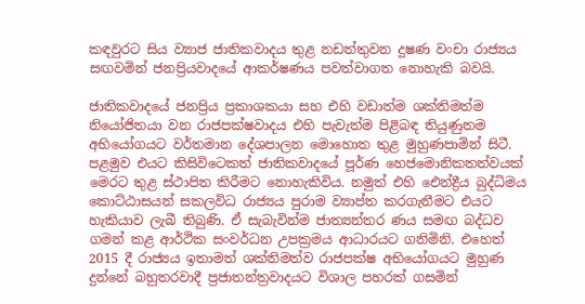කඳවුරට සිය ව්‍යාජ ජාතිකවාදය තුළ නඩත්තුවන දූෂණ වංචා රාජ්‍යය සඟවමින් ජනප්‍රියවාදයේ ආකර්ෂණය පවත්වාගත නොහැකි බවයි.

ජාතිකවාදයේ ජනප්‍රිය ප්‍රකාශකයා සහ එහි වඩාත්ම ශක්තිමත්ම නියෝජිතයා වන රාජපක්ෂවාදය එහි පැවැත්ම පිළිබඳ තියුණුතම අභියෝගයට වර්තමාන දේශපාලන මොහොත තුළ මුහුණපාමින් සිටී. පළමුව එයට කිසිවිටෙකත් ජාතිකවාදයේ පූර්ණ හෙජමොනිකතත්වයක් මෙරට තුළ ස්ථාපිත කිරීමට නොහැකිවිය. නමුත් එහි ඓන්ද්‍රීය බුද්ධිමය කොට්ඨාසයන් සකලවිධ රාජ්‍යය පුරාම ව්‍යාප්ත කරගැනීමට එයට හැකියාව ලැබී තිබුණි. ඒ සැබැවින්ම ජාත්‍යන්තර ණය සමඟ බද්ධව ගමන් කළ ආර්ථික සංවර්ධන උපක්‍රමය ආධාරයට ගනිමිනි. එහෙත් 2015 දී රාජ්‍යය ඉතාමත් ශක්තිමත්ව රාජපක්ෂ අභියෝගයට මුහුණ දුන්නේ බහුතරවාදී ප්‍රජාතන්ත්‍රවාදයට විශාල පහරක් ගසමින්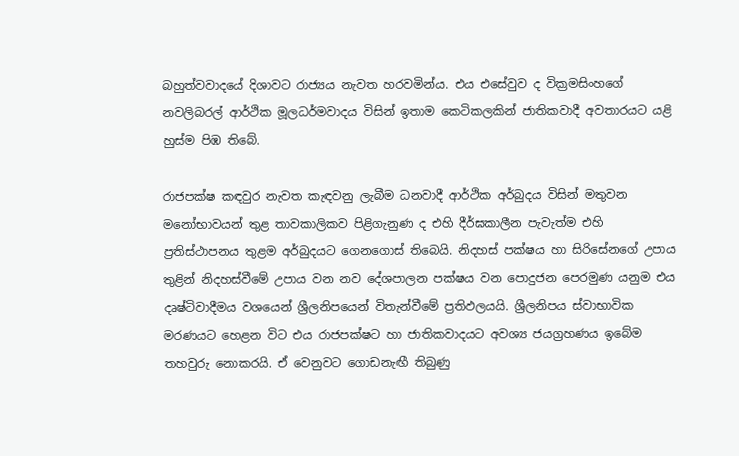බහුත්වවාදයේ දිශාවට රාජ්‍යය නැවත හරවමින්ය. එය එසේවුව ද වික්‍රමසිංහගේ නවලිබරල් ආර්ථික මූලධර්මවාදය විසින් ඉතාම කෙටිකලකින් ජාතිකවාදී අවතාරයට යළි හුස්ම පිඹ තිබේ.

රාජපක්ෂ කඳවුර නැවත කැඳවනු ලැබීම ධනවාදී ආර්ථික අර්බුදය විසින් මතුවන මනෝභාවයන් තුළ තාවකාලිකව පිළිගැනුණ ද එහි දීර්ඝකාලීන පැවැත්ම එහි ප්‍රතිස්ථාපනය තුළම අර්බුදයට ගෙනගොස් තිබෙයි. නිදහස් පක්ෂය හා සිරිසේනගේ උපාය තුළින් නිදහස්වීමේ උපාය වන නව දේශපාලන පක්ෂය වන පොදුජන පෙරමුණ යනුම එය දෘෂ්ටිවාදීමය වශයෙන් ශ්‍රීලනිපයෙන් විතැන්වීමේ ප්‍රතිඵලයයි. ශ්‍රීලනිපය ස්වාභාවික මරණයට හෙළන විට එය රාජපක්ෂට හා ජාතිකවාදයට අවශ්‍ය ජයග්‍රහණය ඉබේම තහවුරු නොකරයි. ඒ වෙනුවට ගොඩනැඟී තිබුණු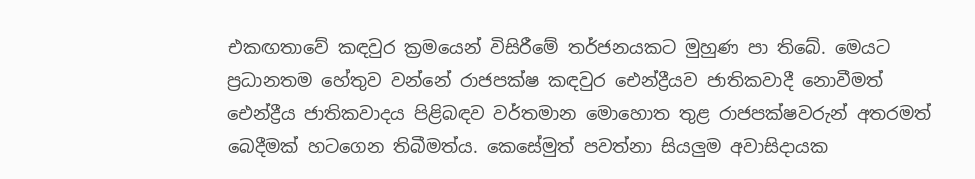එකඟතාවේ කඳවුර ක්‍රමයෙන් විසිරීමේ තර්ජනයකට මුහුණ පා තිබේ. මෙයට ප්‍රධානතම හේතුව වන්නේ රාජපක්ෂ කඳවුර ඓන්ද්‍රීයව ජාතිකවාදී නොවීමත් ඓන්ද්‍රීය ජාතිකවාදය පිළිබඳව වර්තමාන මොහොත තුළ රාජපක්ෂවරුන් අතරමත් බෙදීමක් හටගෙන තිබීමත්ය. කෙසේමුත් පවත්නා සියලු‍ම අවාසිදායක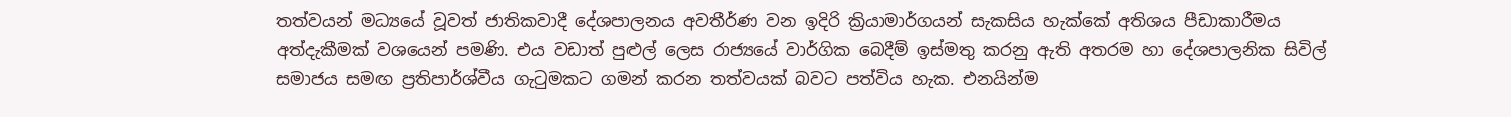තත්වයන් මධ්‍යයේ වූවත් ජාතිකවාදී දේශපාලනය අවතීර්ණ වන ඉදිරි ක්‍රියාමාර්ගයන් සැකසිය හැක්කේ අතිශය පීඩාකාරීමය අත්දැකීමක් වශයෙන් පමණි. එය වඩාත් පුළුල් ලෙස රාජ්‍යයේ වාර්ගික බෙදීම් ඉස්මතු කරනු ඇති අතරම හා දේශපාලනික සිවිල් සමාජය සමඟ ප්‍රතිපාර්ශ්වීය ගැටුමකට ගමන් කරන තත්වයක් බවට පත්විය හැක. එනයින්ම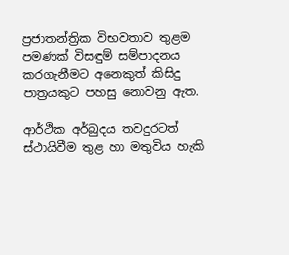ප්‍රජාතන්ත්‍රික විභවතාව තුළම පමණක් විසඳුම් සම්පාදනය කරගැනීමට අනෙකුත් කිසිදු පාත්‍රයකුට පහසු නොවනු ඇත.

ආර්ථික අර්බුදය තවදුරටත් ස්ථායිවීම තුළ හා මතුවිය හැකි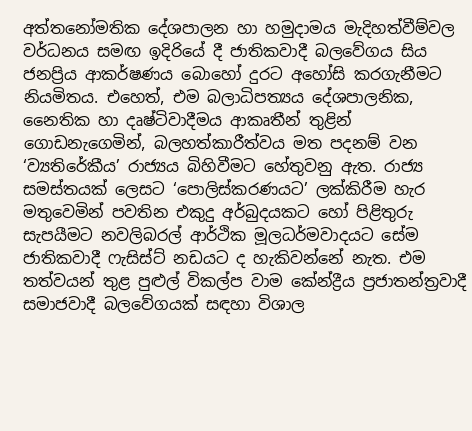අත්තනෝමතික දේශපාලන හා හමුදාමය මැදිහත්වීම්වල වර්ධනය සමඟ ඉදිරියේ දී ජාතිකවාදී බලවේගය සිය ජනප්‍රිය ආකර්ෂණය බොහෝ දුරට අහෝසි කරගැනීමට නියමිතය. එහෙත්, එම බලාධිපත්‍යය දේශපාලනික, නෛතික හා දෘෂ්ටිවාදීමය ආකෘතීන් තුළින් ගොඩනැගෙමින්, බලහත්කාරීත්වය මත පදනම් වන ‘ව්‍යතිරේකීය’ රාජ්‍යය බිහිවීමට හේතුවනු ඇත. රාජ්‍ය සමස්තයක් ලෙසට ‘පොලිස්කරණයට’ ලක්කිරීම හැර මතුවෙමින් පවතින එකුදු අර්බුදයකට හෝ පිළිතුරු සැපයීමට නවලිබරල් ආර්ථික මූලධර්මවාදයට සේම ජාතිකවාදී ෆැසිස්ට් නඩයට ද හැකිවන්නේ නැත. එම තත්වයන් තුළ පුළුල් විකල්ප වාම කේන්ද්‍රීය ප්‍රජාතන්ත්‍රවාදී සමාජවාදී බලවේගයක් සඳහා විශාල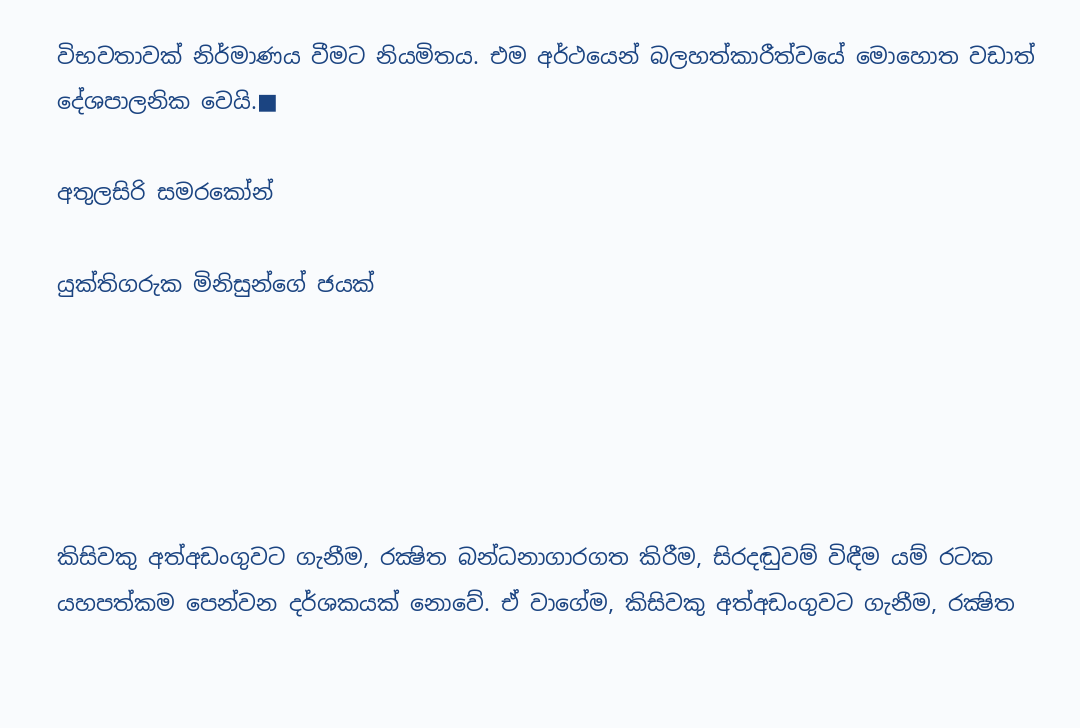විභවතාවක් නිර්මාණය වීමට නියමිතය. එම අර්ථයෙන් බලහත්කාරීත්වයේ මොහොත වඩාත් දේශපාලනික වෙයි.■

අතුලසිරි සමරකෝන්

යුක්තිගරුක මිනිසුන්ගේ ජයක්





කිසිවකු අත්අඩංගුවට ගැනීම, රක්‍ෂිත බන්ධනාගාරගත කිරීම, සිරදඬුවම් විඳීම යම් රටක යහපත්කම පෙන්වන දර්ශකයක් නොවේ. ඒ වාගේම, කිසිවකු අත්අඩංගුවට ගැනීම, රක්‍ෂිත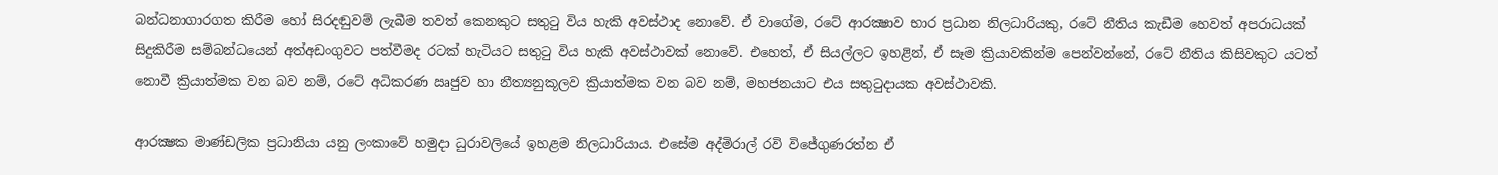බන්ධනාගාරගත කිරීම හෝ සිරදඬුවම් ලැබීම තවත් කෙනකුට සතුටු විය හැකි අවස්ථාද නොවේ. ඒ වාගේම, රටේ ආරක්‍ෂාව භාර ප්‍රධාන නිලධාරියකු, රටේ නීතිය කැඩීම හෙවත් අපරාධයක් සිදුකිරීම සම්බන්ධයෙන් අත්අඩංගුවට පත්වීමද රටක් හැටියට සතුටු විය හැකි අවස්ථාවක් නොවේ. එහෙත්, ඒ සියල්ලට ඉහළින්, ඒ සෑම ක්‍රියාවකින්ම පෙන්වන්නේ, රටේ නීතිය කිසිවකුට යටත් නොවී ක්‍රියාත්මක වන බව නම්, රටේ අධිකරණ ඍජුව හා නීත්‍යනුකූලව ක්‍රියාත්මක වන බව නම්, මහජනයාට එය සතුටුදායක අවස්ථාවකි.

ආරක්‍ෂක මාණ්ඩලික ප්‍රධානියා යනු ලංකාවේ හමුදා ධුරාවලියේ ඉහළම නිලධාරියාය. එසේම අද්මිරාල් රවි විජේගුණරත්න ඒ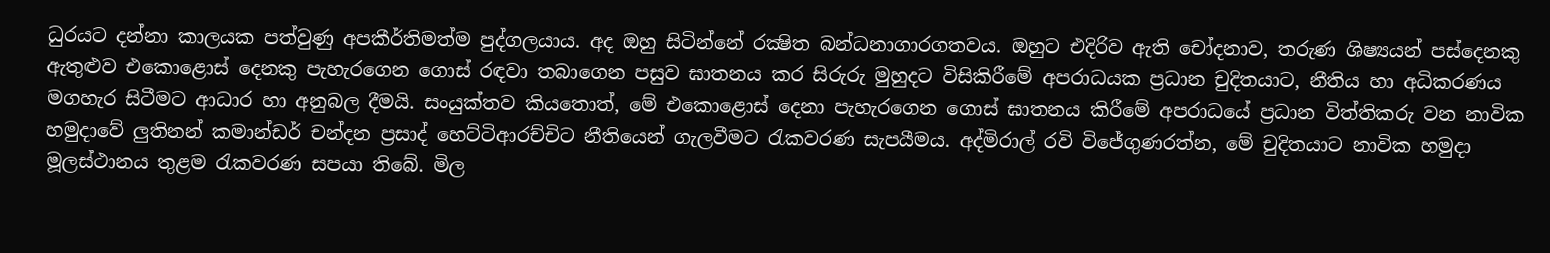ධුරයට දන්නා කාලයක පත්වුණු අපකීර්තිමත්ම පුද්ගලයාය. අද ඔහු සිටින්නේ රක්‍ෂිත බන්ධනාගාරගතවය. ඔහුට එදිරිව ඇති චෝදනාව, තරුණ ශිෂ්‍යයන් පස්දෙනකු ඇතුළුව එකොළොස් දෙනකු පැහැරගෙන ගොස් රඳවා තබාගෙන පසුව ඝාතනය කර සිරුරු මුහුදට විසිකිරීමේ අපරාධයක ප්‍රධාන චුදිතයාට, නීතිය හා අධිකරණය මගහැර සිටීමට ආධාර හා අනුබල දීමයි. සංයුක්තව කියතොත්, මේ එකොළොස් දෙනා පැහැරගෙන ගොස් ඝාතනය කිරීමේ අපරාධයේ ප්‍රධාන විත්තිකරු වන නාවික හමුදාවේ ලුතිනන් කමාන්ඩර් චන්දන ප්‍රසාද් හෙට්ටිආරච්චිට නීතියෙන් ගැලවීමට රැකවරණ සැපයීමය. අද්මිරාල් රවි විජේගුණරත්න, මේ චුදිතයාට නාවික හමුදා මූලස්ථානය තුළම රැකවරණ සපයා තිබේ. මිල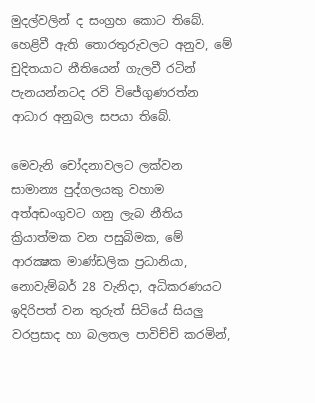මුදල්වලින් ද සංග්‍රහ කොට තිබේ. හෙළිවී ඇති තොරතුරුවලට අනුව, මේ චුදිතයාට නීතියෙන් ගැලවී රටින් පැනයන්නටද රවි විජේගුණරත්න ආධාර අනුබල සපයා තිබේ.

මෙවැනි චෝදනාවලට ලක්වන සාමාන්‍ය පුද්ගලයකු වහාම අත්අඩංගුවට ගනු ලැබ නීතිය ක්‍රියාත්මක වන පසුබිමක, මේ ආරක්‍ෂක මාණ්ඩලික ප්‍රධානියා, නොවැම්බර් 28 වැනිදා, අධිකරණයට ඉදිරිපත් වන තුරුත් සිටියේ සියලු වරප්‍රසාද හා බලතල පාවිච්චි කරමින්,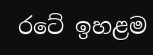රටේ ඉහළම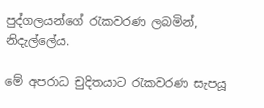පුද්ගලයන්ගේ රැකවරණ ලබමින්, නිදැල්ලේය.

මේ අපරාධ චුදිතයාට රැකවරණ සැපයූ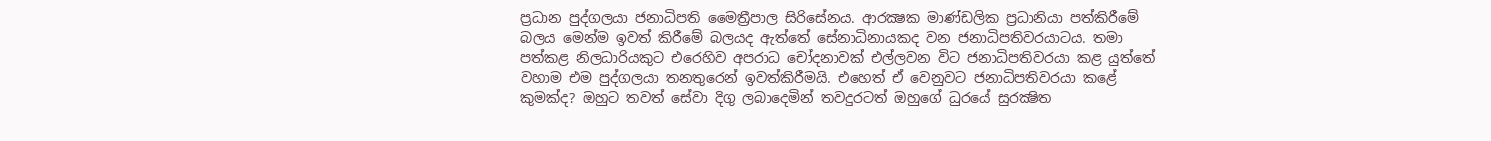ප්‍රධාන පුද්ගලයා ජනාධිපති මෛත්‍රීපාල සිරිසේනය. ආරක්‍ෂක මාණ්ඩලික ප්‍රධානියා පත්කිරීමේ බලය මෙන්ම ඉවත් කිරීමේ බලයද ඇත්තේ සේනාධිනායකද වන ජනාධිපතිවරයාටය. තමා පත්කළ නිලධාරියකුට එරෙහිව අපරාධ චෝදනාවක් එල්ලවන විට ජනාධිපතිවරයා කළ යුත්තේ වහාම එම පුද්ගලයා තනතුරෙන් ඉවත්කිරීමයි. එහෙත් ඒ වෙනුවට ජනාධිපතිවරයා කළේ කුමක්ද? ඔහුට තවත් සේවා දිගු ලබාදෙමින් තවදුරටත් ඔහුගේ ධුරයේ සුරක්‍ෂිත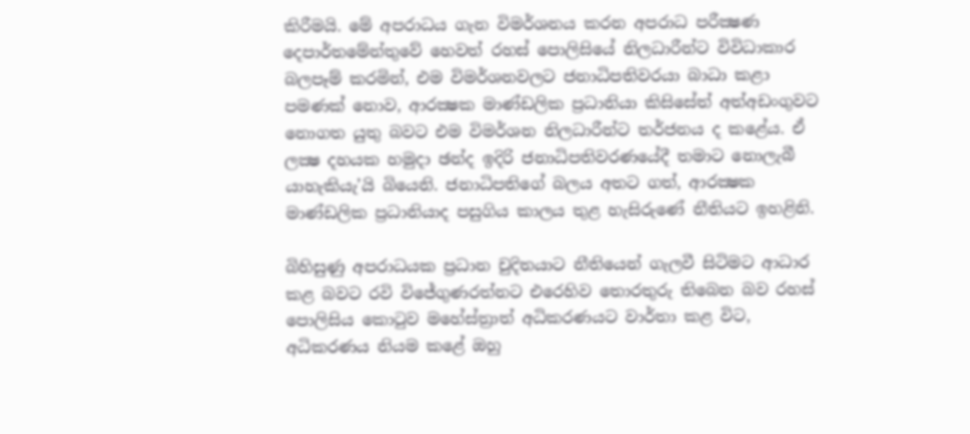කිරීමයි. මේ අපරාධය ගැන විමර්ශනය කරන අපරාධ පරීක්‍ෂණ දෙපාර්තමේන්තුවේ හෙවත් රහස් පොලිසියේ නිලධාරීන්ට විවිධාකාර බලපෑම් කරමින්, එම විමර්ශනවලට ජනාධිපතිවරයා බාධා කළා පමණක් නොව, ආරක්‍ෂක මාණ්ඩලික ප්‍රධානියා කිසිසේත් අත්අඩංගුවට නොගත යුතු බවට එම විමර්ශන නිලධාරීන්ට තර්ජනය ද කළේය. ඒ ලක්‍ෂ දහයක හමුදා ඡන්ද ඉදිරි ජනාධිපතිවරණයේදී තමාට නොලැබී යාහැකියැ’යි බියෙනි. ජනාධිපතිගේ බලය අතට ගත්, ආරක්‍ෂක මාණ්ඩලික ප්‍රධානියාද පසුගිය කාලය තුළ හැසිරුණේ නීතියට ඉහළිනි.

බිහිසුණු අපරාධයක ප්‍රධාන චුදිතයාට නීතියෙන් ගැලවී සිටිමට ආධාර කළ බවට රවි විජේගුණරත්නට එරෙහිව තොරතුරු තිබෙන බව රහස් පොලිසිය කොටුව මහේස්ත්‍රාත් අධිකරණයට වාර්තා කළ විට, අධිකරණය නියම කළේ ඔහු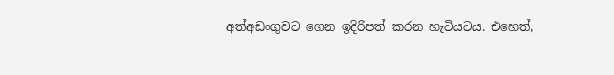අත්අඩංගුවට ගෙන ඉදිරිපත් කරන හැටියටය. එහෙත්,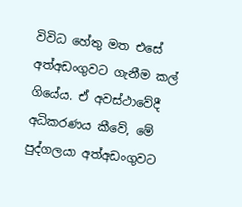විවිධ හේතු මත එසේ අත්අඩංගුවට ගැනීම කල් ගියේය. ඒ අවස්ථාවේදී අධිකරණය කීවේ, මේ පුද්ගලයා අත්අඩංගුවට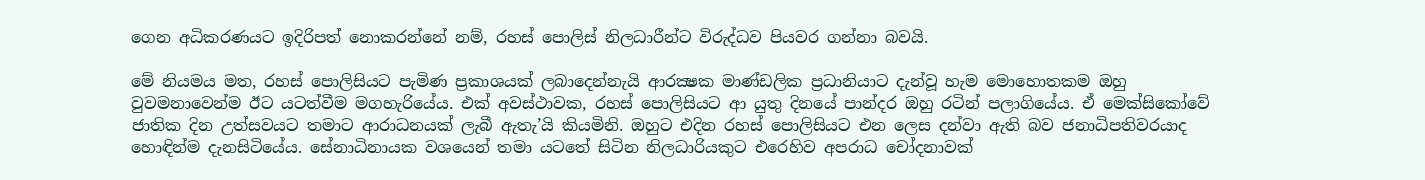ගෙන අධිකරණයට ඉදිරිපත් නොකරන්නේ නම්, රහස් පොලිස් නිලධාරීන්ට විරුද්ධව පියවර ගන්නා බවයි.

මේ නියමය මත, රහස් පොලිසියට පැමිණ ප්‍රකාශයක් ලබාදෙන්නැයි ආරක්‍ෂක මාණ්ඩලික ප්‍රධානියාට දැන්වූ හැම මොහොතකම ඔහු වුවමනාවෙන්ම ඊට යටත්වීම මගහැරියේය. එක් අවස්ථාවක, රහස් පොලිසියට ආ යුතු දිනයේ පාන්දර ඔහු රටින් පලාගියේය. ඒ මෙක්සිකෝවේ ජාතික දින උත්සවයට තමාට ආරාධනයක් ලැබී ඇතැ’යි කියමිනි. ඔහුට එදින රහස් පොලිසියට එන ලෙස දන්වා ඇති බව ජනාධිපතිවරයාද හොඳින්ම දැනසිටියේය. සේනාධිනායක වශයෙන් තමා යටතේ සිටින නිලධාරියකුට එරෙහිව අපරාධ චෝදනාවක්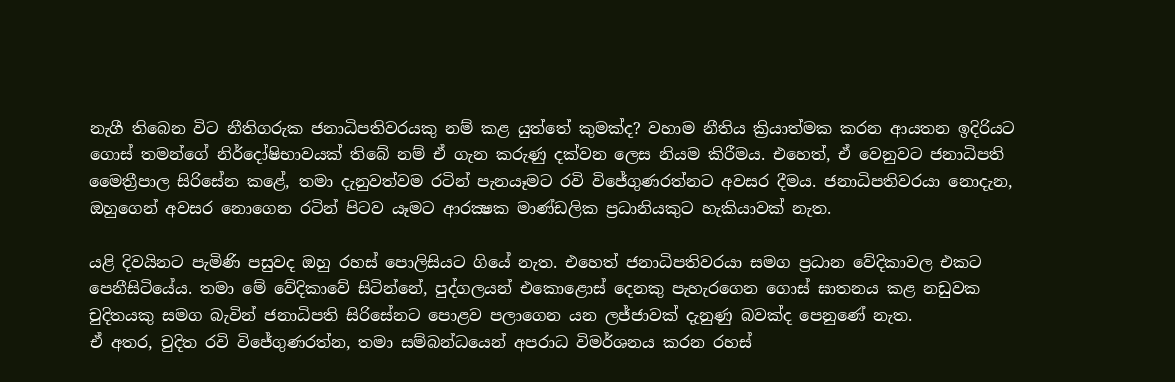නැගී තිබෙන විට නීතිගරුක ජනාධිපතිවරයකු නම් කළ යුත්තේ කුමක්ද? වහාම නීතිය ක්‍රියාත්මක කරන ආයතන ඉදිරියට ගොස් තමන්ගේ නිර්දෝෂිභාවයක් තිබේ නම් ඒ ගැන කරුණු දක්වන ලෙස නියම කිරීමය. එහෙත්, ඒ වෙනුවට ජනාධිපති මෛත්‍රීපාල සිරිසේන කළේ, තමා දැනුවත්වම රටින් පැනයෑමට රවි විජේගුණරත්නට අවසර දීමය. ජනාධිපතිවරයා නොදැන, ඔහුගෙන් අවසර නොගෙන රටින් පිටව යෑමට ආරක්‍ෂක මාණ්ඩලික ප්‍රධානියකුට හැකියාවක් නැත.

යළි දිවයිනට පැමිණි පසුවද ඔහු රහස් පොලිසියට ගියේ නැත. එහෙත් ජනාධිපතිවරයා සමග ප්‍රධාන වේදිකාවල එකට පෙනීසිටියේය. තමා මේ වේදිකාවේ සිටින්නේ, පුද්ගලයන් එකොළොස් දෙනකු පැහැරගෙන ගොස් ඝාතනය කළ නඩුවක චුදිතයකු සමග බැවින් ජනාධිපති සිරිසේනට පොළව පලාගෙන යන ලජ්ජාවක් දැනුණු බවක්ද පෙනුණේ නැත.
ඒ අතර, චුදිත රවි විජේගුණරත්න, තමා සම්බන්ධයෙන් අපරාධ විමර්ශනය කරන රහස්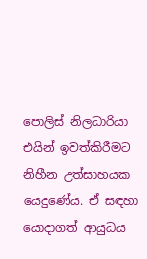පොලිස් නිලධාරියා එයින් ඉවත්කිරීමට නිහීන උත්සාහයක යෙදුණේය. ඒ සඳහා යොදාගත් ආයුධය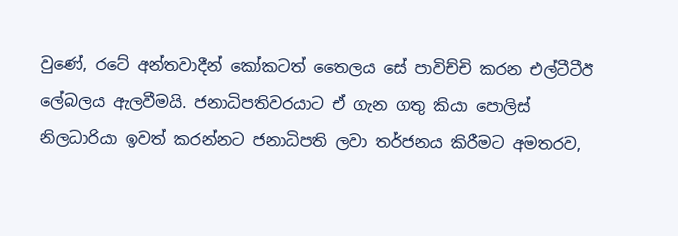වුණේ, රටේ අන්තවාදීන් කෝකටත් තෛලය සේ පාවිච්චි කරන එල්ටීටීඊ ලේබලය ඇලවීමයි. ජනාධිපතිවරයාට ඒ ගැන ගතු කියා පොලිස් නිලධාරියා ඉවත් කරන්නට ජනාධිපති ලවා තර්ජනය කිරීමට අමතරව,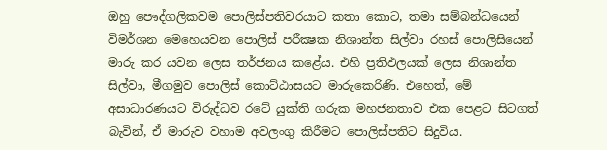ඔහු පෞද්ගලිකවම පොලිස්පතිවරයාට කතා කොට, තමා සම්බන්ධයෙන් විමර්ශන මෙහෙයවන පොලිස් පරීක්‍ෂක නිශාන්ත සිල්වා රහස් පොලිසියෙන් මාරු කර යවන ලෙස තර්ජනය කළේය. එහි ප්‍රතිඵලයක් ලෙස නිශාන්ත සිල්වා, මීගමුව පොලිස් කොට්ඨාසයට මාරුකෙරිණි. එහෙත්, මේ අසාධාරණයට විරුද්ධව රටේ යුක්ති ගරුක මහජනතාව එක පෙළට සිටගත් බැවින්, ඒ මාරුව වහාම අවලංගු කිරීමට පොලිස්පතිට සිදුවිය.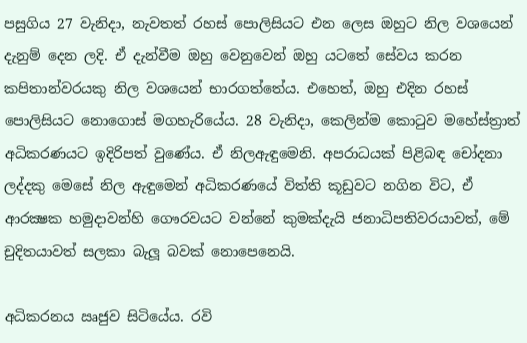පසුගිය 27 වැනිදා, නැවතත් රහස් පොලිසියට එන ලෙස ඔහුට නිල වශයෙන් දැනුම් දෙන ලදි. ඒ දැන්වීම ඔහු වෙනුවෙන් ඔහු යටතේ සේවය කරන කපිතාන්වරයකු නිල වශයෙන් භාරගත්තේය. එහෙත්, ඔහු එදින රහස් පොලිසියට නොගොස් මගහැරියේය. 28 වැනිදා, කෙලින්ම කොටුව මහේස්ත්‍රාත් අධිකරණයට ඉදිරිපත් වුණේය. ඒ නිලඇඳුමෙනි. අපරාධයක් පිළිබඳ චෝදනා ලද්දකු මෙසේ නිල ඇඳුමෙන් අධිකරණයේ විත්ති කූඩුවට නගින විට, ඒ ආරක්‍ෂක හමුදාවන්හි ගෞරවයට වන්නේ කුමක්දැයි ජනාධිපතිවරයාවත්, මේ චුදිතයාවත් සලකා බැලූ බවක් නොපෙනෙයි.

අධිකරනය ඍජුව සිටියේය. රවි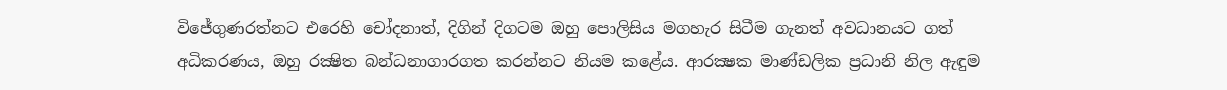විජේගුණරත්නට එරෙහි චෝදනාත්, දිගින් දිගටම ඔහු පොලිසිය මගහැර සිටීම ගැනත් අවධානයට ගත් අධිකරණය, ඔහු රක්‍ෂිත බන්ධනාගාරගත කරන්නට නියම කළේය. ආරක්‍ෂක මාණ්ඩලික ප්‍රධානි නිල ඇඳුම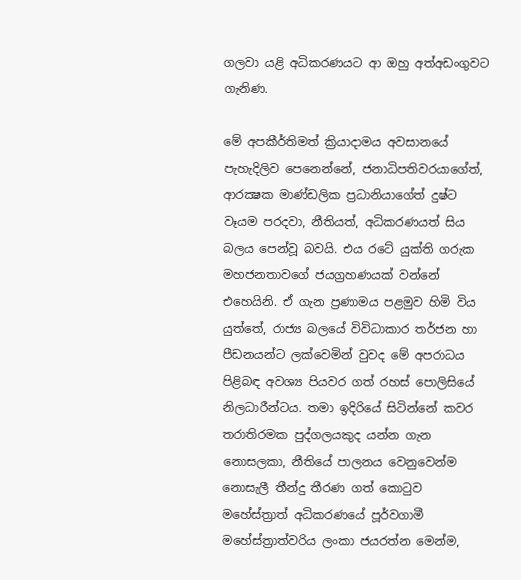ගලවා යළි අධිකරණයට ආ ඔහු අත්අඩංගුවට ගැනිණ.

මේ අපකීර්තිමත් ක්‍රියාදාමය අවසානයේ පැහැදිලිව පෙනෙන්නේ, ජනාධිපතිවරයාගේත්, ආරක්‍ෂක මාණ්ඩලික ප්‍රධානියාගේත් දුෂ්ට වෑයම පරදවා, නීතියත්, අධිකරණයත් සිය බලය පෙන්වූ බවයි. එය රටේ යුක්ති ගරුක මහජනතාවගේ ජයග්‍රහණයක් වන්නේ එහෙයිනි. ඒ ගැන ප්‍රණාමය පළමුව හිමි විය යුත්තේ, රාජ්‍ය බලයේ විවිධාකාර තර්ජන හා පීඩනයන්ට ලක්වෙමින් වුවද මේ අපරාධය පිළිබඳ අවශ්‍ය පියවර ගත් රහස් පොලිසියේ නිලධාරීන්ටය. තමා ඉදිරියේ සිටින්නේ කවර තරාතිරමක පුද්ගලයකුද යන්න ගැන නොසලකා, නීතියේ පාලනය වෙනුවෙන්ම නොසැලී තීන්දු තීරණ ගත් කොටුව මහේස්ත්‍රාත් අධිකරණයේ පූර්වගාමී මහේස්ත්‍රාත්වරිය ලංකා ජයරත්න මෙන්ම,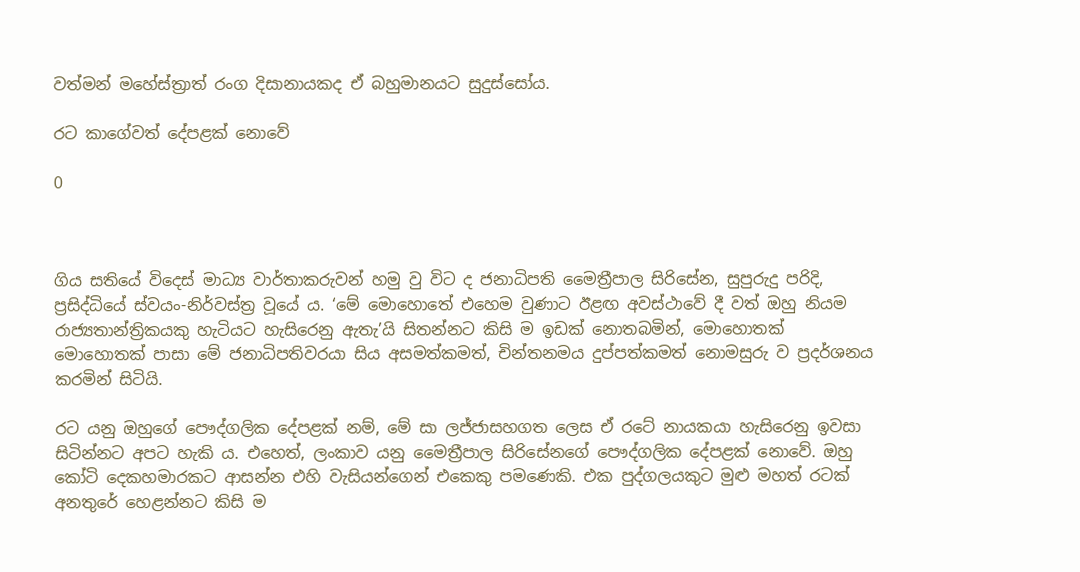වත්මන් මහේස්ත්‍රාත් රංග දිසානායකද ඒ බහුමානයට සුදුස්සෝය.

රට කාගේවත් දේපළක් නොවේ

0



ගිය සතියේ විදෙස් මාධ්‍ය වාර්තාකරුවන් හමු වු විට ද ජනාධිපති මෛත්‍රීපාල සිරිසේන, සුපුරුදු පරිදි, ප්‍රසිද්ධියේ ස්වයං-නිර්වස්ත්‍ර වූයේ ය. ‘මේ මොහොතේ එහෙම වුණාට ඊළඟ අවස්ථාවේ දී වත් ඔහු නියම රාජ්‍යතාන්ත්‍රිකයකු හැටියට හැසිරෙනු ඇතැ’යි සිතන්නට කිසි ම ඉඩක් නොතබමින්, මොහොතක් මොහොතක් පාසා මේ ජනාධිපතිවරයා සිය අසමත්කමත්, චින්තනමය දුප්පත්කමත් නොමසුරු ව ප්‍රදර්ශනය කරමින් සිටියි.

රට යනු ඔහුගේ පෞද්ගලික දේපළක් නම්, මේ සා ලජ්ජාසහගත ලෙස ඒ රටේ නායකයා හැසිරෙනු ඉවසා සිටින්නට අපට හැකි ය. එහෙත්, ලංකාව යනු මෛත්‍රීපාල සිරිසේනගේ පෞද්ගලික දේපළක් නොවේ. ඔහු කෝටි දෙකහමාරකට ආසන්න එහි වැසියන්ගෙන් එකෙකු පමණෙකි. එක පුද්ගලයකුට මුළු මහත් රටක් අනතුරේ හෙළන්නට කිසි ම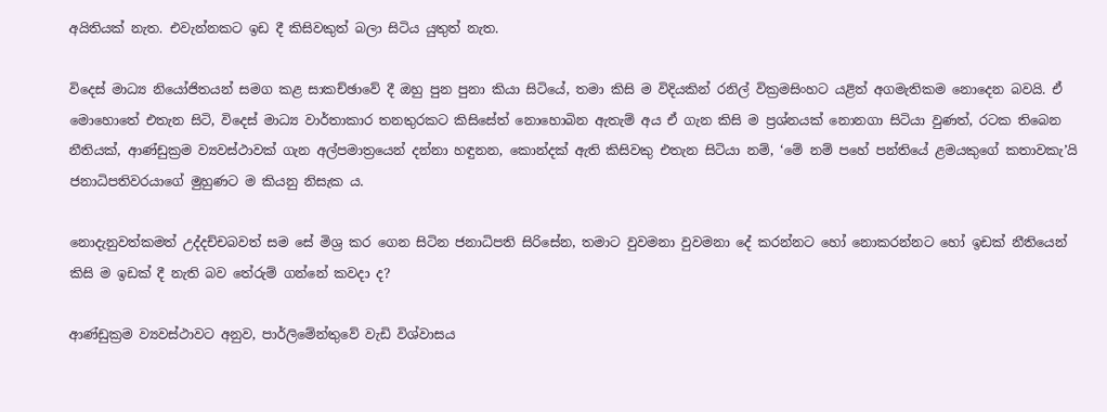අයිතියක් නැත. එවැන්නකට ඉඩ දී කිසිවකුත් බලා සිටිය යුතුත් නැත.

විදෙස් මාධ්‍ය නියෝජිතයන් සමග කළ සාකච්ඡාවේ දී ඔහු පුන පුනා කියා සිටියේ, තමා කිසි ම විදියකින් රනිල් වික්‍රමසිංහට යළිත් අගමැතිකම නොදෙන බවයි. ඒ මොහොතේ එතැන සිටි, විදෙස් මාධ්‍ය වාර්තාකාර තනතුරකට කිසිසේත් නොහොබින ඇතැම් අය ඒ ගැන කිසි ම ප්‍රශ්නයක් නොනගා සිටියා වුණත්, රටක තිබෙන නීතියක්, ආණ්ඩුක්‍රම ව්‍යවස්ථාවක් ගැන අල්පමාත්‍රයෙන් දන්නා හඳුනන, කොන්දක් ඇති කිසිවකු එතැන සිටියා නම්, ‘මේ නම් පහේ පන්තියේ ළමයකුගේ කතාවකැ’යි ජනාධිපතිවරයාගේ මුහුණට ම කියනු නිසැක ය.

නොදැනුවත්කමත් උද්දච්චබවත් සම සේ මිශ්‍ර කර ගෙන සිටින ජනාධිපති සිරිසේන, තමාට වුවමනා වුවමනා දේ කරන්නට හෝ නොකරන්නට හෝ ඉඩක් නීතියෙන් කිසි ම ඉඩක් දී නැති බව තේරුම් ගන්නේ කවදා ද?

ආණ්ඩුක්‍රම ව්‍යවස්ථාවට අනුව, පාර්ලිමේන්තුවේ වැඩි විශ්වාසය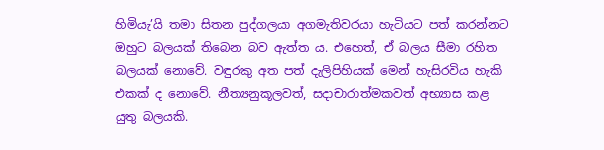හිමියැ’යි තමා සිතන පුද්ගලයා අගමැතිවරයා හැටියට පත් කරන්නට ඔහුට බලයක් තිබෙන බව ඇත්ත ය. එහෙත්, ඒ බලය සීමා රහිත බලයක් නොවේ. වඳුරකු අත පත් දැලිපිහියක් මෙන් හැසිරවිය හැකි එකක් ද නොවේ. නීත්‍යනුකූලවත්, සදාචාරාත්මකවත් අභ්‍යාස කළ යුතු බලයකි.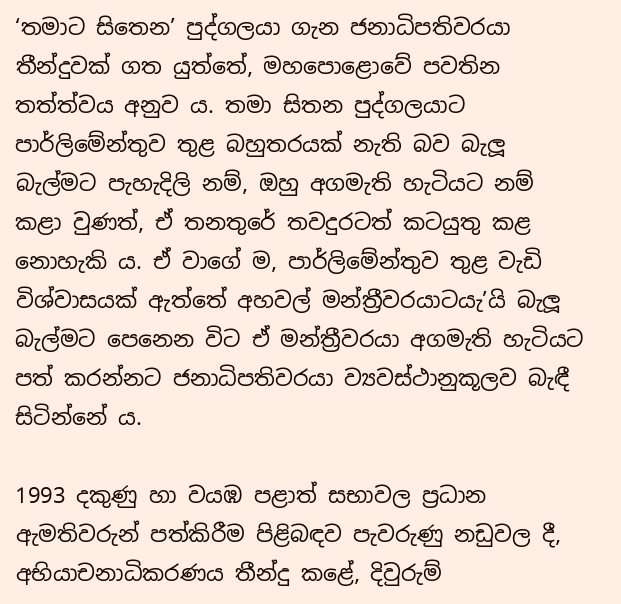‘තමාට සිතෙන’ පුද්ගලයා ගැන ජනාධිපතිවරයා තීන්දුවක් ගත යුත්තේ, මහපොළොවේ පවතින තත්ත්වය අනුව ය. තමා සිතන පුද්ගලයාට පාර්ලිමේන්තුව තුළ බහුතරයක් නැති බව බැලූ බැල්මට පැහැදිලි නම්, ඔහු අගමැති හැටියට නම් කළා වුණත්, ඒ තනතුරේ තවදුරටත් කටයුතු කළ නොහැකි ය. ඒ වාගේ ම, පාර්ලිමේන්තුව තුළ වැඩි විශ්වාසයක් ඇත්තේ අහවල් මන්ත්‍රීවරයාටයැ’යි බැලූ බැල්මට පෙනෙන විට ඒ මන්ත්‍රීවරයා අගමැති හැටියට පත් කරන්නට ජනාධිපතිවරයා ව්‍යවස්ථානුකූලව බැඳී සිටින්නේ ය.

1993 දකුණු හා වයඹ පළාත් සභාවල ප්‍රධාන ඇමතිවරුන් පත්කිරීම පිළිබඳව පැවරුණු නඩුවල දී, අභියාචනාධිකරණය තීන්දු කළේ, දිවුරුම්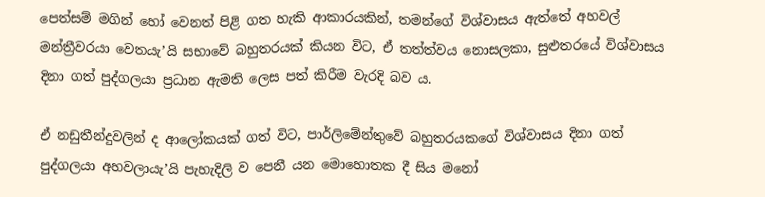පෙත්සම් මගින් හෝ වෙනත් පිළි ගත හැකි ආකාරයකින්, තමන්ගේ විශ්වාසය ඇත්තේ අහවල් මන්ත්‍රීවරයා වෙතයැ’යි සභාවේ බහුතරයක් කියන විට, ඒ තත්ත්වය නොසලකා, සුළුතරයේ විශ්වාසය දිනා ගත් පුද්ගලයා ප්‍රධාන ඇමති ලෙස පත් කිරීම වැරදි බව ය.

ඒ නඩුතීන්දුවලින් ද ආලෝකයක් ගත් විට, පාර්ලිමේන්තුවේ බහුතරයකගේ විශ්වාසය දිනා ගත් පුද්ගලයා අහවලායැ’යි පැහැදිලි ව පෙනී යන මොහොතක දී සිය මනෝ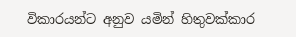විකාරයන්ට අනුව යමින් හිතුවක්කාර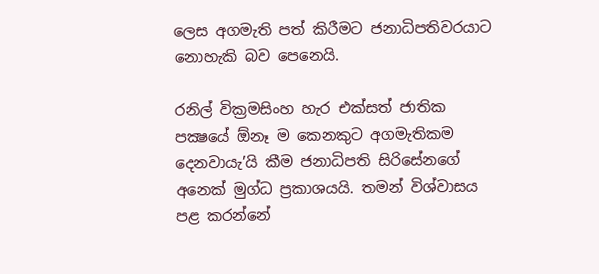ලෙස අගමැති පත් කිරීමට ජනාධිපතිවරයාට නොහැකි බව පෙනෙයි.

රනිල් වික්‍රමසිංහ හැර එක්සත් ජාතික පක්‍ෂයේ ඕනෑ ම කෙනකුට අගමැතිකම දෙනවායැ’යි කීම ජනාධිපති සිරිසේනගේ අනෙක් මුග්ධ ප්‍රකාශයයි. තමන් විශ්වාසය පළ කරන්නේ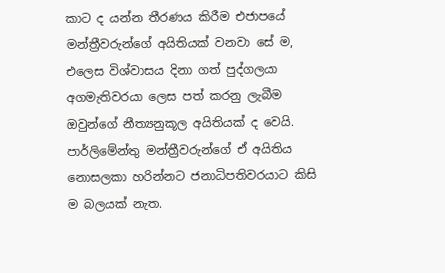කාට ද යන්න තීරණය කිරීම එජාපයේ මන්ත්‍රීවරුන්ගේ අයිතියක් වනවා සේ ම, එලෙස විශ්වාසය දිනා ගත් පුද්ගලයා අගමැතිවරයා ලෙස පත් කරනු ලැබීම ඔවුන්ගේ නීත්‍යනුකූල අයිතියක් ද වෙයි. පාර්ලිමේන්තු මන්ත්‍රීවරුන්ගේ ඒ අයිතිය නොසලකා හරින්නට ජනාධිපතිවරයාට කිසි ම බලයක් නැත.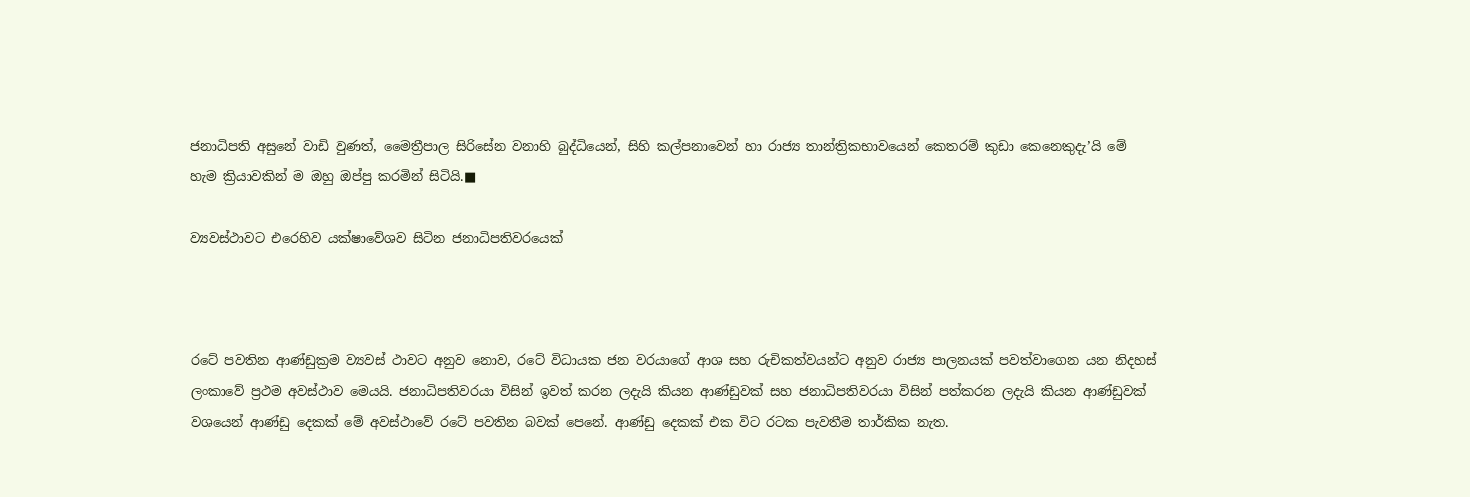ජනාධිපති අසුනේ වාඩි වුණත්, මෛත්‍රීපාල සිරිසේන වනාහි බුද්ධියෙන්, සිහි කල්පනාවෙන් හා රාජ්‍ය තාන්ත්‍රිකභාවයෙන් කෙතරම් කුඩා කෙනෙකුදැ’යි මේ හැම ක්‍රියාවකින් ම ඔහු ඔප්පු කරමින් සිටියි.■

ව්‍යවස්ථාවට එරෙහිව යක්ෂාවේශව සිටින ජනාධිපතිවරයෙක්



රටේ පවතින ආණ්ඩුක්‍රම ව්‍යවස් ථාවට අනුව නොව, රටේ විධායක ජන වරයාගේ ආශ සහ රුචිකත්වයන්ට අනුව රාජ්‍ය පාලනයක් පවත්වාගෙන යන නිදහස් ලංකාවේ ප්‍රථම අවස්ථාව මෙයයි. ජනාධිපතිවරයා විසින් ඉවත් කරන ලදැයි කියන ආණ්ඩුවක් සහ ජනාධිපතිවරයා විසින් පත්කරන ලදැයි කියන ආණ්ඩුවක් වශයෙන් ආණ්ඩු දෙකක් මේ අවස්ථාවේ රටේ පවතින බවක් පෙනේ. ආණ්ඩු දෙකක් එක විට රටක පැවතීම තාර්කික නැත.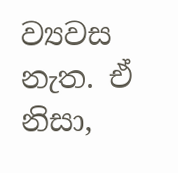ව්‍යවස නැත. ඒ නිසා,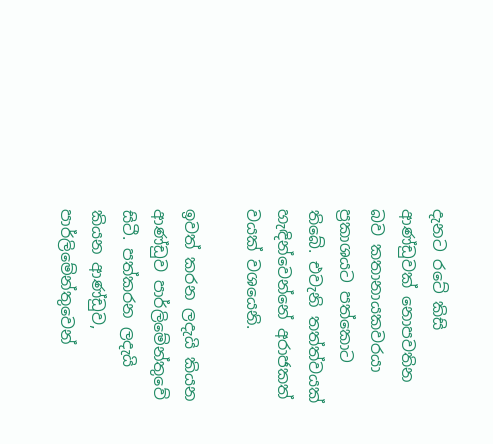දැනට රටේ කිසි ආණ්ඩුවක් නොපවතින බව කතානායකවරයා ප්‍රකාශයට පත්කොට තිබේ. එවැනි තත්ත්වයක් හැඳින්වෙන්නේ අරාජකත් වයක් වශ‍‍යෙනි.

ඉවත් කරන ලදැයි කියන ආණ්ඩුව පාර්ලිමේන්තුවේ සිටී. පත්කරන ලදැයි කියන ආණ්ඩුව, පාර්ලිමේන්තුවෙන්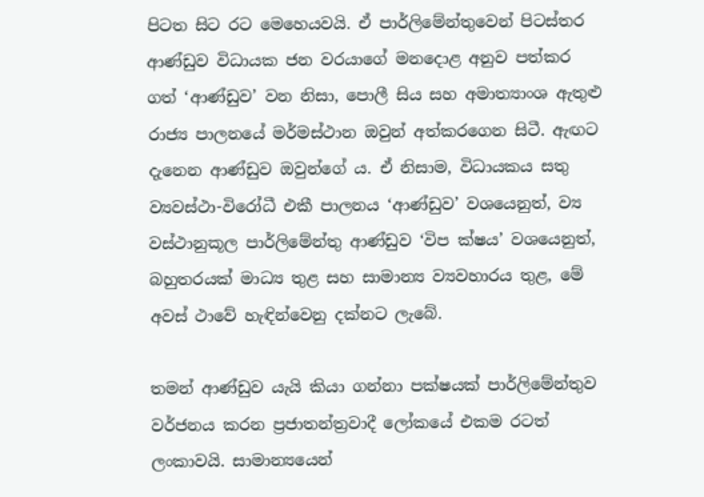පිටත සිට රට මෙහෙයවයි. ඒ පාර්ලිමේන්තුවෙන් පිටස්තර ආණ්ඩුව විධායක ජන වරයාගේ මනදොළ අනුව පත්කර ගත් ‘ආණ්ඩුව’ වන නිසා, පොලී සිය සහ අමාත්‍යාංශ ඇතුළු රාජ්‍ය පාලනයේ මර්මස්ථාන ඔවුන් අත්කරගෙන සිටී. ඇඟට දැනෙන ආණ්ඩුව ඔවුන්ගේ ය. ඒ නිසාම, විධායකය සතු ව්‍යවස්ථා-විරෝධී එකී පාලනය ‘ආණ්ඩුව’ වශයෙනුත්, ව්‍ය වස්ථානුකූල පාර්ලිමේන්තු ආණ්ඩුව ‘විප ක්ෂය’ වශයෙනුත්, බහුතරයක් මාධ්‍ය තුළ සහ සාමාන්‍ය ව්‍යවහාරය තුළ, මේ අවස් ථාවේ හැඳින්වෙනු දක්නට ලැබේ.

තමන් ආණ්ඩුව යැයි කියා ගන්නා පක්ෂයක් පාර්ලිමේන්තුව වර්ජනය කරන ප්‍රජාතන්ත්‍රවාදී ලෝකයේ එකම රටත් ලංකාවයි. සාමාන්‍යයෙන්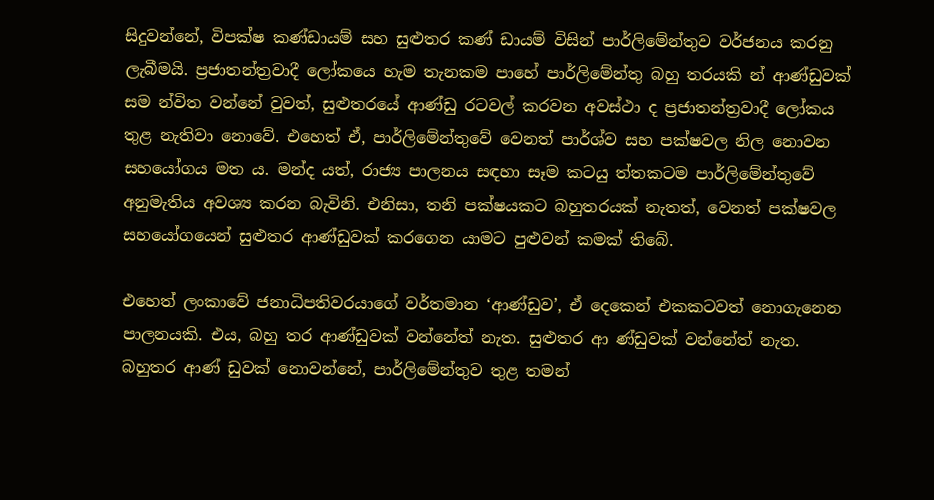සිදුවන්නේ, විපක්ෂ කණ්ඩායම් සහ සුළුතර කණ් ඩායම් විසින් පාර්ලිමේන්තුව වර්ජනය කරනු ලැබීමයි. ප්‍රජාතන්ත්‍රවාදී ලෝකයෙ හැම තැනකම පාහේ පාර්ලිමේන්තු බහු තරයකි න් ආණ්ඩුවක් සම න්විත වන්නේ වුවත්, සුළුතරයේ ආණ්ඩු රටවල් කරවන අවස්ථා ද ප්‍රජාතන්ත්‍රවාදී ලෝකය තුළ නැතිවා නොවේ. එහෙත් ඒ, පාර්ලිමේන්තුවේ වෙනත් පාර්ශ්ව සහ පක්ෂවල නිල නොවන සහයෝගය මත ය. මන්ද යත්, රාජ්‍ය පාලනය සඳහා සෑම කටයු ත්තකටම පාර්ලිමේන්තුවේ අනුමැතිය අවශ්‍ය කරන බැවිනි. එනිසා, තනි පක්ෂයකට බහුතරයක් නැතත්, වෙනත් පක්ෂවල සහයෝගයෙන් සුළුතර ආණ්ඩුවක් කරගෙන යාමට පුළුවන් කමක් තිබේ.

එහෙත් ලංකාවේ ජනාධිපතිවරයාගේ වර්තමාන ‘ආණ්ඩුව’, ඒ දෙකෙන් එකකටවත් නොගැනෙන පාලනයකි. එය, බහු තර ආණ්ඩුවක් වන්නේත් නැත. සුළුතර ආ ණ්ඩුවක් වන්නේත් නැත. බහුතර ආණ් ඩුවක් නොවන්නේ, පාර්ලිමේන්තුව තුළ තමන්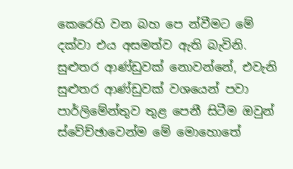කෙරෙහි වන බහ පෙ න්වීමට මේ දක්වා එය අසමත්ව ඇති බැවිනි. සුළුතර ආණ්ඩුවක් නොවන්නේ, එවැනි සුළුතර ආණ්ඩුවක් වශයෙන් පවා පාර්ලිමේන්තුව තුළ පෙනී සිටීම ඔවුන් ස්වේච්ඡාවෙන්ම මේ මොහොතේ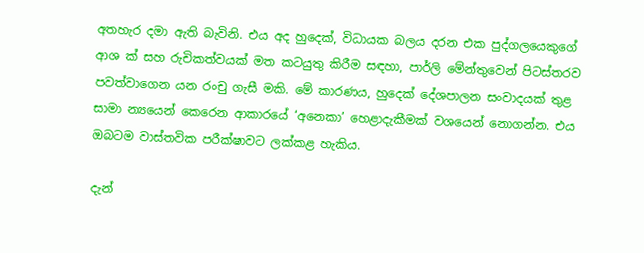අතහැර දමා ඇති බැවිනි. එය අද හුදෙක්, විධායක බලය දරන එක පුද්ගලයෙකුගේ ආශ ක් සහ රුචිකත්වයක් මත කටයුතු කිරීම සඳහා, පාර්ලි මේන්තුවෙන් පිටස්තරව පවත්වාගෙන යන රංචු ගැසී මකි. මේ කාරණය, හුදෙක් දේශපාලන සංවාදයක් තුළ සාමා න්‍යයෙන් කෙරෙන ආකාරයේ ‘අනෙකා’ හෙළාදැකීමක් වශයෙන් නොගන්න. එය ඔබටම වාස්තවික පරීක්ෂාවට ලක්කළ හැකිය.

දැන්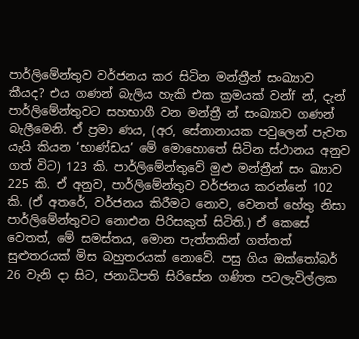පාර්ලිමේන්තුව වර්ජනය කර සිටින මන්ත්‍රීන් සංඛ්‍යාව කීයද? එය ගණන් බැලිය හැකි එක ක්‍රමයක් වන්f න්, දැන් පාර්ලිමේන්තුවට සහභාගී වන මන්ත්‍රී න් සංඛ්‍යාව ගණන් බැලීමෙනි. ඒ ප්‍රමා ණය, (අර, සේනානායක පවුලෙන් පැවත යැයි කියන ‘භාණ්ඩය’ මේ මොහොතේ සිටින ස්ථානය අනුව ගත් විට) 123 කි. පාර්ලිමේන්තුවේ මුළු මන්ත්‍රීන් සං ඛ්‍යාව 225 කි. ඒ අනුව, පාර්ලිමේන්තුව වර්ජනය කරන්නේ 102 කි. (ඒ අතරේ, වර්ජනය කිරීමට නොව, වෙනත් හේතු නිසා පාර්ලිමේන්තුවට නොඑන පිරිසකුත් සිටිති.) ඒ කෙසේ වෙතත්, මේ සමස්තය, මොන පැත්තකින් ගත්තත් සුළුතරයක් මිස බහුතරයක් නොවේ. පසු ගිය ඔක්තෝබර් 26 වැනි දා සිට, ජනාධිපති සිරිසේන ගණිත පටලැවිල්ලක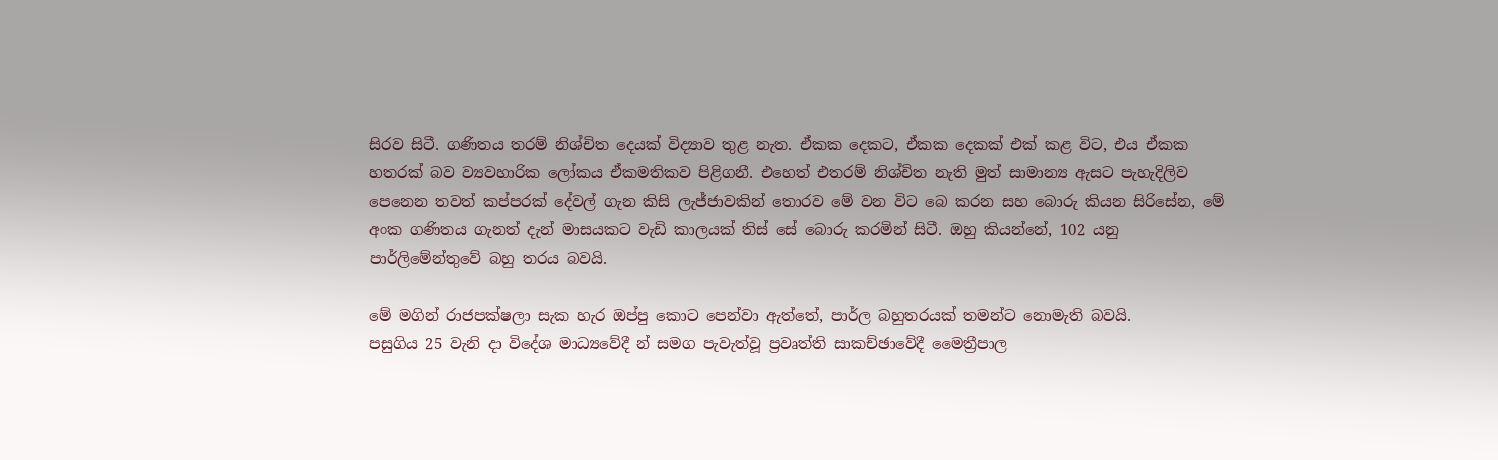සිරව සිටී. ගණිතය තරම් නිශ්චිත දෙයක් විද්‍යාව තුළ නැත. ඒකක දෙකට, ඒකක දෙකක් එක් කළ විට, එය ඒකක හතරක් බව ව්‍යවහාරික ලෝකය ඒකමතිකව පිළිගනී. එහෙත් එතරම් නිශ්චිත නැති මුත් සාමාන්‍ය ඇසට පැහැදිලිව පෙනෙන තවත් කප්පරක් දේවල් ගැන කිසි ලැජ්ජාවකින් තොරව මේ වන විට බෙ කරන සහ බොරු කියන සිරිසේන, මේ අංක ගණිතය ගැනත් දැන් මාසයකට වැඩි කාලයක් තිස් සේ බොරු කරමින් සිටී. ඔහු කියන්නේ, 102 යනු පාර්ලිමේන්තුවේ බහු තරය බවයි.

මේ මගින් රාජපක්ෂලා සැක හැර ඔප්පු කොට පෙන්වා ඇත්තේ, පාර්ල බහුතරයක් තමන්ට නොමැති බවයි.
පසුගිය 25 වැනි දා විදේශ මාධ්‍යවේදී න් සමග පැවැත්වූ ප්‍රවෘත්ති සාකච්ඡාවේදී මෛත්‍රීපාල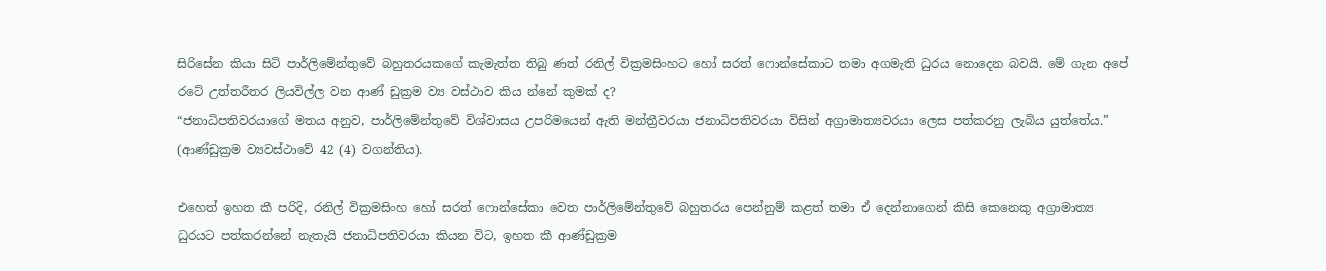සිරිසේන කියා සිටි පාර්ලිමේන්තුවේ බහුතරයකගේ කැමැත්ත තිබු ණත් රනිල් වික්‍රමසිංහට හෝ සරත් ෆොන්සේකාට තමා අගමැති ධුරය නොදෙන බවයි. මේ ගැන අපේ රටේ උත්තරීතර ලියවිල්ල වන ආණ් ඩුක්‍රම ව්‍ය වස්ථාව කිය න්නේ කුමක් ද?
“ජනාධිපතිවරයාගේ මතය අනුව, පාර්ලිමේන්තුවේ විශ්වාසය උපරිමයෙන් ඇති මන්ත්‍රීවරයා ජනාධිපතිවරයා විසින් අග්‍රාමාත්‍යවරයා ලෙස පත්කරනු ලැබිය යුත්තේය.” (ආණ්ඩුක්‍රම ව්‍යවස්ථාවේ 42 (4) වගන්තිය).

එහෙත් ඉහත කී පරිදි, රනිල් වික්‍රමසිංහ හෝ සරත් ෆොන්සේකා වෙත පාර්ලිමේන්තුවේ බහුතරය පෙන්නුම් කළත් තමා ඒ දෙන්නාගෙන් කිසි කෙනෙකු අග්‍රාමාත්‍ය ධුරයට පත්කරන්නේ නැතැයි ජනාධිපතිවරයා කියන විට, ඉහත කී ආණ්ඩුක්‍රම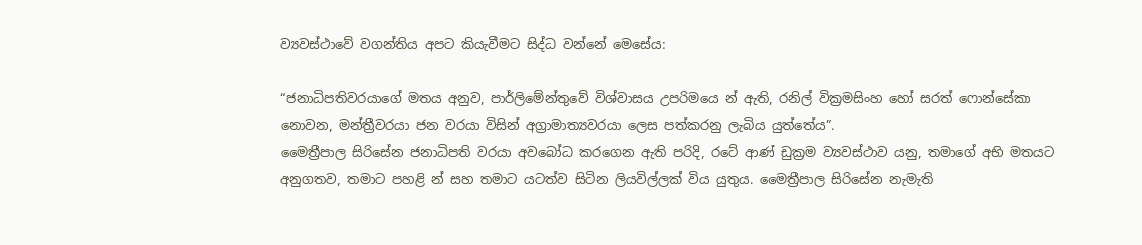ව්‍යවස්ථාවේ වගන්තිය අපට කියැවීමට සිද්ධ වන්නේ මෙසේය:

“ජනාධිපතිවරයාගේ මතය අනුව, පාර්ලිමේන්තුවේ විශ්වාසය උපරිමයෙ න් ඇති, රනිල් වික්‍රමසිංහ හෝ සරත් ෆොන්සේකා නොවන, මන්ත්‍රීවරයා ජන වරයා විසින් අග්‍රාමාත්‍යවරයා ලෙස පත්කරනු ලැබිය යුත්තේය”.
මෛත්‍රීපාල සිරිසේන ජනාධිපති වරයා අවබෝධ කරගෙන ඇති පරිදි, රටේ ආණ් ඩුක්‍රම ව්‍යවස්ථාව යනු, තමාගේ අභි මතයට අනුගතව, තමාට පහළි න් සහ තමාට යටත්ව සිටින ලියවිල්ලක් විය යුතුය. මෛත්‍රීපාල සිරිසේන නැමැති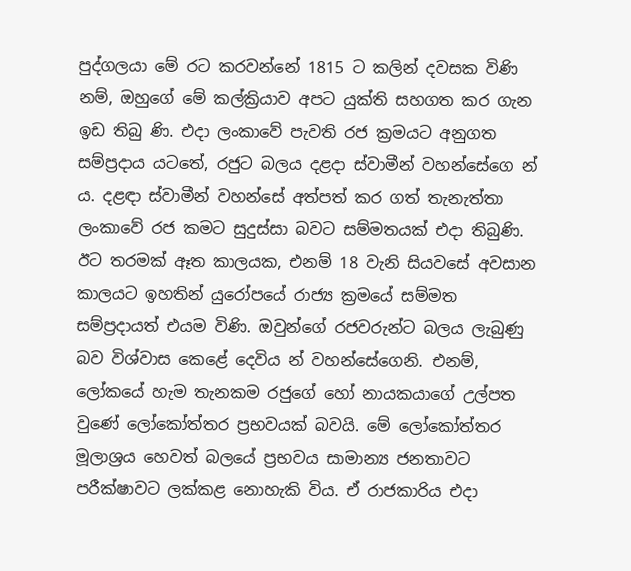පුද්ගලයා මේ රට කරවන්නේ 1815 ට කලින් දවසක විණි නම්, ඔහුගේ මේ කල්ක්‍රියාව අපට යුක්ති සහගත කර ගැන ඉඩ තිබු ණි. එදා ලංකාවේ පැවති රජ ක්‍රමයට අනුගත සම්ප්‍රදාය යටතේ, රජුට බලය දළදා ස්වාමීන් වහන්සේගෙ න් ය. දළඳා ස්වාමීන් වහන්සේ අත්පත් කර ගත් තැනැත්තා ලංකාවේ රජ කමට සුදුස්සා බවට සම්මතයක් එදා තිබුණි. ඊට තරමක් ඈත කාලයක, එනම් 18 වැනි සියවසේ අවසාන කාලයට ඉහතින් යුරෝපයේ රාජ්‍ය ක්‍රමයේ සම්මත සම්ප්‍රදායත් එයම විණි. ඔවුන්ගේ රජවරුන්ට බලය ලැබුණු බව විශ්වාස කෙළේ දෙවිය න් වහන්සේගෙනි. එනම්, ලෝකයේ හැම තැනකම රජුගේ හෝ නායකයාගේ උල්පත වුණේ ලෝකෝත්තර ප්‍රභවයක් බවයි. මේ ලෝකෝත්තර මූලාශ්‍රය හෙවත් බලයේ ප්‍රභවය සාමාන්‍ය ජනතාවට පරීක්ෂාවට ලක්කළ නොහැකි විය. ඒ රාජකාරිය එදා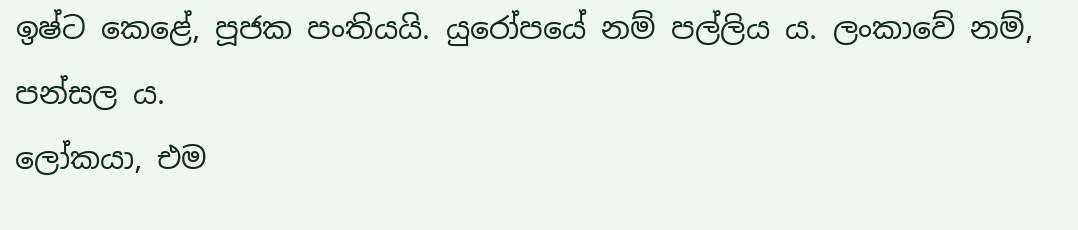ඉෂ්ට කෙළේ, පූජක පංතියයි. යුරෝපයේ නම් පල්ලිය ය. ලංකාවේ නම්, පන්සල ය.
ලෝකයා, එම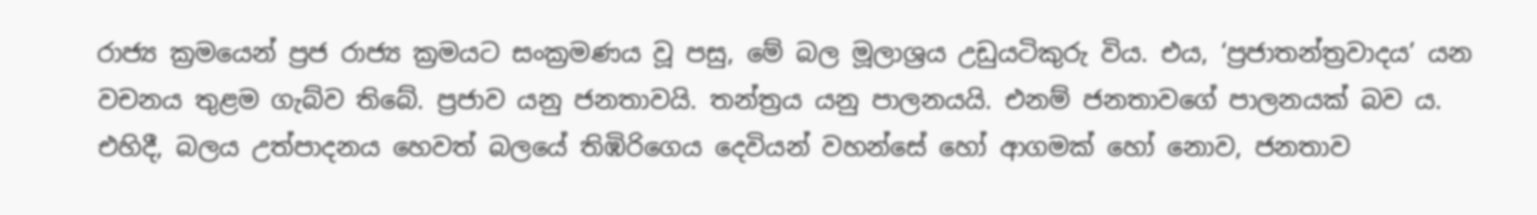රාජ්‍ය ක්‍රමයෙන් ප්‍රජ රාජ්‍ය ක්‍රමයට සංක්‍රමණය වූ පසු, මේ බල මූලාශ්‍රය උඩුයටිකුරු විය. එය, ‘ප්‍රජාතන්ත්‍රවාදය’ යන වචනය තුළම ගැබ්ව තිබේ. ප්‍රජාව යනු ජනතාවයි. තන්ත්‍රය යනු පාලනයයි. එනම් ජනතාවගේ පාලනයක් බව ය. එහිදී, බලය උත්පාදනය හෙවත් බලයේ තිඹිරිගෙය දෙවියන් වහන්සේ හෝ ආගමක් හෝ නොව, ජනතාව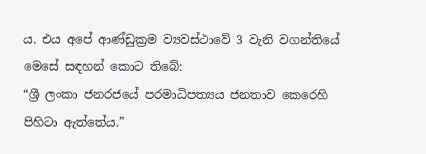ය. එය අපේ ආණ්ඩුක්‍රම ව්‍යවස්ථාවේ 3 වැනි වගන්තියේ මෙසේ සඳහන් කොට තිබේ:
“ශ්‍රී ලංකා ජනරජයේ පරමාධිපත්‍යය ජනතාව කෙරෙහි පිහිටා ඇත්තේය.”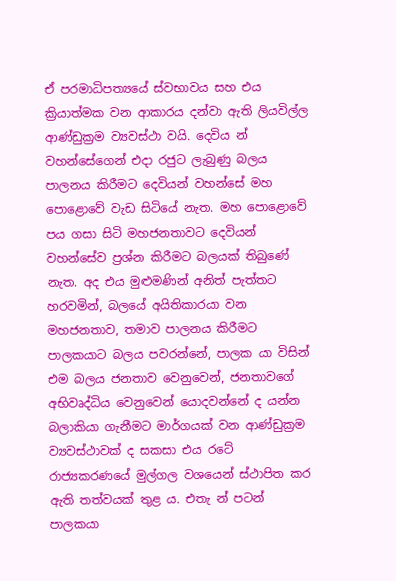ඒ පරමාධිපත්‍යයේ ස්වභාවය සහ එය ක්‍රියාත්මක වන ආකාරය දන්වා ඇති ලියවිල්ල ආණ්ඩුක්‍රම ව්‍යවස්ථා වයි. දෙවිය න් වහන්සේගෙන් එදා රජුට ලැබුණු බලය පාලනය කිරීමට දෙවියන් වහන්සේ මහ පොළොවේ වැඩ සිටියේ නැත. මහ පොළොවේ පය ගසා සිටි මහජනතාවට දෙවියන් වහන්සේව ප්‍රශ්න කිරීමට බලයක් තිබුණේ නැත. අද එය මුළුමණින් අනිත් පැත්තට හරවමින්, බලයේ අයිතිකාරයා වන මහජනතාව, තමාව පාලනය කිරීමට පාලකයාට බලය පවරන්නේ, පාලක යා විසින් එම බලය ජනතාව වෙනුවෙන්, ජනතාවගේ අභිවෘද්ධිය වෙනුවෙන් යොදවන්නේ ද යන්න බලාකියා ගැනීමට මාර්ගයක් වන ආණ්ඩුක්‍රම ව්‍යවස්ථාවක් ද සකසා එය රටේ රාජ්‍යකරණයේ මුල්ගල වශයෙන් ස්ථාපිත කර ඇති තත්වයක් තුළ ය. එතැ න් පටන් පාලකයා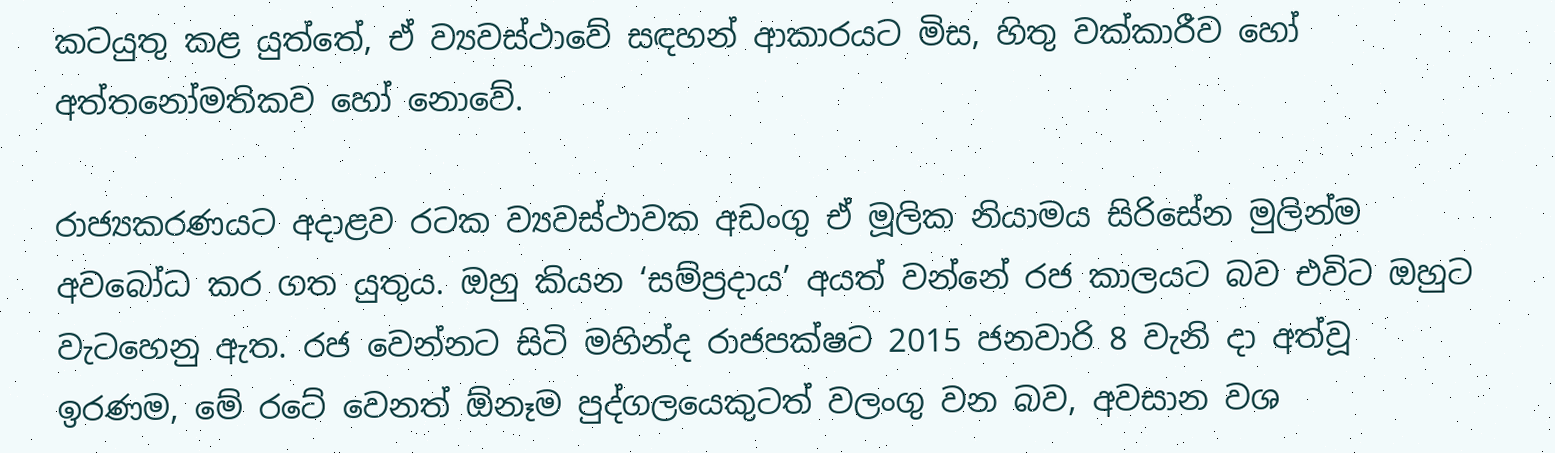කටයුතු කළ යුත්තේ, ඒ ව්‍යවස්ථාවේ සඳහන් ආකාරයට මිස, හිතු වක්කාරීව හෝ අත්තනෝමතිකව හෝ නොවේ.

රාජ්‍යකරණයට අදාළව රටක ව්‍යවස්ථාවක අඩංගු ඒ මූලික නියාමය සිරිසේන මුලින්ම අවබෝධ කර ගත යුතුය. ඔහු කියන ‘සම්ප්‍රදාය’ අයත් වන්නේ රජ කාලයට බව එවිට ඔහුට වැටහෙනු ඇත. රජ වෙන්නට සිටි මහින්ද රාජපක්ෂට 2015 ජනවාරි 8 වැනි දා අත්වූ ඉරණම, මේ රටේ වෙනත් ඕනෑම පුද්ගලයෙකුටත් වලංගු වන බව, අවසාන වශ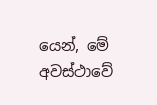යෙන්, මේ අවස්ථාවේ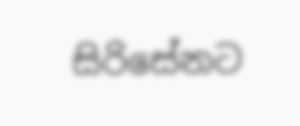සිරිසේනට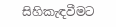සිහිකැඳවීමට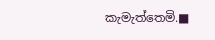කැමැත්තෙමි.■